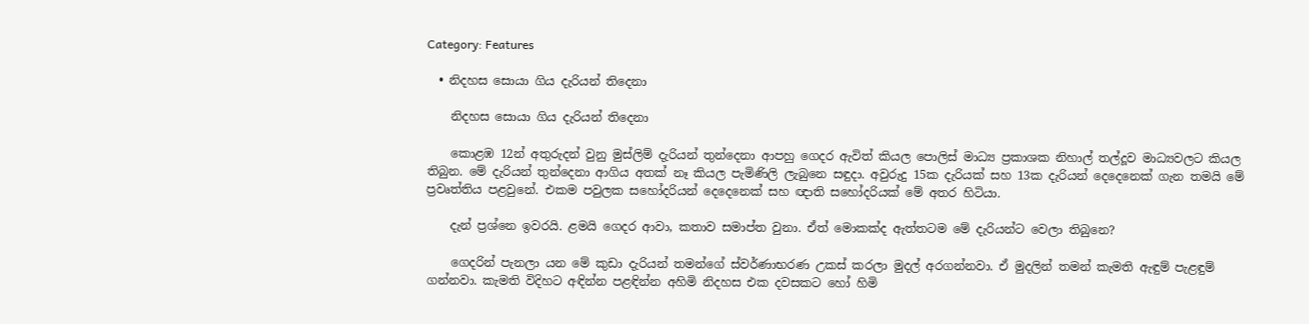Category: Features

  • නිදහස සොයා ගිය දැරියන් තිදෙනා

    නිදහස සොයා ගිය දැරියන් තිදෙනා

    කොළඹ 12න් අතුරුදන් වුනු මුස්ලිම් දැරියන් තුන්දෙනා ආපහු ගෙදර ඇවිත් කියල පොලිස් මාධ්‍ය ප්‍රකාශක නිහාල් තල්දූව මාධ්‍යවලට කියල තිබුන. මේ දැරියන් තුන්දෙනා ආගිය අතක් නෑ කියල පැමිණිලි ලැබුනෙ සඳුදා. අවුරුදු 15ක දැරියක් සහ 13ක දැරියන් දෙදෙනෙක් ගැන තමයි මේ ප්‍රවෘත්තිය පළවුනේ. එකම පවුලක සහෝදරියන් දෙදෙනෙක් සහ ඥාති සහෝදරියක් මේ අතර හිටියා.

    දැන් ප්‍රශ්නෙ ඉවරයි. ළමයි ගෙදර ආවා, කතාව සමාප්ත වුනා. ඒත් මොකක්ද ඇත්තටම මේ දැරියන්ට වෙලා තිබුනෙ?

    ගෙදරින් පැනලා යන මේ කුඩා දැරියන් තමන්ගේ ස්වර්ණාභරණ උකස් කරලා මුදල් අරගන්නවා. ඒ මුදලින් තමන් කැමති ඇඳුම් පැළඳුම් ගන්නවා. කැමති විදිහට අඳින්න පළඳින්න අහිමි නිදහස එක දවසකට හෝ හිමි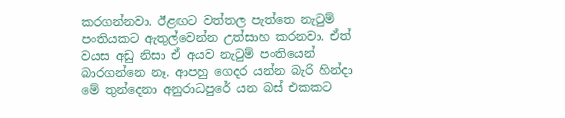කරගන්නවා. ඊළඟට වත්තල පැත්තෙ නැටුම් පංතියකට ඇතුල්වෙන්න උත්සාහ කරනවා. ඒත් වයස අඩු නිසා ඒ අයව නැටුම් පංතියෙන් බාරගන්නෙ නෑ. ආපහු ගෙදර යන්න බැරි හින්දා මේ තුන්දෙනා අනුරාධපුරේ යන බස් එකකට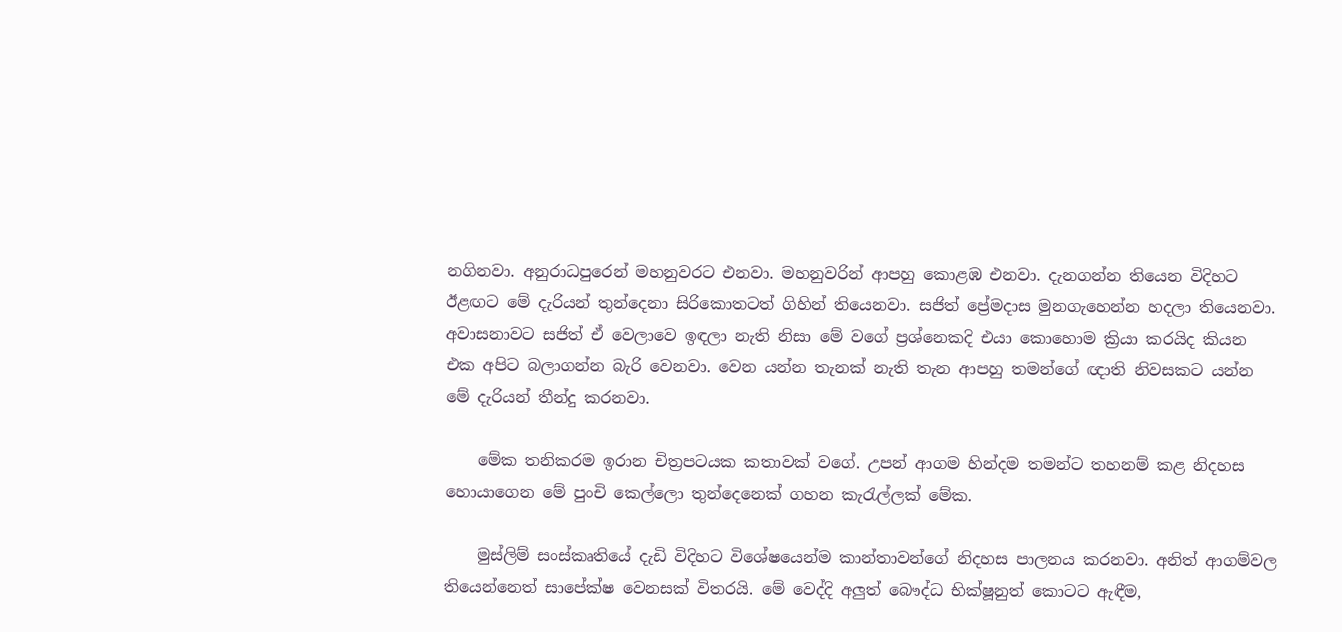නගිනවා. අනුරාධපුරෙන් මහනුවරට එනවා. මහනුවරින් ආපහු කොළඹ එනවා. දැනගන්න තියෙන විදිහට ඊළඟට මේ දැරියන් තුන්දෙනා සිරිකොතටත් ගිහින් තියෙනවා. සජිත් ප්‍රේමදාස මුනගැහෙන්න හදලා තියෙනවා. අවාසනාවට සජිත් ඒ වෙලාවෙ ඉඳලා නැති නිසා මේ වගේ ප්‍රශ්නෙකදි එයා කොහොම ක්‍රියා කරයිද කියන එක අපිට බලාගන්න බැරි වෙනවා. වෙන යන්න තැනක් නැති තැන ආපහු තමන්ගේ ඥාති නිවසකට යන්න මේ දැරියන් තීන්දු කරනවා.

    මේක තනිකරම ඉරාන චිත්‍රපටයක කතාවක් වගේ. උපන් ආගම හින්දම තමන්ට තහනම් කළ නිදහස හොයාගෙන මේ පුංචි කෙල්ලො තුන්දෙනෙක් ගහන කැරැල්ලක් මේක.

    මුස්ලිම් සංස්කෘතියේ දැඩි විදිහට විශේෂයෙන්ම කාන්තාවන්ගේ නිදහස පාලනය කරනවා. අනිත් ආගම්වල තියෙන්නෙත් සාපේක්ෂ වෙනසක් විතරයි. මේ වෙද්දි අලුත් බෞද්ධ භික්ෂූනුත් කොටට ඇඳීම,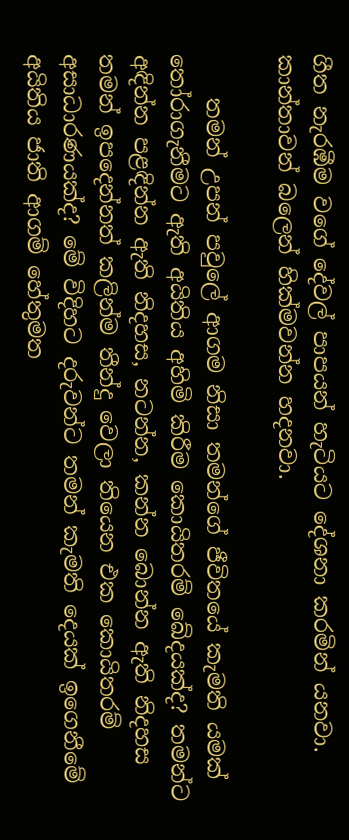ගීත නැරඹීම වගේ දේවල් පාපයන් හැටියට දේශනා කරමින් යනවා. කාන්තාවන් බලෙන් හික්මවන්න හදනවා.

    තමන් උපන් පවුලේ ආගම නිසා තමන්ගේ ජීවිතයේ කැමති යමක් තෝරාගැනීමට ඇති අයිතිය අහිමි කිරීම කොයිතරම් ඛේදයක්ද? තමන්ට අඳින්න පළඳින්න ඇති නිදහස, නටන්න, කන්න බොන්න ඇති නිදහස තමන් ඉපදෙන්නත් කලින්ම තීන්දු වෙලා තියෙන එක කොයිතරම් අසාධාරණයක්ද? මේ විදිහට දරුවන්ට තමන් කැමති දෙයක් ඉගෙනීමේ අයිතිය ජාති ආගම් හේතුමත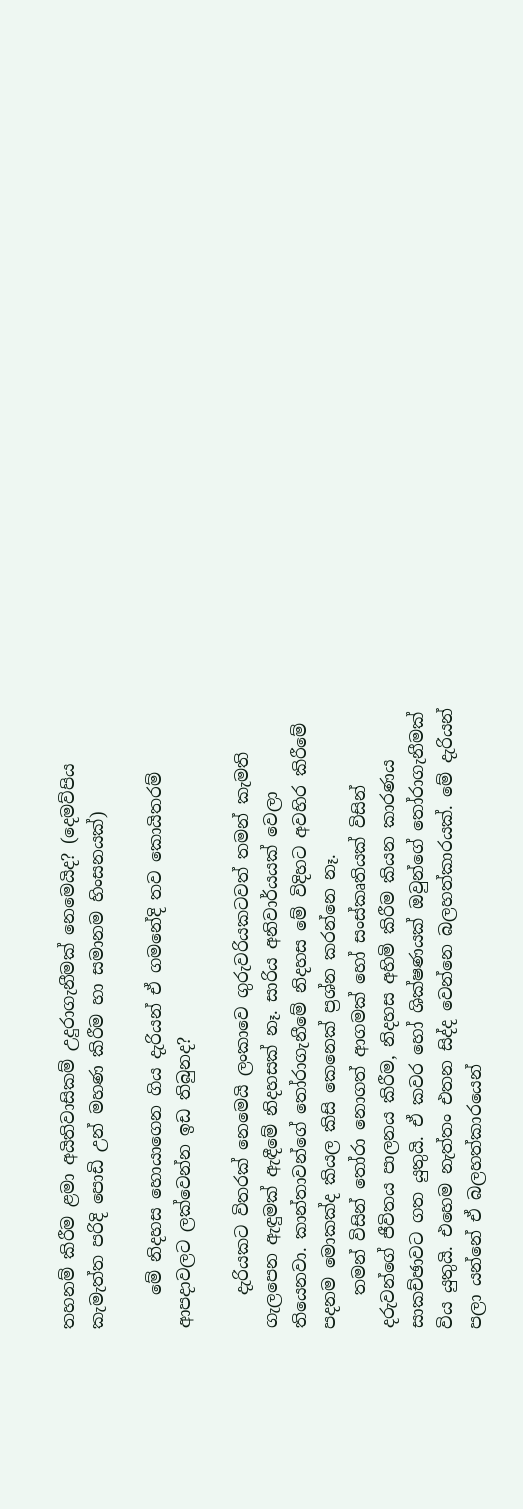තහනම් කිරීම ළමා අයිතිවාසිකම් උදුරාගැනීමක් නෙමෙයිද? (දෙමව්පිය කැමැත්ත පරිදි පොඩි උන් මහණ කිරීම හා සමානම හිංසනයක්)

    මේ නිදහස හොයාගෙන ගිය දැරියන් ඒ ගමනේදි තව කොයිතරම් ආපදාවලට ලක්වෙන්න ඉඩ තිබුනද?

    දැරියකට විතරක් නෙමෙයි ලංකාවෙ ගුරුවරියකටවත් තමන් කැමති ගැලපෙන ඇඳුමක් ඇඳීමේ නිදහසක් නෑ. සාරිය අනිවාර්යයක් වෙලා තියෙනවා. කාන්තාවන්ගේ තෝරාගැනීමේ නිදහස මේ විදිහට අවහිර කිරීමේ පදනම මොකක්ද කියල කිසි කෙනෙක් ප්‍රශ්න කරන්නෙ නෑ.
    තමන් විසින් තෝරා නොගත් ආගමක් හෝ සංස්කෘතියක් විසින් දරුවන්ගේ ජීවිතය පාලනය කිරීම, නිදහස අහිමි කිරීම කියන කාරණය සාකච්ඡාවට ගත යුතුයි. ඒ කවර හෝ ශික්ෂණයක් ඔවුන්ගේ තෝරාගැනීමක් විය යුතුයි. එහෙම නැත්තං එතන සිද්ද වෙන්නෙ බලහත්කාරයක්. මේ දැරියන් පලා යන්නේ ඒ බලහත්කාරයෙන්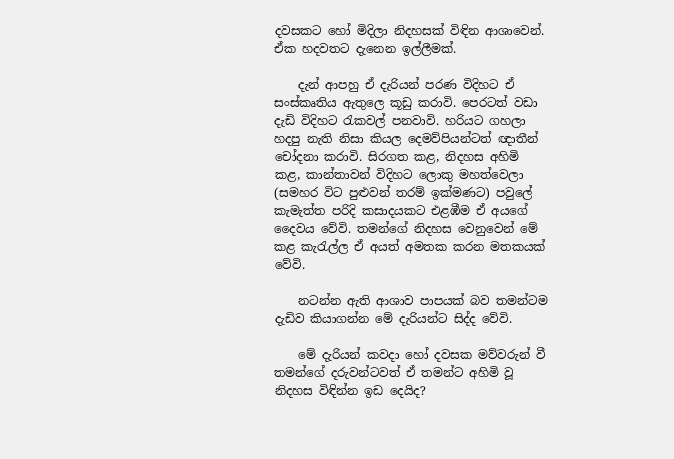දවසකට හෝ මිදිලා නිදහසක් විඳින ආශාවෙන්. ඒක හදවතට දැනෙන ඉල්ලීමක්.

    දැන් ආපහු ඒ දැරියන් පරණ විදිහට ඒ සංස්කෘතිය ඇතුලෙ කූඩු කරාවි. පෙරටත් වඩා දැඩි විදිහට රැකවල් පනවාවි. හරියට ගහලා හදපු නැති නිසා කියල දෙමව්පියන්ටත් ඥාතීන් චෝදනා කරාවි. සිරගත කළ, නිදහස අහිමි කළ, කාන්තාවන් විදිහට ලොකු මහත්වෙලා (සමහර විට පුළුවන් තරම් ඉක්මණට) පවුලේ කැමැත්ත පරිදි කසාදයකට එළඹීම ඒ අයගේ දෛවය වේවි. තමන්ගේ නිදහස වෙනුවෙන් මේ කළ කැරැල්ල ඒ අයත් අමතක කරන මතකයක් වේවි.

    නටන්න ඇති ආශාව පාපයක් බව තමන්ටම දැඩිව කියාගන්න මේ දැරියන්ට සිද්ද වේවි.

    මේ දැරියන් කවදා හෝ දවසක මව්වරුන් වී තමන්ගේ දරුවන්ටවත් ඒ තමන්ට අහිමි වූ නිදහස විඳින්න ඉඩ දෙයිද?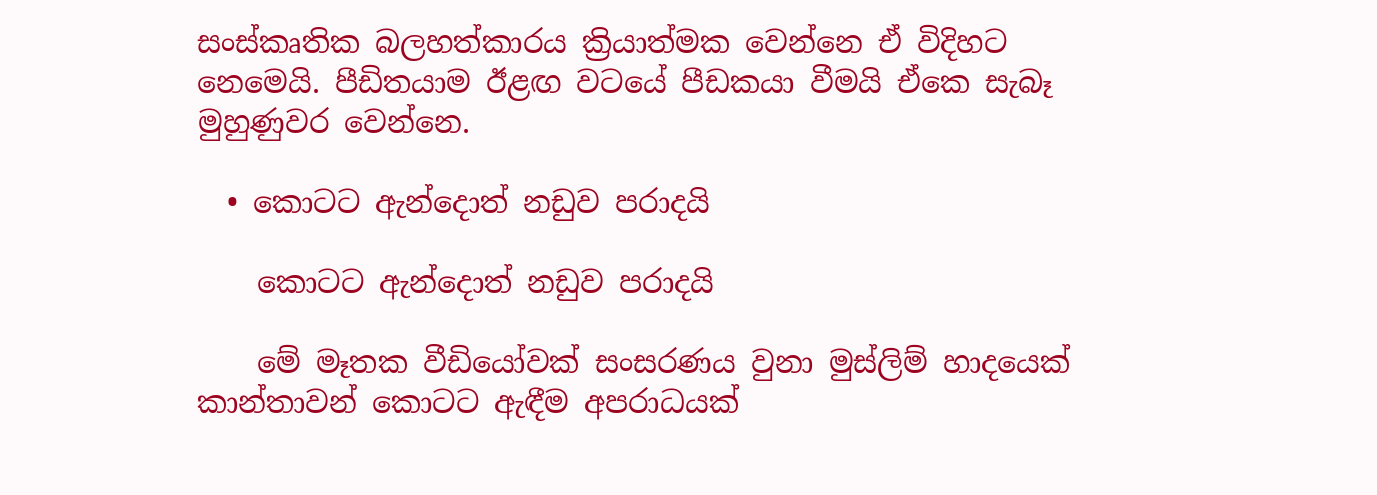සංස්කෘතික බලහත්කාරය ක්‍රියාත්මක වෙන්නෙ ඒ විදිහට නෙමෙයි. පීඩිතයාම ඊළඟ වටයේ පීඩකයා වීමයි ඒකෙ සැබෑ මුහුණුවර වෙන්නෙ.

  • කොටට ඇන්දොත් නඩුව පරාදයි

    කොටට ඇන්දොත් නඩුව පරාදයි

    මේ මෑතක වීඩියෝවක් සංසරණය වුනා මුස්ලිම් හාදයෙක් කාන්තාවන් කොටට ඇඳීම අපරාධයක්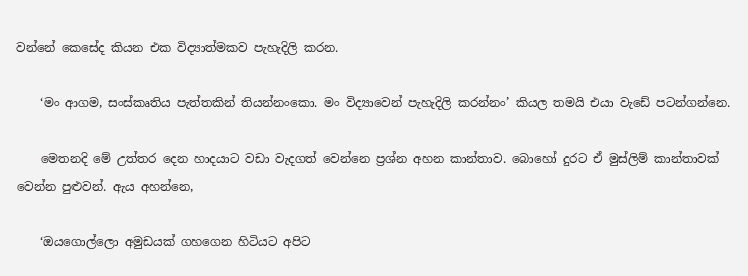වන්නේ කෙසේද කියන එක විද්‍යාත්මකව පැහැදිලි කරන.

    ‘මං ආගම, සංස්කෘතිය පැත්තකින් තියන්නංකො. මං විද්‍යාවෙන් පැහැදිලි කරන්නං’ කියල තමයි එයා වැඩේ පටන්ගන්නෙ.

    මෙතනදි මේ උත්තර දෙන හාදයාට වඩා වැදගත් වෙන්නෙ ප්‍රශ්න අහන කාන්තාව. බොහෝ දුරට ඒ මුස්ලිම් කාන්තාවක් වෙන්න පුළුවන්. ඇය අහන්නෙ,

    ‘ඔයගොල්ලො අමුඩයක් ගහ‍ගෙන හිටියට අපිට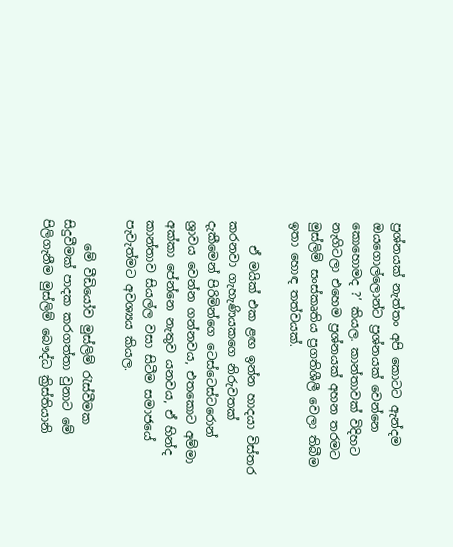ප්‍රශ්නයක් නැත්තං අපි කොටට ඇන්දම ඔයගොල්ලොන්ට ප්‍රශ්නයක් වෙන්නෙ කොහොමද ?’ කියල. කාන්තාවක් විදිහට නැගිටලා එහෙම ප්‍රශ්නයක් අහන තරමට මුස්ලිම් සංස්කෘතිය ප්‍රගතිශීලී වෙලා තිබීම ඉතා හොඳ තත්වයක්.

    ඒ මයික් එක ළඟ ඉන්න හාදයා විස්තර කරනවා ගැහැණියකගෙ නිරුවතක් දැකීමෙන් පිරිමින්ගෙ ටෙස්‍ටෙස්ටරොන් ශ්‍රාවය වෙන්න ගන්නවය, එතකොට අම්මා අක්කා පේන්නෙ නැතුව යනවය, ඒ හින්ද කාන්තාව සියල්ල වසා සිටීම සමාජයේ පැවැත්මට අවශ්‍යය කියල.

    මේ වීඩියෝව මුස්ලිම් රැස්වීමක සිදුවීමක් පාදක කරගත්තා වුනාට මේ පිලිගැනීම මුස්ලිම් බෞද්ධ ක්‍රිස්තියානි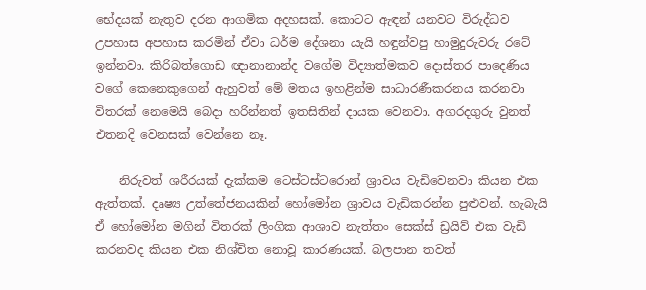භේදයක් නැතුව දරන ආගමික අදහසක්. කොටට ඇඳන් යනවට විරුද්ධව උපහාස අපහාස කරමින් ඒවා ධර්ම දේශනා යැයි හඳුන්වපු හාමුදුරුවරු රටේ ඉන්නවා. කිරිබත්ගොඩ ඥානානාන්ද වගේම විද්‍යාත්මකව දොස්තර පාදෙණිය වගේ කෙනෙකුගෙන් ඇහුවත් මේ මතය ඉහළින්ම සාධාරණීකරනය කරනවා විතරක් නෙමෙයි බෙදා හරින්නත් ඉතසිතින් දායක වෙනවා. අගරදගුරු වුනත් එතනදි වෙනසක් වෙන්නෙ නෑ.

    නිරුවත් ශරීරයක් දැක්කම ටෙස්ටස්ටරොන් ශ්‍රාවය වැඩි‍වෙනවා කියන එක ඇත්තක්. දෘෂ්‍ය උත්තේජනයකින් හෝමෝන ශ්‍රාවය වැඩිකරන්න පුළුවන්. හැබැයි ඒ හෝමෝන මගින් විතරක් ලිංගික ආශාව නැත්තං සෙක්ස් ඩ්‍රයිව් එක වැඩි කරනවද කියන එක නිශ්චිත නොවූ කාරණයක්. බලපාන තවත්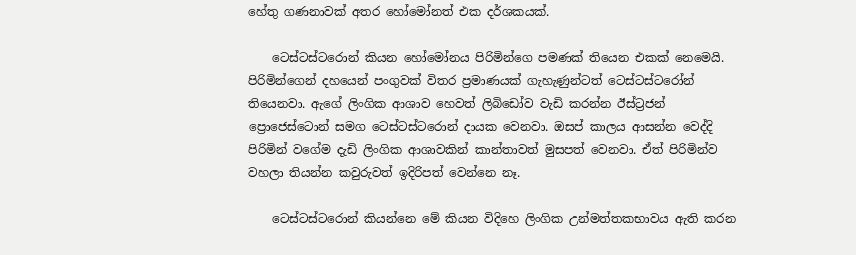හේතු ගණනාවක් අතර හෝමෝනත් එක දර්ශකයක්.

    ටෙස්ටස්ටරොන් කියන හෝමෝනය පිරිමින්ගෙ පමණක් තියෙන එකක් නෙමෙයි. පිරිමින්ගෙන් දහයෙන් පංගුවක් විතර ප්‍රමාණයක් ගැහැණුන්ටත් ටෙස්ටස්ටරෝන් තියෙනවා. ඇගේ ලිංගික ආශාව හෙවත් ලිබිඩෝව වැඩි කරන්න ඊස්ට්‍රජන් ප්‍රොජෙස්ටොන් සමග ටෙස්ටස්ටරොන් දායක වෙනවා. ඔසප් කාලය ආසන්න වෙද්දි පිරිමින් වගේම දැඩි ලිංගික ආශාවකින් කාන්තාවත් මුසපත් වෙනවා. ඒත් පිරිමින්ව වහලා තියන්න කවුරුවත් ඉදිරිපත් වෙන්නෙ නෑ.

    ටෙස්ටස්ටරොන් කියන්නෙ මේ කියන විදිහෙ ලිංගික උන්මත්තකභාවය ඇති කරන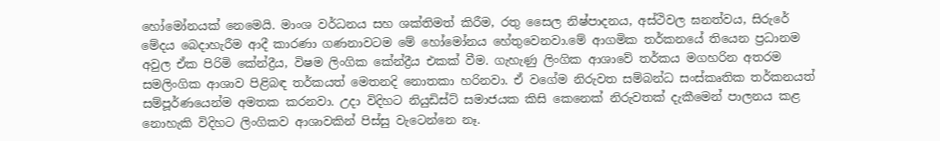හෝමෝනයක් නෙමෙයි. මාංශ වර්ධනය සහ ශක්තිමත් කිරීම, රතු සෛල නිෂ්පාදනය, අස්ථිවල ඝනත්වය, සිරුරේ මේදය බෙදාහැරීම ආදී කාරණා ගණනාවටම මේ හෝමෝනය හේතුවෙනවා.මේ ආගමික තර්කනයේ ‍තියෙන ප්‍රධානම අවුල ඒක පිරිමි කේන්ද්‍රීය, විෂම ලිංගික කේන්ද්‍රීය එකක් වීම. ගැහැණු ලිංගික ආශාවේ තර්කය මගහරින අතරම සමලිංගික ආශාව පිළිබඳ තර්කයත් මෙතනදි නොතකා හරිනවා. ඒ වගේම නිරුවත සම්බන්ධ සංස්කෘතික තර්කනයත් සම්පූර්ණයෙන්ම අමතක කරනවා. උදා විදිහට නියුඩිස්ට් සමාජයක කිසි කෙනෙක් නිරුවතක් දැකීමෙන් පාලනය කළ නොහැකි විදිහට ලිංගිකව ආශාවකින් පිස්සු වැටෙන්නෙ නෑ.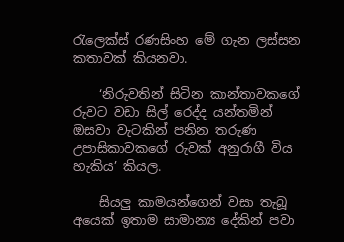රැලෙක්ස් රණසිංහ මේ ගැන ලස්සන කතාවක් කියනවා.

    ‘නිරුවතින් සිටින කාන්තාවකගේ රුවට වඩා සිල් රෙද්ද යන්තමින් ඔසවා වැටකින් පනින තරුණ උපාසිකාවකගේ රුවක් අනුරාගී විය හැකිය’ කියල.

    සියලු කාමයන්ගෙන් වසා තැබූ අයෙක් ඉතාම සාමාන්‍ය දේකින් පවා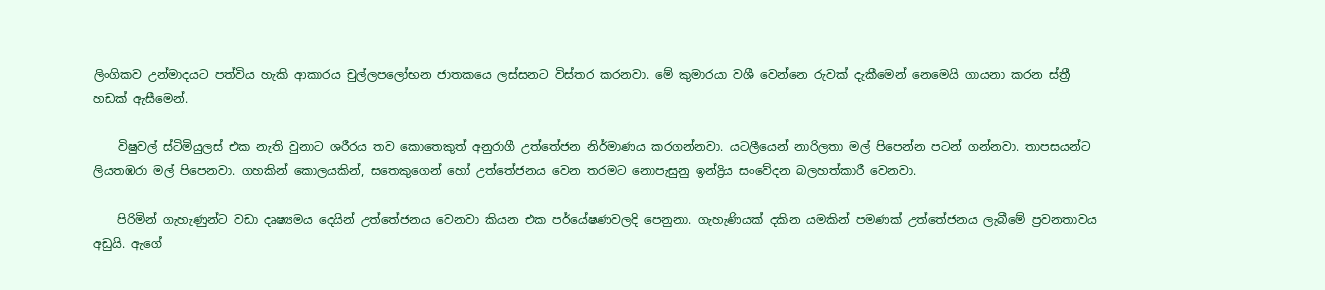ලිංගිකව උන්මාදයට පත්විය හැකි ආකාරය චුල්ලප‍ලෝභන ජාතකයෙ ලස්සනට විස්තර කරනවා. මේ කුමාරයා වශී වෙන්නෙ රුවක් දැකීමෙන් නෙමෙයි ගායනා කරන ස්ත්‍රී හඩක් ඇසීමෙන්.

    විෂුවල් ස්ටිමියුලස් එක නැති වුනාට ශරීරය තව කොතෙකුත් අනුරාගී උත්තේජන නිර්මාණය කරගන්නවා. යටලීයෙන් නාරිලතා මල් පිපෙන්න පටන් ගන්නවා. තාපසයන්ට ලියතඹරා මල් පිපෙනවා. ගහකින් කොලයකින්, සතෙකුගෙන් හෝ උත්තේජනය වෙන තරමට නොපැසුනු ඉන්ද්‍රිය සංවේදන බලහත්කාරී වෙනවා.

    පිරිමින් ගැහැණුන්ට වඩා දෘෂ්‍යමය දෙයින් උත්තේජනය වෙනවා කියන එක පර්යේෂණවලදි පෙනුනා. ගැහැණියක් දකින යමකින් පමණක් උත්තේජනය ලැබීමේ ප්‍රවනතාවය අඩුයි. ඇගේ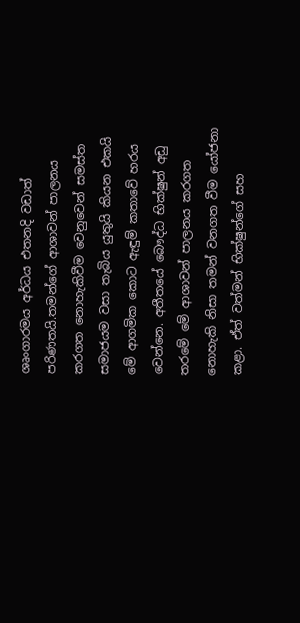ශෘංගාරමය අර්ධය එතනදි වඩාත් පරිණතයි.තමන්ගේ ආශාවන් පාලනය කරගත නොහැකිවීම වෙනුවෙන් සමස්ත සමාජයම වසා තැබිය යුතුයි කියන එකයි මේ ආගමික කොට ඇඳුම් කතාවේ හරය වෙන්නෙ. අතීතයේ බෞද්ධ භික්ෂුන් අඩු තරමේ මේ ආශාවන් පාලනය කරගත නොහැකි නිසා තමන් වනගත වීම යෝජනා කළා. ඒත් වත්මන් භික්ෂුන්ගේ සහ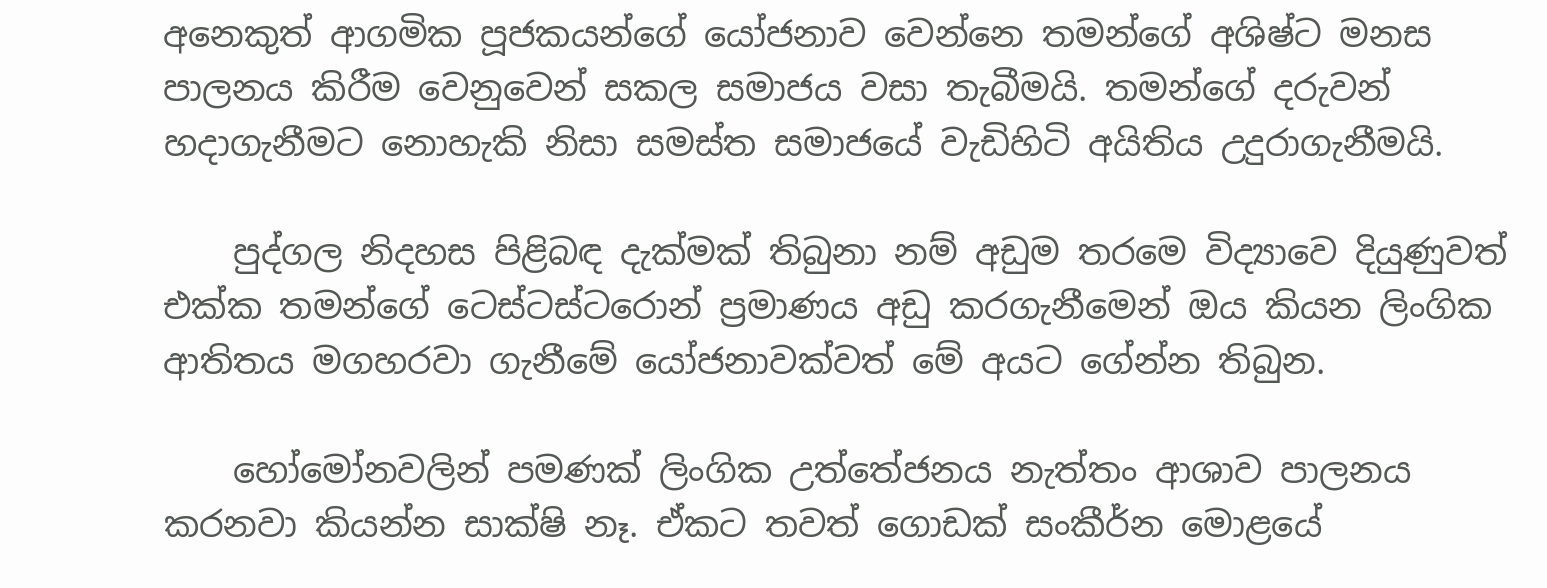අනෙකුත් ආගමික පූජකයන්ගේ යෝජනාව වෙන්නෙ තමන්ගේ අශිෂ්ට මනස පාලනය කිරීම වෙනුවෙන් සකල සමාජය වසා තැබීමයි. තමන්ගේ දරුවන් හදාගැනීමට නොහැකි නිසා සමස්ත සමාජයේ වැඩිහිටි අයිතිය උදුරාගැනීමයි.

    පුද්ගල නිදහස පිළිබඳ දැක්මක් තිබුනා නම් අඩුම තරමෙ විද්‍යාවෙ දියුණුවත් එක්ක තමන්ගේ ටෙස්ටස්ටරොන් ප්‍රමාණය අඩු කරගැනීමෙන් ඔය කියන ලිංගික ආතිතය මගහරවා ගැනීමේ යෝජනාවක්වත් මේ අයට ගේන්න තිබුන.

    හෝමෝනවලින් පමණක් ලිංගික උත්තේජනය නැත්තං ආශාව පාලනය කරනවා කියන්න සාක්ෂි නෑ. ඒකට තවත් ගොඩක් සංකීර්න මොළයේ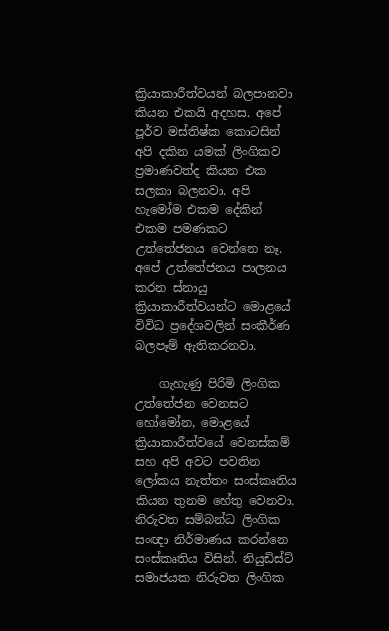ක්‍රියාකාරීත්වයන් බලපානවා කියන එකයි අදහස. අපේ පූර්ව මස්තිෂ්ක කොටසින් අපි දකින යමක් ලිංගිකව ප්‍රමාණවත්ද කියන එක සලකා බලනවා. අපි හැමෝම එකම දේකින් එකම පමණකට උත්තේජනය වෙන්නෙ නෑ. අපේ උත්තේජනය පාලනය කරන ස්නායු ක්‍රියාකාරීත්වයන්ට මොළයේ විවිධ ප්‍රදේශවලින් සංකීර්ණ බලපෑම් ඇතිකරනවා.

    ගැහැණු පිරිමි ලිංගික උත්‍තේජන වෙනසට හෝමෝන, මොළයේ ක්‍රියාකාරීත්වයේ වෙනස්කම් සහ අපි අවට පවතින ලෝකය නැත්තං සංස්කෘතිය කියන තුනම හේතු වෙනවා. නිරුවත සම්බන්ධ ලිංගික සංඥා නිර්මාණය කරන්නෙ සංස්කෘතිය විසින්. නියුඩිස්ට් සමාජයක නිරුවත ලිංගික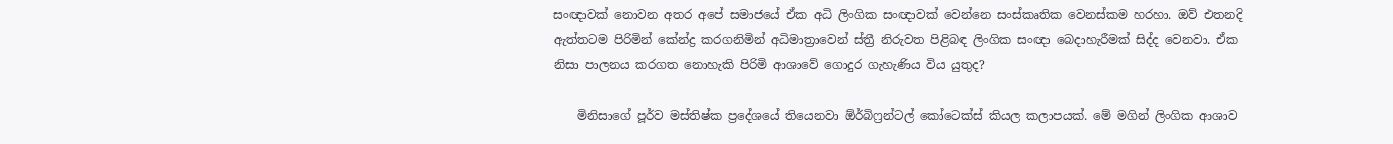සංඥාවක් නොවන අතර අපේ සමාජයේ ඒක අධි ලිංගික සංඥාවක් වෙන්නෙ සංස්කෘතික වෙනස්කම හරහා. ඔව් එතනදි ඇත්තටම පිරිමින් කේන්ද්‍ර කරගනිමින් අධිමාත්‍රාවෙන් ස්ත්‍රී නිරුවත පිළිබඳ ලිංගික සංඥා බෙදාහැරීමක් සිද්ද වෙනවා. ඒක නිසා පාලනය කරගත නොහැකි පිරිමි ආශාවේ ගොදුර ගැහැණිය විය යුතුද?

    මිනිසාගේ පූර්ව මස්තිෂ්ක ප්‍රදේශයේ තියෙනවා ඕර්බිෆ්‍රන්ටල් කෝටෙක්ස් කියල කලාපයක්. මේ මගින් ලිංගික ආශාව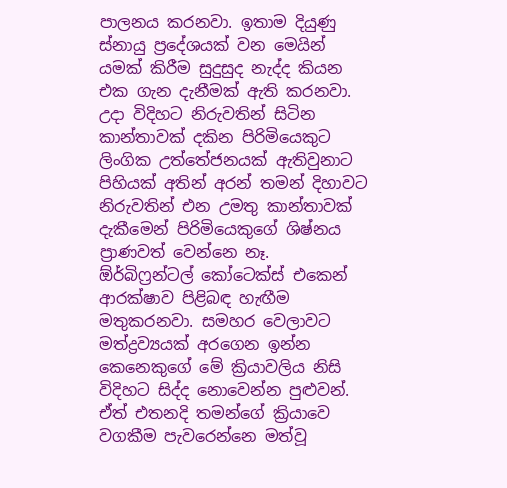පාලනය කරනවා. ඉතාම දියුණු ස්නායු ප්‍රදේශයක් වන මෙයින් යමක් කිරීම සුදුසුද නැද්ද කියන එක ගැන දැනීමක් ඇති කරනවා. උදා විදිහට නිරුවතින් සිටින කාන්තාවක් දකින පිරිමියෙකුට ලිංගික උත්තේජනයක් ඇතිවුනාට පිහියක් අතින් අරන් තමන් දිහාවට නිරුවතින් එන උමතු කාන්තාවක් දැකීමෙන් පිරිමියෙකුගේ ශිෂ්නය ප්‍රාණවත් වෙන්නෙ නෑ. ඕර්බිෆ්‍රන්ටල් කෝටෙක්ස් එකෙන් ආරක්ෂාව පිළිබඳ හැඟීම මතුකරනවා. සමහර වෙලාවට මත්ද්‍රව්‍යයක් අරගෙන ඉන්න කෙනෙකුගේ මේ ක්‍රියාවලිය නිසි විදිහට සිද්ද නොවෙන්න පුළුවන්. ඒත් එතනදි තමන්ගේ ක්‍රියාවෙ වගකීම පැවරෙන්නෙ මත්වූ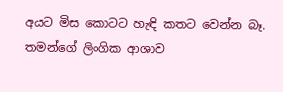අයට මිස කොටට හැඳි කතට වෙන්න බෑ. තමන්ගේ ලිංගික ආශාව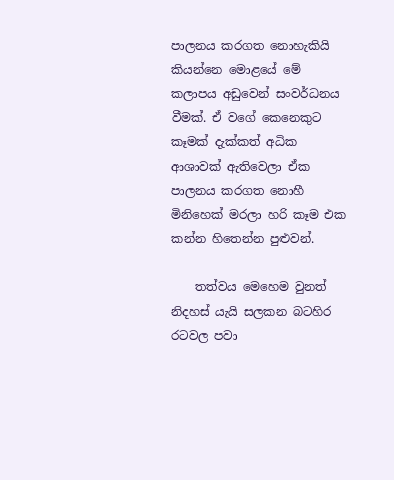පාලනය කරගත නොහැකියි කියන්නෙ මොළයේ මේ කලාපය අඩුවෙන් සංවර්ධනය වීමක්. ඒ වගේ කෙනෙකුට කෑමක් දැක්කත් අධික ආශාවක් ඇතිවෙලා ඒක පාලනය කරගත නොහී මිනිහෙක් මරලා හරි කෑම එක කන්න හිතෙන්න පුළුවන්.

    තත්වය මෙහෙම වුනත් නිදහස් යැයි සලකන බටහිර රටවල පවා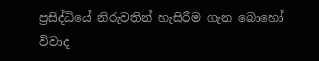ප්‍රසිද්ධියේ නිරුවතින් හැසිරීම ගැන බොහෝ විවාද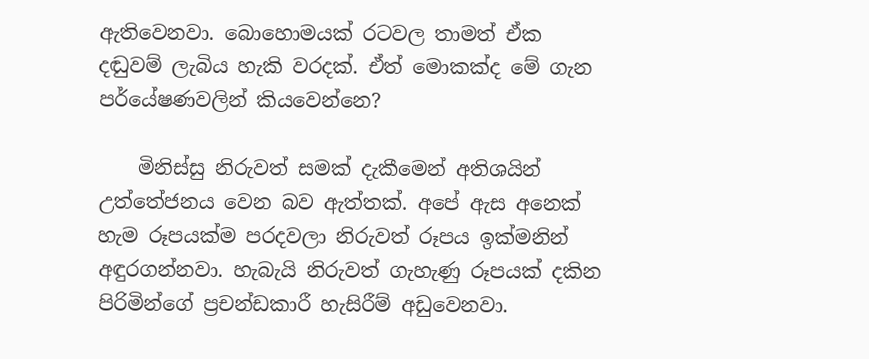ඇතිවෙනවා. බොහොමයක් රටවල තාමත් ඒක දඬුවම් ලැබිය හැකි වරදක්. ඒත් මොකක්ද මේ ගැන පර්යේෂණවලින් කියවෙන්නෙ?

    මිනිස්සු නිරුවත් සමක් දැකීමෙන් අතිශයින් උත්තේජනය වෙන බව ඇත්තක්. අපේ ඇස අනෙක් හැම රූපයක්ම පරදවලා නිරුවත් රූපය ඉක්මනින් අඳුරගන්නවා. හැබැයි නිරුවත් ගැහැණු රූපයක් දකින පිරිමින්ගේ ප්‍රචන්ඩකාරී හැසිරීම් අඩුවෙනවා.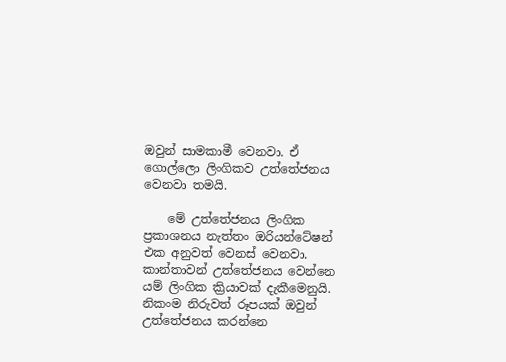ඔවුන් සාමකාමී වෙනවා. ඒ ගොල්ලො ලිංගිකව උත්තේජනය වෙනවා තමයි.

    මේ උත්තේජනය ලිංගික ප්‍රකාශනය නැත්තං ඔරියන්ටේෂන් එක අනුවත් වෙනස් වෙනවා. කාන්තාවන් උත්තේජනය වෙන්නෙ යම් ලිංගික ක්‍රියාවක් දැකීමෙනුයි. නිකංම නිරුවත් රූපයක් ඔවුන් උත්තේජනය කරන්නෙ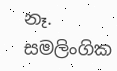නෑ. සමලිංගික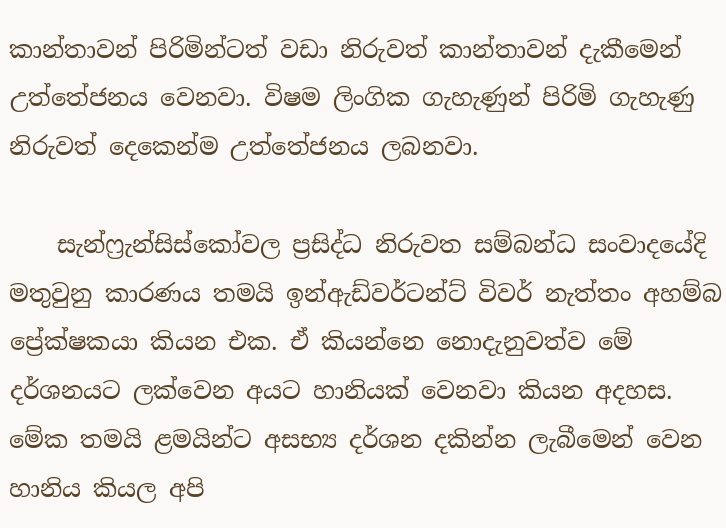කාන්තාවන් පිරිමින්ටත් වඩා නිරුවත් කාන්තාවන් දැකීමෙන් උත්තේජනය වෙනවා. විෂම ලිංගික ගැහැණුන් පිරිමි ගැහැණු නිරුවත් දෙකෙන්ම උත්තේජනය ලබනවා.

    සැන්ෆ්‍රැන්සිස්කෝවල ප්‍රසිද්ධ නිරුවත සම්බන්ධ සංවාදයේදි මතුවුනු කාරණය තමයි ඉන්ඇඩ්වර්ටන්ට් විවර් නැත්තං අහම්බ ප්‍රේක්ෂකයා කියන එක. ඒ කියන්නෙ නොදැනුවත්ව මේ දර්ශනයට ලක්වෙන අයට හානියක් වෙනවා කියන අදහස. මේක තමයි ළමයින්ට අසභ්‍ය දර්ශන දකින්න ලැබීමෙන් වෙන හානිය කියල අපි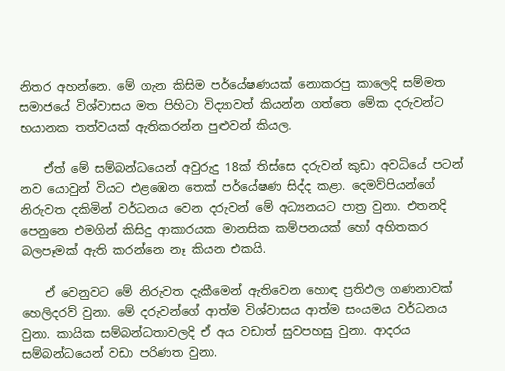නිතර අහන්නෙ. මේ ගැන කිසිම පර්යේෂණයක් නොකරපු කාලෙදි සම්මත සමාජයේ විශ්වාසය මත පිහිටා විද්‍යාවත් කියන්න ගත්තෙ ‍මේක දරුවන්ට භයානක තත්වයක් ඇතිකරන්න පුළුවන් කියල.

    ඒත් මේ සම්බන්ධයෙන් අවුරුදු 18ක් තිස්සෙ දරුවන් කුඩා අවධියේ පටන් නව යොවුන් වියට එළඹෙන තෙක් පර්යේෂණ සිද්ද කළා. දෙමව්පියන්ගේ නිරුවත දකිමින් වර්ධනය වෙන දරුවන් මේ අධ්‍යනයට පාත්‍ර වුනා. එතනදි පෙනුනෙ එමගින් කිසිදු ආකාරයක මානසික කම්පනයක් හෝ අහිතකර බලපෑමක් ඇති කරන්නෙ නෑ කියන එකයි.

    ඒ වෙනුවට මේ නිරුවත දැකීමෙන් ඇතිවෙන හොඳ ප්‍රතිඵල ගණනාවක් හෙලිදරව් වුනා. මේ දරුවන්ගේ ආත්ම විශ්වාසය ආත්ම සංයමය වර්ධනය වුනා. කායික සම්බන්ධතාවලදි ඒ අය වඩාත් සුවපහසු වුනා. ආදරය සම්බන්ධයෙන් වඩා පරිණත වුනා.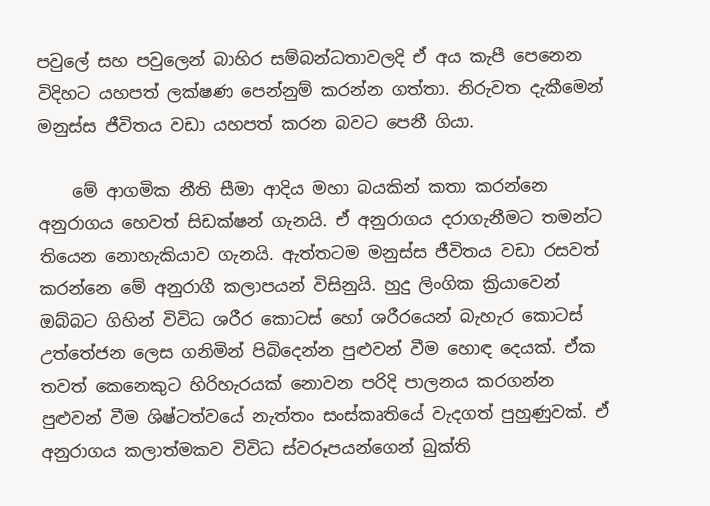පවුලේ සහ පවුලෙන් බාහිර සම්බන්ධතාවලදි ඒ අය කැපී පෙනෙන විදිහට යහපත් ලක්ෂණ පෙන්නුම් කරන්න ගත්තා. නිරුවත දැකීමෙන් මනුස්ස ජීවිතය වඩා යහපත් කරන බවට පෙනී ගියා.

    මේ ආගමික නීති සීමා ආදිය මහා බයකින් කතා කරන්නෙ අනුරාගය හෙවත් සිඩක්ෂන් ගැනයි. ඒ අනුරාගය දරාගැනීමට තමන්ට තියෙන නොහැකියාව ගැනයි. ඇත්තටම මනුස්ස ජීවිතය වඩා රසවත් කරන්නෙ මේ අනුරාගී කලාපයන් විසිනුයි. හුදු ලිංගික ක්‍රියාවෙන් ඔබ්බට ගිහින් විවිධ ශරීර කොටස් හෝ ශරීරයෙන් බැහැර කොටස් උත්තේජන ලෙස ගනිමින් පිබිදෙන්න පුළුවන් වීම හොඳ දෙයක්. ඒක තවත් කෙනෙකුට හිරිහැරයක් නොවන පරිදි පාලනය කරගන්න පුළුවන් වීම ශිෂ්ටත්වයේ නැත්තං සංස්කෘතියේ වැදගත් පුහුණුවක්. ඒ අනුරාගය කලාත්මකව විවිධ ස්වරූපයන්ගෙන් බුක්ති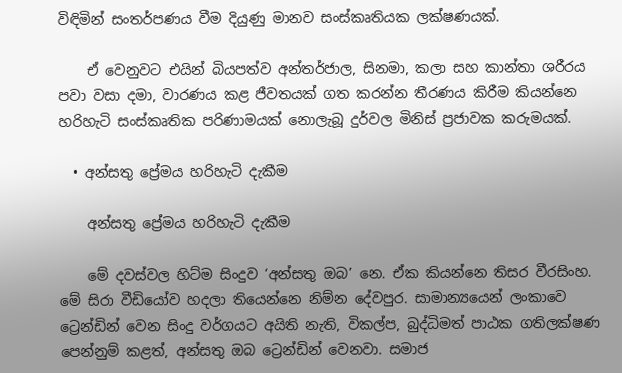විඳිමින් සංතර්පණය වීම දියුණු මානව සංස්කෘතියක ලක්ෂණයක්.

    ඒ වෙනුවට එයින් බියපත්ව අන්තර්ජාල, සිනමා, කලා සහ කාන්තා ශරීරය පවා වසා දමා, වාරණය කළ ජීවතයක් ගත කරන්න තීරණය කිරීම කියන්නෙ හරිහැටි සංස්කෘතික පරිණාමයක් නොලැබූ දුර්වල මිනිස් ප්‍රජාවක කරුමයක්.

  • අන්සතු ප්‍රේමය හරිහැටි දැකීම

    අන්සතු ප්‍රේමය හරිහැටි දැකීම

    මේ දවස්වල හිට්ම සිංදුව ‘අන්සතු ඔබ’ නෙ. ඒක කියන්නෙ තිසර වීරසිංහ. මේ සිරා වීඩියෝව හදලා තියෙන්නෙ නිම්න දේවපුර. සාමාන්‍යයෙන් ලංකාවෙ ට්‍රෙන්ඩින් වෙන සිංදු වර්ගයට අයිති නැති, විකල්ප, බුද්ධිමත් පාඨක ගතිලක්ෂණ පෙන්නුම් කළත්, අන්සතු ඔබ ට්‍රෙන්ඩින් වෙනවා. සමාජ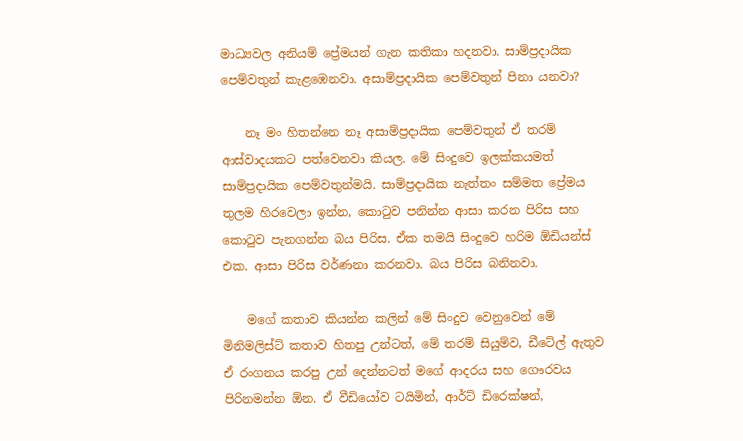මාධ්‍යවල අනියම් ප්‍රේමයන් ගැන කතිකා හදනවා. සාම්ප්‍රදායික පෙම්වතුන් කැළඹෙනවා. අසාම්ප්‍රදායික පෙම්වතුන් පිනා යනවා?

    නෑ මං හිතන්නෙ නෑ අසාම්ප්‍රදායික පෙම්වතුන් ඒ තරම් ආස්වාදයකට පත්වෙනවා කියල. මේ සිංදුවෙ ඉලක්කයමත් සාම්ප්‍රදායික පෙම්වතුන්මයි. සාම්ප්‍රදායික නැත්තං සම්මත ප්‍රේමය තුලම හිරවෙලා ඉන්න, කොටුව පනින්න ආසා කරන පිරිස සහ කොටුව පැනගන්න බය පිරිස. ඒක තමයි සිංදුවෙ හරිම ඕඩියන්ස් එක. ආසා පිරිස වර්ණනා කරනවා. බය පිරිස බනිනවා.

    මගේ කතාව කියන්න කලින් මේ සිංදුව වෙනුවෙන් මේ මිනිමලිස්ට් කතාව හිතපු උන්ටත්, මේ තරම් සියුම්ව, ඩීටේල් ඇතුව ඒ රංගනය කරපු උන් දෙන්නටත් මගේ ආදරය සහ ගෞරවය පිරිනමන්න ඕන. ඒ වීඩියෝව ටයිමින්, ආර්ට් ඩිරෙක්ෂන්,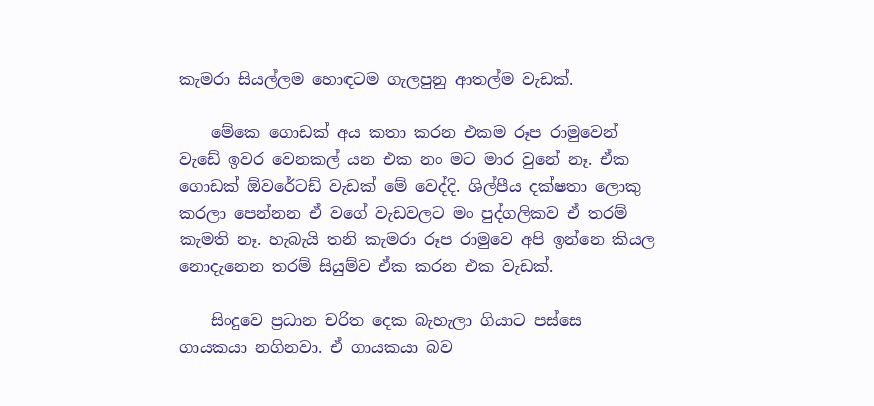කැමරා සියල්ලම හොඳටම ගැලපුනු ආතල්ම වැඩක්.

    මේකෙ ගොඩක් අය කතා කරන එකම රූප රාමුවෙන් වැඩේ ඉවර වෙනකල් යන එක නං මට මාර වුනේ නෑ. ඒක ගොඩක් ඕවරේටඩ් වැඩක් මේ වෙද්දි. ශිල්පීය දක්ෂතා ලොකු කරලා පෙන්නන ඒ වගේ වැඩවලට මං පුද්ගලිකව ඒ තරම් කැමති නෑ. හැබැයි තනි කැමරා රූප රාමුවෙ අපි ඉන්නෙ කියල නොදැනෙන තරම් සියුම්ව ඒක කරන එක වැඩක්.

    සිංදුවෙ ප්‍රධාන චරිත දෙක බැහැලා ගියාට පස්සෙ ගායකයා නගිනවා. ඒ ගායකයා බව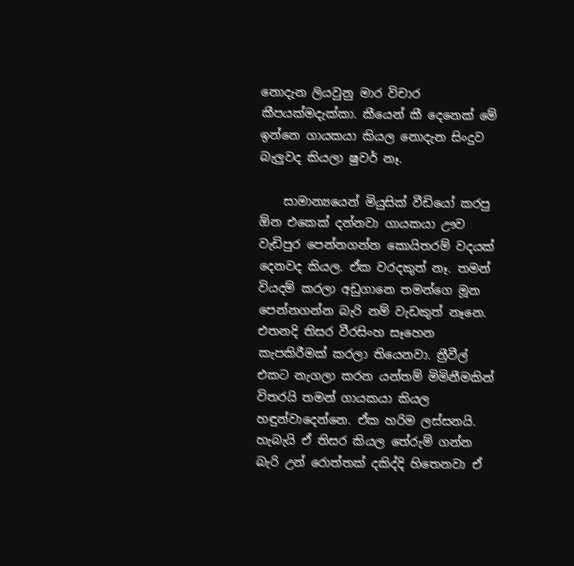නොදැන ලියවුනු මාර විචාර කීපයක්මදැක්කා. කීයෙන් කී දෙනෙක් මේ ඉන්නෙ ගායකයා කියල නොදැන සිංදුව බැලුවද කියලා ෂුවර් නෑ.

    සාමාන්‍යයෙන් මියුසික් වීඩියෝ කරපු ඕන එකෙක් දන්නවා ගායකයා ඌව වැඩිපුර පෙන්නගන්න කොයිතරම් වදයක් දෙනවද කියල. ඒක වරදකුත් නෑ. තමන් වියදම් කරලා අඩුගානෙ තමන්ගෙ මූන පෙන්නගන්න බැරි නම් වැඩකුත් නෑනෙ. එතනදි තිසර වීරසිංහ සෑහෙන කැපකිරීමක් කරලා තියෙනවා. ත්‍රීවීල් එකට නැගලා කරන යන්තම් මිමිනීමකින් විතරයි තමන් ගායකයා කියල හඳුන්වාදෙන්නෙ. ඒක හරිම ලස්සනයි. හැබැයි ඒ තිසර කියල තේරුම් ගන්න බැරි උන් රොත්තක් දකිද්දි හිතෙනවා ඒ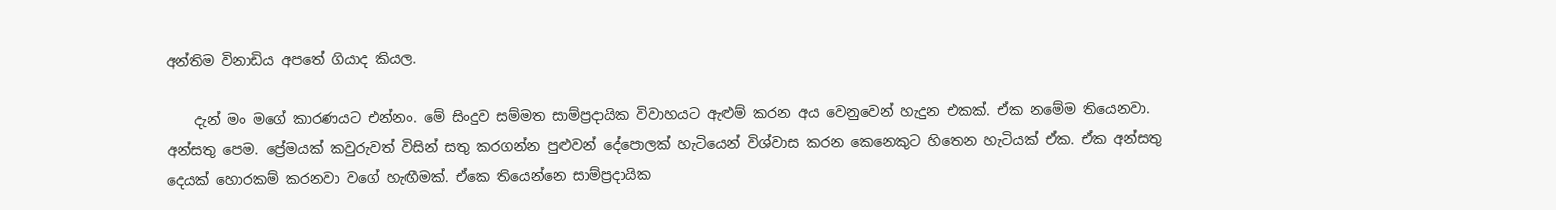අන්තිම විනාඩිය අපතේ ගියාද කියල.

    දැන් මං මගේ කාරණයට එන්නං. මේ සිංදුව සම්මත සාම්ප්‍රදායික විවාහයට ඇළුම් කරන අය වෙනුවෙන් හැදුන එකක්. ඒක නමේම තියෙනවා. අන්සතු පෙම. ප්‍රේමයක් කවුරුවත් විසින් සතු කරගන්න පුළුවන් දේපොලක් හැටියෙන් විශ්වාස කරන කෙනෙකුට හිතෙන හැටියක් ඒක. ඒක අන්සතු දෙයක් හොරකම් කරනවා වගේ හැඟීමක්. ඒකෙ තියෙන්නෙ සාම්ප්‍රදායික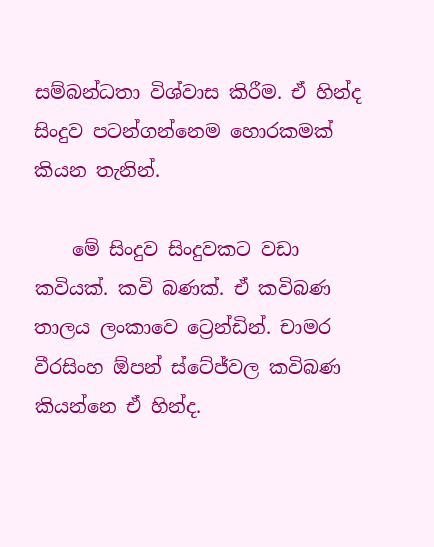සම්බන්ධතා විශ්වාස කිරීම. ඒ හින්ද සිංදුව පටන්ගන්නෙම හොරකමක් කියන තැනින්.

    මේ සිංදුව සිංදුවකට වඩා කවියක්. කවි බණක්. ඒ කවිබණ තාලය ලංකාවෙ ට්‍රෙන්ඩින්. චාමර වීරසිංහ ඕපන් ස්ටේජ්වල කවිබණ කියන්නෙ ඒ හින්ද.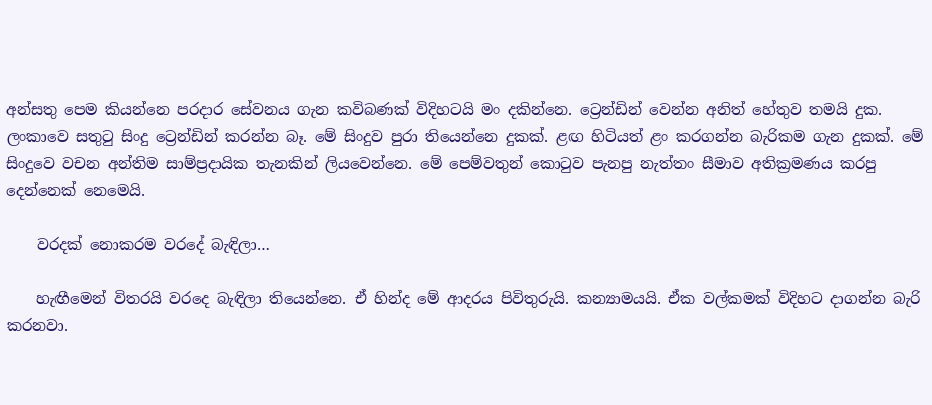අන්සතු පෙම කියන්නෙ පරදාර සේවනය ගැන කවිබණක් විදිහටයි මං දකින්නෙ. ට්‍රෙන්ඩින් වෙන්න අනිත් හේතුව තමයි දුක. ලංකාවෙ සතුටු සිංදු ට්‍රෙන්ඩින් කරන්න බෑ. මේ සිංදුව පුරා තියෙන්නෙ දුකක්. ළඟ හිටියත් ළං කරගන්න බැරිකම ගැන දුකක්. මේ සිංදුවෙ වචන අන්තිම සාම්ප්‍රදායික තැනකින් ලියවෙන්නෙ. මේ පෙම්වතුන් කොටුව පැනපු නැත්තං සීමාව අතික්‍රමණය කරපු දෙන්නෙක් නෙමෙයි.

    වරදක් නොකරම වර‍දේ බැඳිලා…

    හැඟීමෙන් විතරයි වරදෙ බැඳිලා තියෙන්නෙ. ඒ හින්ද මේ ආදරය පිවිතුරුයි. කන්‍යාමයයි. ඒක වල්කමක් විදිහට දාගන්න බැරි කරනවා.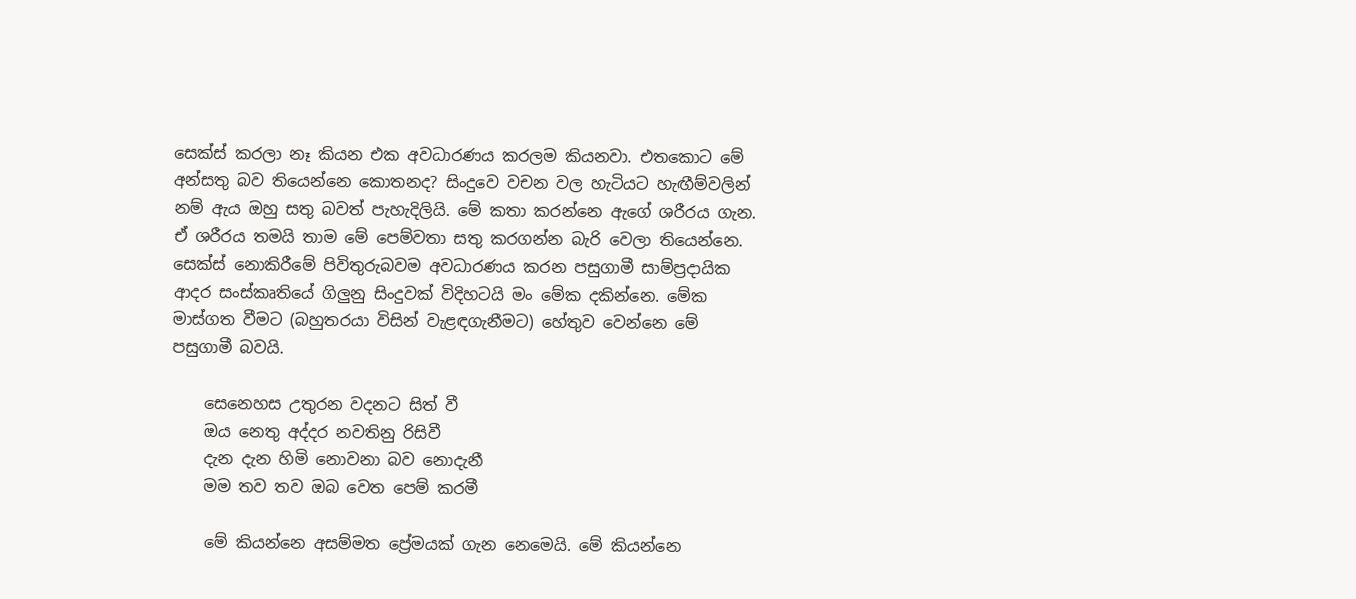සෙක්ස් කරලා නෑ කියන එක අවධාරණය කරලම කියනවා. එතකොට මේ අන්සතු බව තියෙන්නෙ කොතනද? සිංදුවෙ වචන වල හැටියට හැඟීම්වලින් නම් ඇය ඔහු සතු බවත් පැහැදිලියි. මේ කතා කරන්නෙ ඇගේ ශරීරය ගැන. ඒ ශරීරය තමයි තාම මේ පෙම්වතා සතු කරගන්න බැරි වෙලා තියෙන්නෙ. සෙක්ස් නොකිරීමේ පිවිතුරුබවම අවධාරණය කරන පසුගාමී සාම්ප්‍රදායික ආදර සංස්කෘතියේ ගිලුනු සිංදුවක් විදිහටයි ‍මං මේක දකින්නෙ. මේක මාස්ගත වීමට (බහුතරයා විසින් වැළඳගැනීමට) හේතුව වෙන්නෙ මේ පසුගාමී බවයි.

    සෙනෙහස උතුරන වදනට සිත් වී
    ඔය නෙතු අද්දර නවතිනු රිසිවී
    දැන දැන හිමි නොවනා බව නොදැනී
    මම තව තව ඔබ වෙත පෙම් කරමී

    මේ කියන්නෙ අසම්මත ප්‍රේමයක් ගැන නෙමෙයි. මේ කියන්නෙ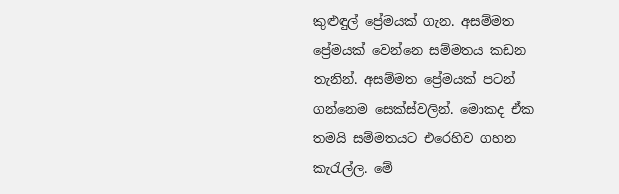කුළුඳුල් ප්‍රේමයක් ගැන. අසම්මත ප්‍රේමයක් වෙන්නෙ සම්මතය කඩන තැනින්. අසම්මත ප්‍රේමයක් පටන් ගන්නෙම සෙක්ස්වලින්. මොකද ඒක තමයි සම්මතයට එරෙහිව ගහන කැරැල්ල. මේ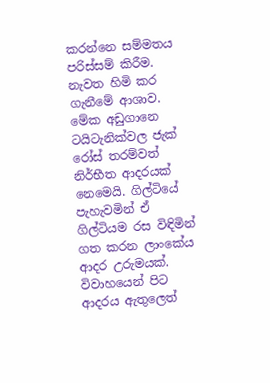කරන්නෙ සම්මතය පරිස්සම් කිරීම. නැවත හිමි කර ගැනීමේ ආශාව. මේක අඩුගානෙ ටයිටැනික්වල ජැක් රෝස් තරම්වත් නිර්භීත ආදරයක් නෙමෙයි. ගිල්ටියේ පැහැවමින් ඒ ගිල්ටියම රස විඳිමින් ගත කරන ලාංකේය ආදර උරුමයක්. විවාහයෙන් පිට ආදරය ඇතුලෙත්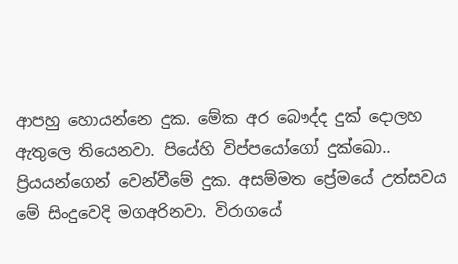ආපහු හොයන්නෙ දුක. මේක අර බෞද්ද දුක් දොලහ ඇතුලෙ තියෙනවා. පියේහි විප්පයෝගෝ දුක්ඛෙ‍ා.. ප්‍රියයන්ගෙන් වෙන්වීමේ දුක. අසම්මත ප්‍රේමයේ උත්සවය මේ සිංදුවෙදි මගඅරිනවා. විරාගයේ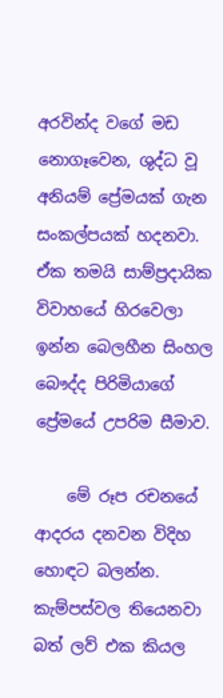අරවින්ද වගේ මඩ නොගෑවෙන, ශුද්ධ වූ අනියම් ප්‍රේමයක් ගැන සංකල්පයක් හදනවා. ඒක තමයි සාම්ප්‍රදායික විවාහයේ හිරවෙලා ඉන්න බෙලහීන සිංහල බෞද්ද පිරිමියාගේ ප්‍රේමයේ උපරිම සීමාව.

    මේ රූප රචනයේ ආදරය දනවන විදිහ හොඳට බලන්න. කැම්පස්වල තියෙනවා බත් ලව් එක කියල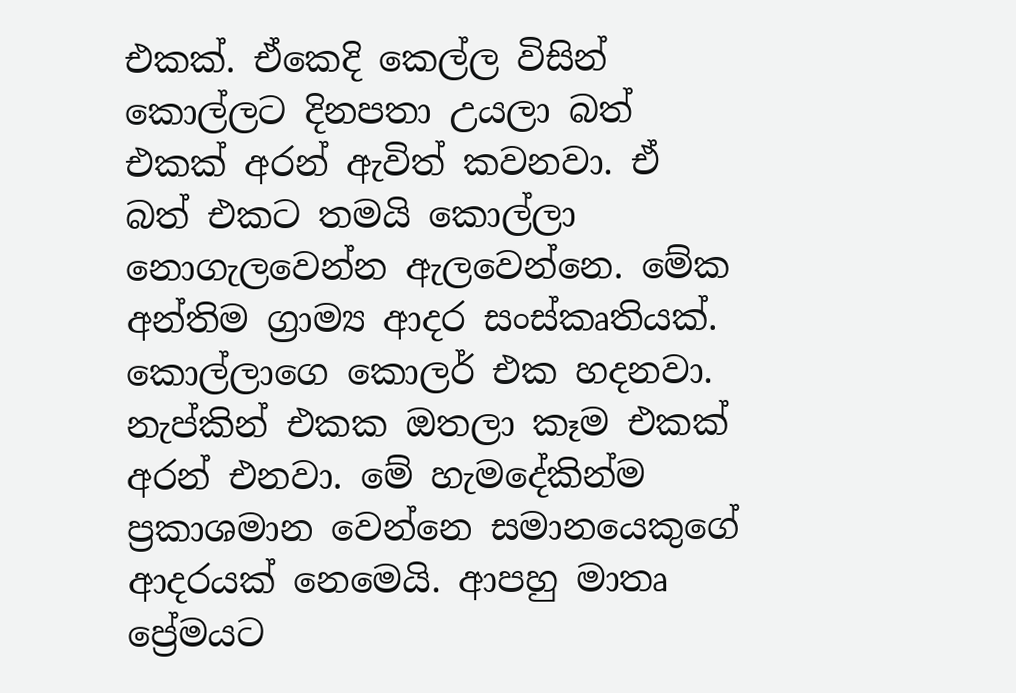එකක්. ඒකෙදි කෙල්ල විසින් කොල්ලට දිනපතා උයලා බත් එකක් අරන් ඇවිත් කවනවා. ඒ බත් එකට තමයි කොල්ලා නොගැලවෙන්න ඇලවෙන්නෙ. මේක අන්තිම ග්‍රාම්‍ය ආදර සංස්කෘතියක්. කොල්ලාගෙ කොලර් එක හදනවා. නැප්කින් එකක ඔතලා කෑම එකක් අරන් එනවා. මේ හැමදේකින්ම ප්‍රකාශමාන වෙන්නෙ සමානයෙකුගේ ආදරයක් නෙමෙයි. ආපහු මාතෘ ප්‍රේමයට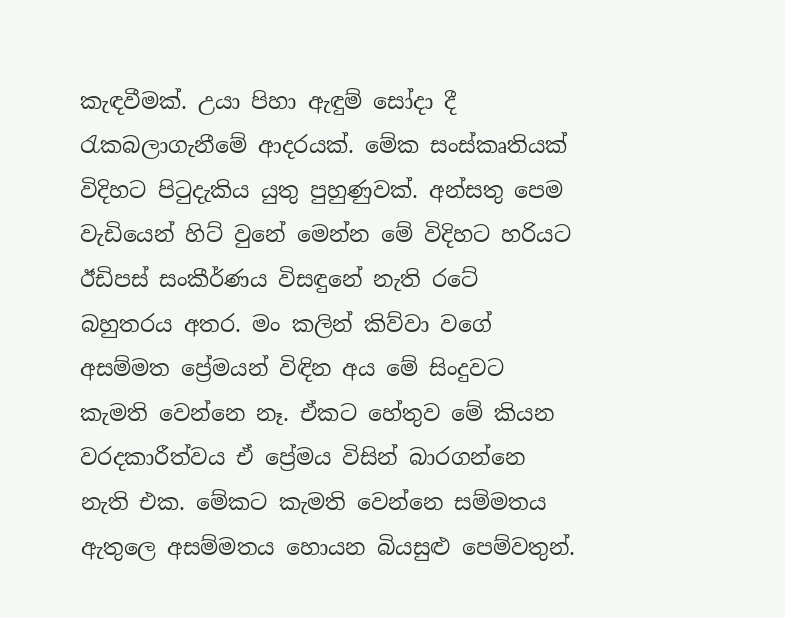කැඳවීමක්. උයා පිහා ඇඳුම් සෝදා දී රැකබලාගැනීමේ ආදරයක්. මේක සංස්කෘතියක් විදිහට පිටුදැකිය යුතු පුහුණුවක්. අන්සතු පෙම වැඩියෙන් හිට් වුනේ මෙන්න මේ විදිහට හරියට ඊඩිපස් සංකීර්ණය විසඳුනේ නැති රටේ බහුතරය අතර. මං කලින් කිව්වා වගේ අසම්මත ප්‍රේමයන් විඳින අය මේ සිංදුවට කැමති වෙන්නෙ නෑ. ඒකට හේතුව මේ කියන වරදකාරීත්වය ඒ ප්‍රේමය විසින් බාරගන්නෙ නැති එක. මේකට කැමති වෙන්නෙ සම්මතය ඇතුලෙ අසම්මතය හොයන බියසුළු පෙම්වතුන්.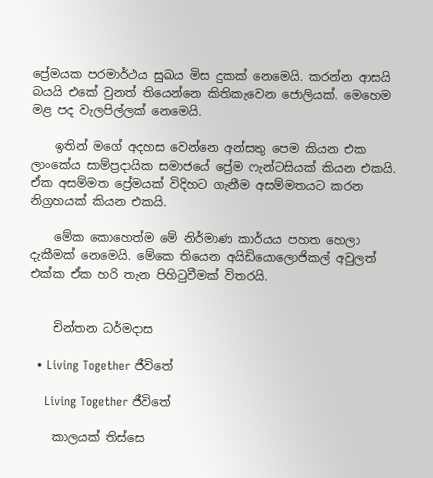ප්‍රේමයක පරමාර්ථය සුඛය මිස දුකක් නෙමෙයි. කරන්න ආසයි බයයි එකේ වුනත් තියෙන්නෙ කිතිකැවෙන ජොලියක්. මෙහෙම මළ පද වැලපිල්ලක් නෙමෙයි.

    ඉතින් මගේ අදහස වෙන්නෙ අන්සතු පෙම කියන එක ලාංකේය සාම්ප්‍රදායික සමාජයේ ප්‍රේම ෆැන්ටසියක් කියන එකයි. ඒක අසම්මත ප්‍රේමයක් විදිහට ගැනීම අසම්මතයට කරන නිග්‍රහයක් කියන එකයි.

    මේක කොහෙත්ම මේ නිර්මාණ කාර්යය පහත හෙලා දැකීමක් නෙමෙයි. මේකෙ තියෙන අයිඩියොලොජිකල් අවුලත් එක්ක ඒක හරි තැන පිහිටුවීමක් විතරයි.


    චින්තන ධර්මදාස

  • Living Together ජීවිතේ

    Living Together ජීවිතේ

    කාලයක් තිස්සෙ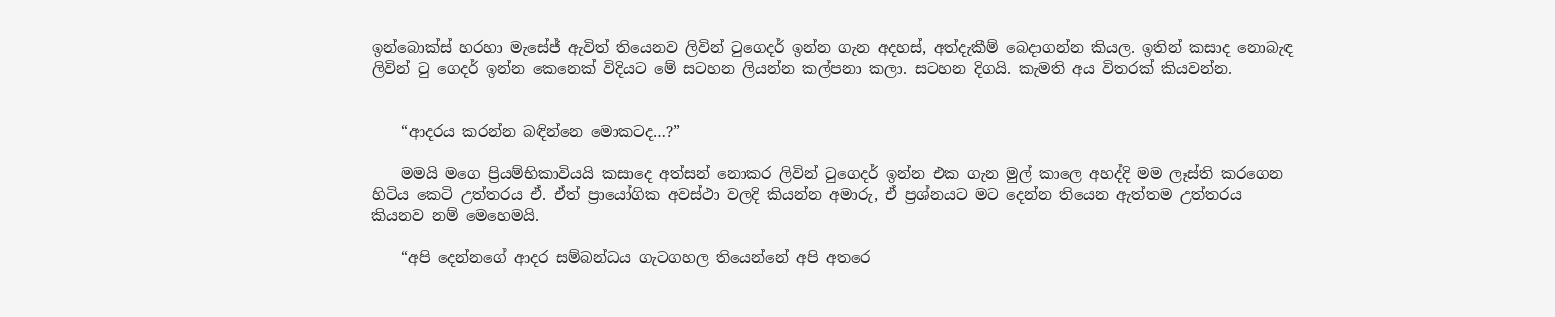ඉන්බොක්ස් හරහා මැසේජ් ඇවිත් තියෙනව ලිවින් ටුගෙදර් ඉන්න ගැන අදහස්, අත්දැකීම් බෙදාගන්න කියල. ඉතින් කසාද නොබැඳ ලිවින් ටු ගෙදර් ඉන්න කෙනෙක් විදියට මේ සටහන ලියන්න කල්පනා කලා. සටහන දිගයි. කැමති අය විතරක් කියවන්න.


    “ආදරය කරන්න බඳින්නෙ මොකටද…?”

    මමයි මගෙ ප්‍රියම්භිකාවියයි කසාදෙ අත්සන් නොකර ලිවින් ටුගෙදර් ඉන්න එක ගැන මුල් කාලෙ අහද්දි මම ලෑස්ති කරගෙන හිටිය කෙටි උත්තරය ඒ. ඒත් ප්‍රායෝගික අවස්ථා වලදි කියන්න අමාරු, ඒ ප්‍රශ්නයට මට දෙන්න තියෙන ඇත්තම උත්තරය කියනව නම් මෙහෙමයි.

    “අපි දෙන්නගේ ආදර සම්බන්ධය ගැටගහල තියෙන්නේ අපි අතරෙ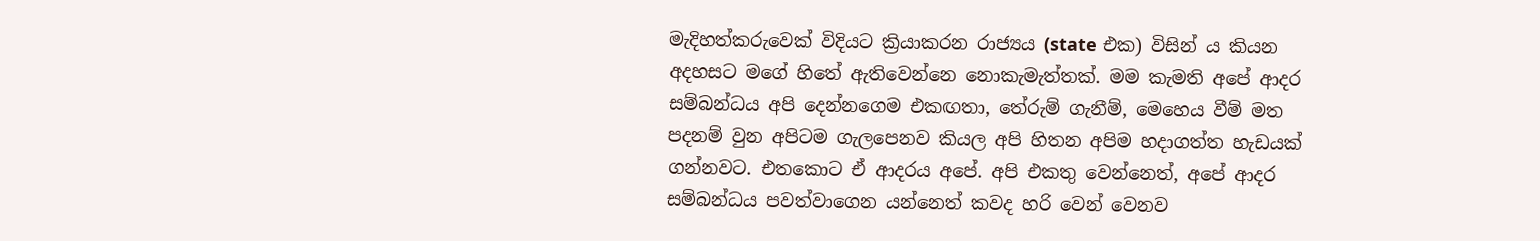මැදිහත්කරුවෙක් විදියට ක්‍රියාකරන රාජ්‍යය (state එක) විසින් ය කියන අදහසට මගේ හිතේ ඇතිවෙන්නෙ නොකැමැත්තක්. මම කැමති අපේ ආදර සම්බන්ධය අපි දෙන්නගෙම එකඟතා, තේරුම් ගැනීම්, මෙහෙය වීම් මත පදනම් වුන අපිටම ගැලපෙනව කියල අපි හිතන අපිම හදාගත්ත හැඩයක් ගන්නවට. එතකොට ඒ ආදරය අපේ. අපි එකතු වෙන්නෙත්, අපේ ආදර සම්බන්ධය පවත්වාගෙන යන්නෙත් කවද හරි වෙන් වෙනව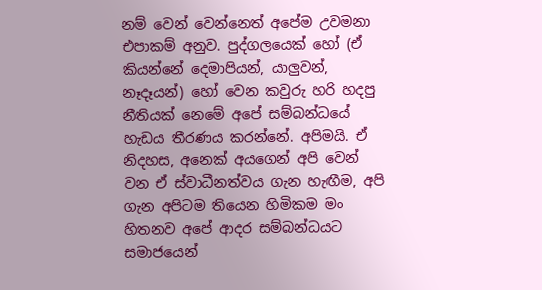නම් වෙන් වෙන්නෙත් අපේම උවමනා එපාකම් අනුව. පුද්ගලයෙක් හෝ (ඒ කියන්නේ දෙමාපියන්, යාලුවන්, නෑදෑයන්) හෝ වෙන කවුරු හරි හදපු නීතියක් නෙමේ අපේ සම්බන්ධයේ හැඩය තීරණය කරන්නේ. අපිමයි. ඒ නිදහස, අනෙක් අයගෙන් අපි වෙන් වන ඒ ස්වාධීනත්වය ගැන හැඟීම, අපි ගැන අපිටම තියෙන හිමිකම මං හිතනව අපේ ආදර සම්බන්ධයට සමාජයෙන්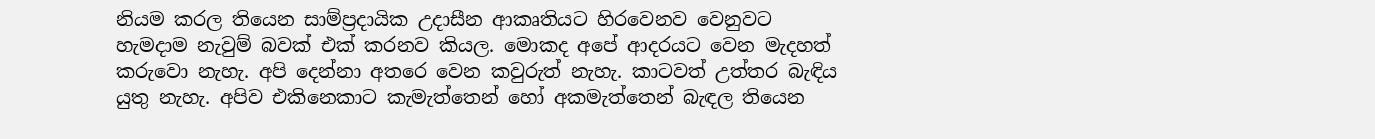නියම කරල තියෙන සාම්ප්‍රදායික උදාසීන ආකෘතියට හිරවෙනව වෙනුවට හැමදාම නැවුම් බවක් එක් කරනව කියල. මොකද අපේ ආදරයට වෙන මැදහත් කරුවො නැහැ. අපි දෙන්නා අතරෙ වෙන කවුරුත් නැහැ. කාටවත් උත්තර බැඳිය යුතු නැහැ. අපිව එකිනෙකාට කැමැත්තෙන් හෝ අකමැත්තෙන් බැඳල තියෙන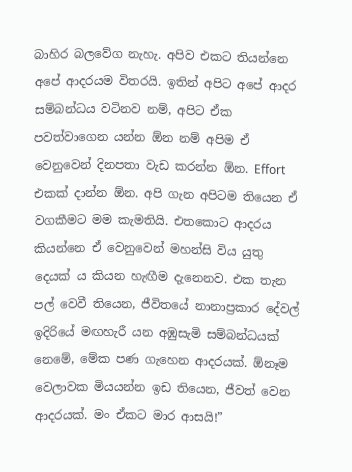බාහිර බලවේග නැහැ. අපිව එකට තියන්නෙ අපේ ආදරයම විතරයි. ඉතින් අපිට අපේ ආදර සම්බන්ධය වටිනව නම්, අපිට ඒක පවත්වාගෙන යන්න ඕන නම් අපිම ඒ වෙනුවෙන් දිනපතා වැඩ කරන්න ඕන. Effort එකක් දාන්න ඕන. අපි ගැන අපිටම තියෙන ඒ වගකීමට මම කැමතියි. එතකොට ආදරය කියන්නෙ ඒ වෙනුවෙන් මහන්සි විය යුතු දෙයක් ය කියන හැඟීම දැනෙනව. එක තැන පල් වෙවී තියෙන, ජීවිතයේ නානාප්‍රකාර දේවල් ඉදිරියේ මඟහැරී යන අඹුසැමි සම්බන්ධයක් නෙමේ, මේක පණ ගැහෙන ආදරයක්. ඕනෑම වෙලාවක මියයන්න ඉඩ තියෙන, ජීවත් වෙන ආදරයක්. මං ඒකට මාර ආසයි!”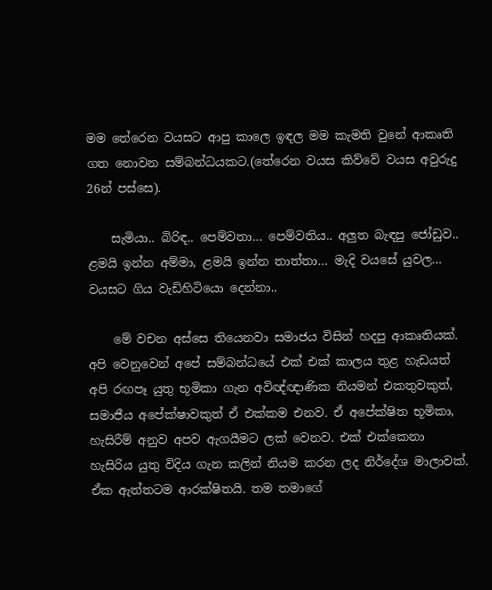මම තේරෙන වයසට ආපු කාලෙ ඉඳල මම කැමති වුනේ ආකෘති ගත නොවන සම්බන්ධයකට.(තේරෙන වයස කිව්වේ වයස අවුරුදු 26න් පස්සෙ).

    සැමියා.. බිරිඳ.. පෙම්වතා… පෙම්වතිය.. අලුත බැඳපු ජෝඩුව.. ළමයි ඉන්න අම්මා, ළමයි ඉන්න තාත්තා… මැදි වයසේ යුවල… වයසට ගිය වැඩිහිටියො දෙන්නා..

    මේ වචන අස්සෙ තියෙනවා සමාජය විසින් හදපු ආකෘතියක්. අපි වෙනුවෙන් අපේ සම්බන්ධයේ එක් එක් කාලය තුළ හැඩයත් අපි රඟපෑ යුතු භූමිකා ගැන අවිඥ්ඥාණික නියමන් එකතුවකුත්, සමාජීය අපේක්ෂාවකුත් ඒ එක්කම එනව. ඒ අපේක්ෂිත භූමිකා, හැසිරීම් අනුව අපව ඇගයීමට ලක් වෙනව. එක් එක්කෙනා හැසිරිය යුතු විදිය ගැන කලින් නියම කරන ලද නිර්දේශ මාලාවක්. ඒක ඇත්තටම ආරක්ෂිතයි. තම තමාගේ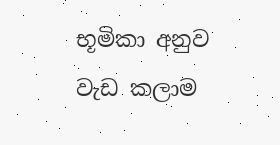භූමිකා අනුව වැඩ කලාම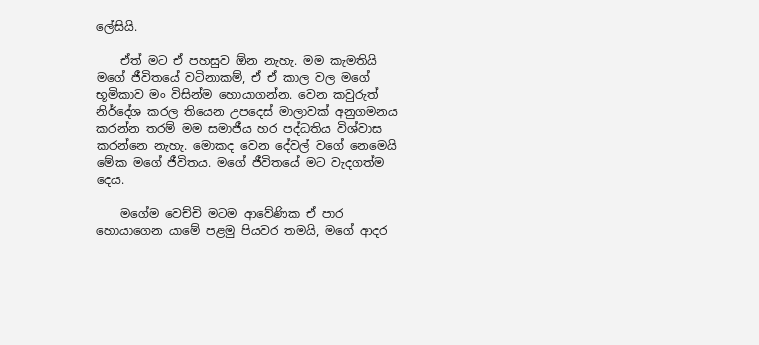ලේසියි.

    ඒත් මට ඒ පහසුව ඕන නැහැ. මම කැමතියි මගේ ජීවිතයේ වටිනාකම්, ඒ ඒ කාල වල මගේ භූමිකාව මං විසින්ම හොයාගන්න. වෙන කවුරුත් නිර්දේශ කරල තියෙන උපදෙස් මාලාවක් අනුගමනය කරන්න තරම් මම සමාජීය හර පද්ධතිය විශ්වාස කරන්නෙ නැහැ. මොකද වෙන දේවල් වගේ නෙමෙයි මේක මගේ ජීවිතය. මගේ ජීවිතයේ මට වැදගත්ම දෙය.

    මගේම වෙච්චි මටම ආවේණික ඒ පාර හොයාගෙන යාමේ පළමු පියවර තමයි, මගේ ආදර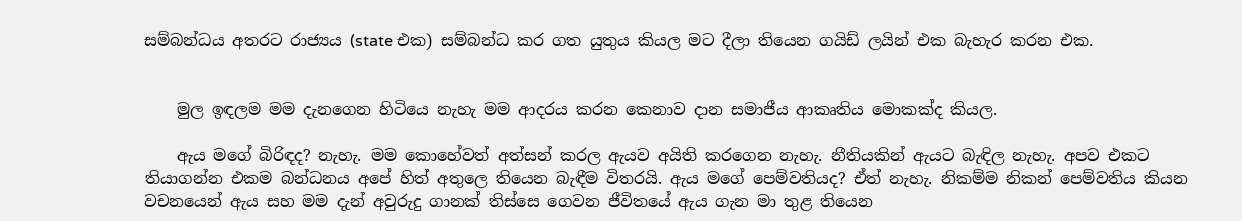සම්බන්ධය අතරට රාජ්‍යය (state එක) සම්බන්ධ කර ගත යුතුය කියල මට දීලා තියෙන ගයිඩ් ලයින් එක බැහැර කරන එක.


    මුල ඉඳලම මම දැනගෙන හිටියෙ නැහැ මම ආදරය කරන කෙනාව දාන සමාජීය ආකෘතිය මොකක්ද කියල.

    ඇය මගේ බිරිඳද? නැහැ. මම කොහේවත් අත්සන් කරල ඇයව අයිති කරගෙන නැහැ. නීතියකින් ඇයට බැඳිල නැහැ. අපව එකට තියාගන්න එකම බන්ධනය අපේ හිත් අතුලෙ තියෙන බැඳීම විතරයි. ඇය මගේ පෙම්වතියද? ඒත් නැහැ. නිකම්ම නිකන් පෙම්වතිය කියන වචනයෙන් ඇය සහ මම දැන් අවුරුදු ගානක් තිස්සෙ ගෙවන ජීවිතයේ ඇය ගැන මා තුළ තියෙන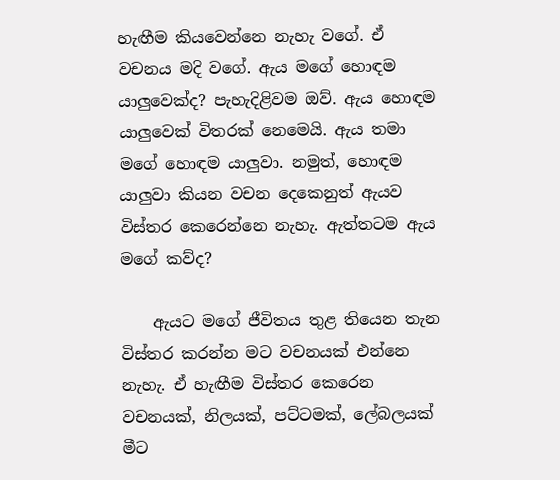හැඟීම කියවෙන්නෙ නැහැ වගේ. ඒ වචනය මදි වගේ. ඇය මගේ හොඳම යාලුවෙක්ද? පැහැදිළිවම ඔව්. ඇය හොඳම යාලුවෙක් විතරක් නෙමෙයි. ඇය තමා මගේ හොඳම යාලුවා. නමුත්, හොඳම යාලුවා කියන වචන දෙකෙනුත් ඇයව විස්තර කෙරෙන්නෙ නැහැ. ඇත්තටම ඇය මගේ කව්ද?

    ඇයට මගේ ජීවිතය තුළ තියෙන තැන විස්තර කරන්න මට වචනයක් එන්නෙ නැහැ. ඒ හැඟීම විස්තර කෙරෙන වචනයක්, නිලයක්, පට්ටමක්, ලේබලයක් මීට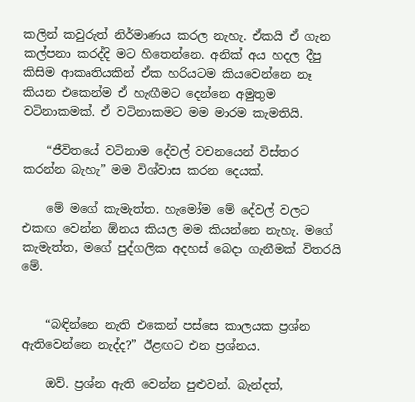කලින් කවුරුත් නිර්මාණය කරල නැහැ. ඒකයි ඒ ගැන කල්පනා කරද්දි මට හිතෙන්නෙ. අනික් අය හදල දීපු කිසිම ආකෘතියකින් ඒක හරියටම කියවෙන්නෙ නෑ කියන එකෙන්ම ඒ හැඟීමට දෙන්නෙ අමුතුම වටිනාකමක්. ඒ වටිනාකමට මම මාරම කැමතියි.

    “ජීවිතයේ වටිනාම දේවල් වචනයෙන් විස්තර කරන්න බැහැ” මම විශ්වාස කරන දෙයක්.

    මේ මගේ කැමැත්ත. හැමෝම මේ දේවල් වලට එකඟ වෙන්න ඕනය කියල මම කියන්නෙ නැහැ. මගේ කැමැත්ත, මගේ පුද්ගලික අදහස් බෙදා ගැනීමක් විතරයි මේ.


    “බඳින්නෙ නැති එකෙන් පස්සෙ කාලයක ප්‍රශ්න ඇතිවෙන්නෙ නැද්ද?” ඊළඟට එන ප්‍රශ්නය.

    ඔව්. ප්‍රශ්න ඇති වෙන්න පුළුවන්. බැන්දත්,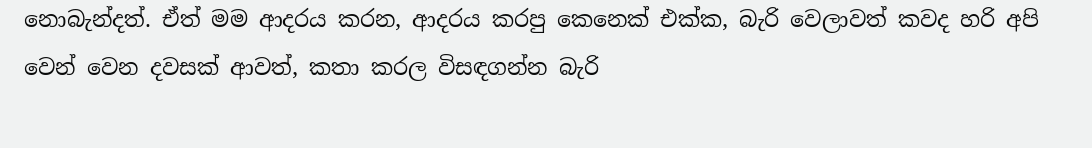නොබැන්දත්. ඒත් මම ආදරය කරන, ආදරය කරපු කෙනෙක් එක්ක, බැරි වෙලාවත් කවද හරි අපි වෙන් වෙන දවසක් ආවත්, කතා කරල විසඳගන්න බැරි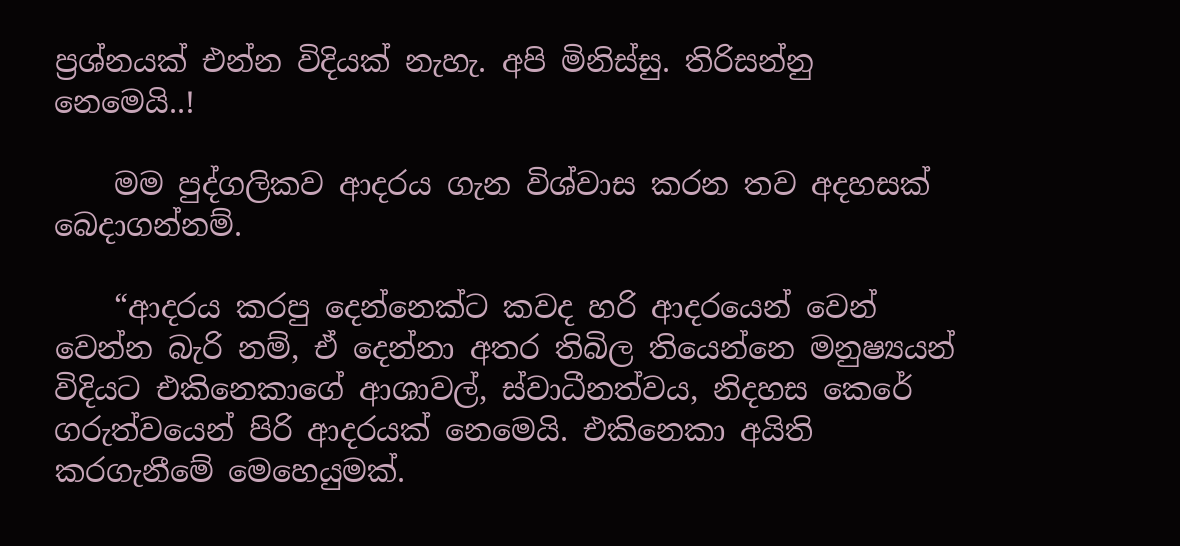ප්‍රශ්නයක් එන්න විදියක් නැහැ. අපි මිනිස්සු. තිරිසන්නු නෙමෙයි..!

    මම පුද්ගලිකව ආදරය ගැන විශ්වාස කරන තව අදහසක් බෙදාගන්නම්.

    “ආදරය කරපු දෙන්නෙක්ට කවද හරි ආදරයෙන් වෙන් වෙන්න බැරි නම්, ඒ දෙන්නා අතර තිබිල තියෙන්නෙ මනුෂ්‍යයන් විදියට එකිනෙකාගේ ආශාවල්, ස්වාධීනත්වය, නිදහස කෙරේ ගරුත්වයෙන් පිරි ආදරයක් නෙමෙයි. එකිනෙකා අයිති කරගැනීමේ මෙහෙයුමක්.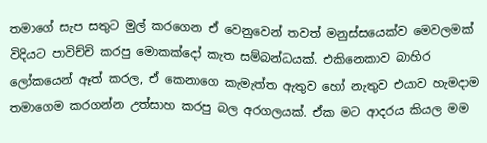තමාගේ සැප සතුට මුල් කරගෙන ඒ වෙනුවෙන් තවත් මනුස්සයෙක්ව මෙවලමක් විදියට පාවිච්චි කරපු මොකක්දෝ කැත සම්බන්ධයක්. එකිනෙකාව බාහිර ලෝකයෙන් ඈත් කරල, ඒ කෙනාගෙ කැමැත්ත ඇතුව හෝ නැතුව එයාව හැමදාම තමාගෙම කරගන්න උත්සාහ කරපු බල අරගලයක්. ඒක මට ආදරය කියල මම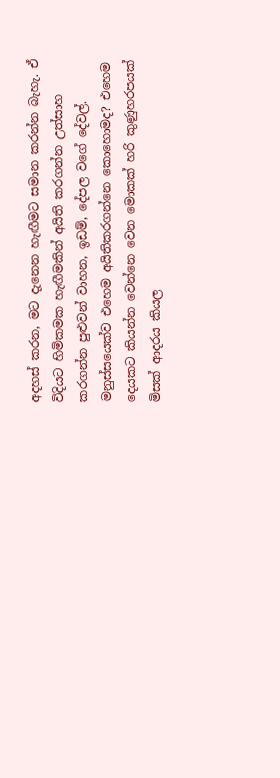අදහස් කරන, මට දැනෙන හැඟීමට සමාන කරන්න බැහැ. ඒ විදියට හිමිකමක හැඟීමකින් අයිති කරගන්න උත්සාහ කරගන්න පුළුවන් වාහන, ඉඩම්, දේපල වගේ දේවල්. මනුස්සයෙක්ව එහෙම අයිතිකරගන්නෙ කොහොමද? එහෙම දෙයකට කියන්න වෙන්නෙ වෙන මොකක් හරි කුණුහරපයක් මිසක් ආදරය කියල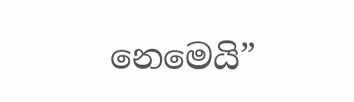නෙමෙයි”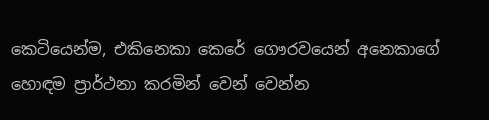කෙටියෙන්ම, එකිනෙකා කෙරේ ගෞරවයෙන් අනෙකාගේ හොඳම ප්‍රාර්ථනා කරමින් වෙන් වෙන්න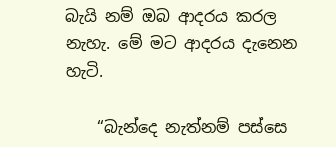බැයි නම් ඔබ ආදරය කරල නැහැ. මේ මට ආදරය දැනෙන හැටි.

    “බැන්දෙ නැත්නම් පස්සෙ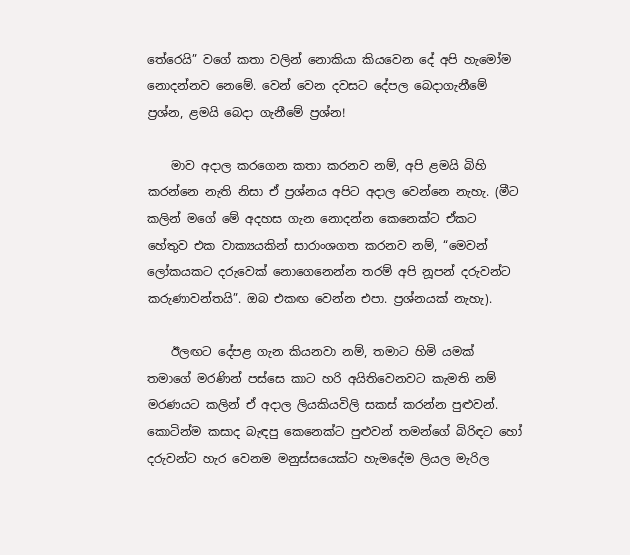තේරෙයි” වගේ කතා වලින් නොකියා කියවෙන දේ අපි හැමෝම නොදන්නව නෙමේ. වෙන් වෙන දවසට දේපල බෙදාගැනීමේ ප්‍රශ්න, ළමයි බෙදා ගැනීමේ ප්‍රශ්න!

    මාව අදාල කරගෙන කතා කරනව නම්, අපි ළමයි බිහි කරන්නෙ නැති නිසා ඒ ප්‍රශ්නය අපිට අදාල වෙන්නෙ නැහැ. (මීට කලින් මගේ මේ අදහස ගැන නොදන්න කෙනෙක්ට ඒකට හේතුව එක වාක්‍යයකින් සාරාංශගත කරනව නම්, “මෙවන් ලෝකයකට දරුවෙක් නොගෙනෙන්න තරම් අපි නූපන් දරුවන්ට කරුණාවන්තයි”. ඔබ එකඟ වෙන්න එපා. ප්‍රශ්නයක් නැහැ).

    ඊලඟට දේපළ ගැන කියනවා නම්, තමාට හිමි යමක් තමාගේ මරණින් පස්සෙ කාට හරි අයිතිවෙනවට කැමති නම් මරණයට කලින් ඒ අදාල ලියකියවිලි සකස් කරන්න පුළුවන්. කොටින්ම කසාද බැඳපු කෙනෙක්ට පුළුවන් තමන්ගේ බිරිඳට හෝ දරුවන්‍ට හැර වෙනම මනුස්සයෙක්‍ට හැමදේම ලියල මැරිල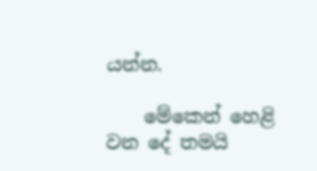යන්න.

    මේකෙන් හෙළි වන දේ තමයි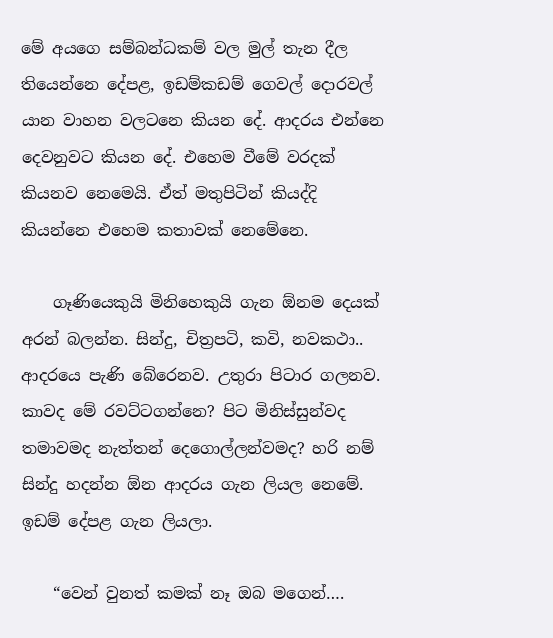මේ අයගෙ සම්බන්ධකම් වල මුල් තැන දීල තියෙන්නෙ දේපළ, ඉඩම්කඩම් ගෙවල් දොරවල් යාන වාහන වලටනෙ කියන දේ. ආදරය එන්නෙ දෙවනුවට කියන දේ. එහෙම වීමේ වරදක් කියනව නෙමෙයි. ඒත් මතුපිටින් කියද්දි කියන්නෙ එහෙම කතාවක් නෙමේනෙ.

    ගෑණියෙකුයි මිනිහෙකුයි ගැන ඕනම දෙයක් අරන් බලන්න. සින්දු, චිත්‍රපටි, කවි, නවකථා.. ආදරයෙ පැණි බේරෙනව. උතුරා පිටාර ගලනව. කාවද මේ රවට්ටගන්නෙ? පිට මිනිස්සුන්වද තමාවමද නැත්තන් දෙගොල්ලන්වමද? හරි නම් සින්දු හදන්න ඕන ආදරය ගැන ලියල නෙමේ. ඉඩම් දේපළ ගැන ලියලා.

    “වෙන් වුනත් කමක් නෑ ඔබ මගෙන්….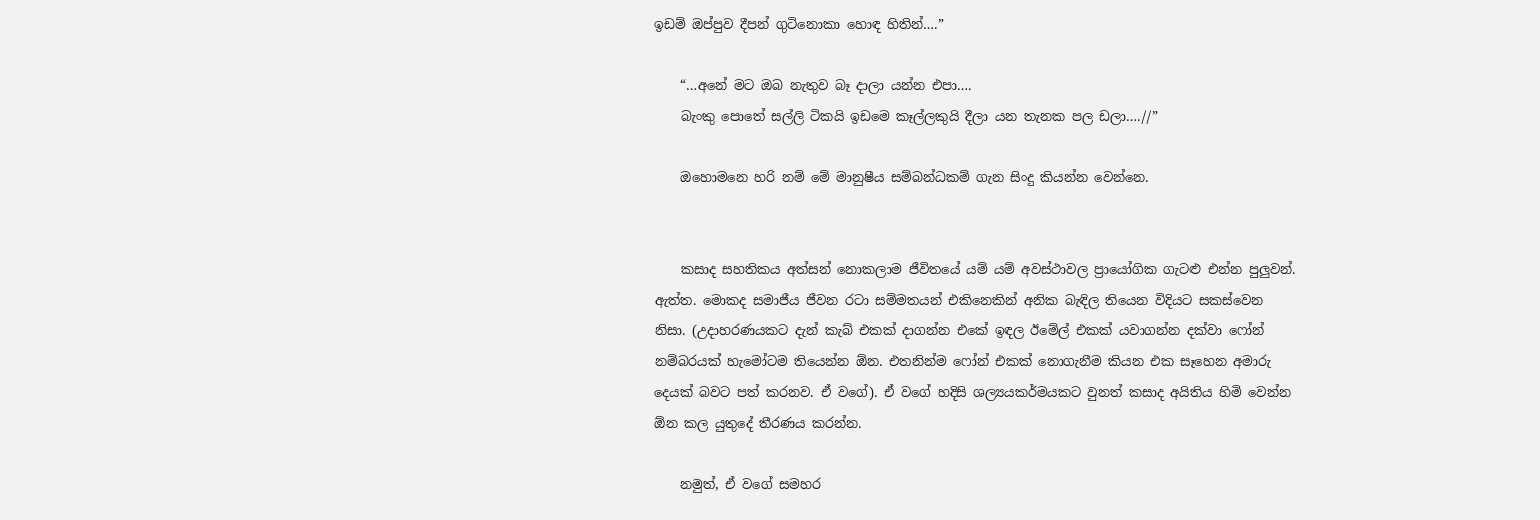ඉඩම් ඔප්පුව දීපන් ගුටිනොකා හොඳ හිතින්….”

    “…අනේ මට ඔබ නැතුව බෑ දාලා යන්න එපා….
    බැංකු පොතේ සල්ලි ටිකයි ඉඩමෙ කෑල්ලකුයි දීලා යන තැනක පල ඩලා….//”

    ඔහොමනෙ හරි නම් මේ මානුෂීය සම්බන්ධකම් ගැන සිංදු කියන්න වෙන්නෙ.


    කසාද සහතිකය අත්සන් නොකලාම ජීවිතයේ යම් යම් අවස්ථාවල ප්‍රායෝගික ගැටළු එන්න පුලුවන්. ඇත්ත. මොකද සමාජීය ජීවන රටා සම්මතයන් එකිනෙකින් අනික බැඳිල තියෙන විදියට සකස්වෙන නිසා. (උදාහරණයකට දැන් කැබ් එකක් දාගන්න එකේ ඉඳල ඊමේල් එකක් යවාගන්න දක්වා ෆෝන් නම්බරයක් හැමෝටම තියෙන්න ඕන. එතනින්ම ෆෝන් එකක් නොගැනීම කියන එක සෑහෙන අමාරු දෙයක් බවට පත් කරනව. ඒ වගේ). ඒ වගේ හදිසි ශල්‍යයකර්මයකට වුනත් කසාද අයිතිය හිමි වෙන්න ඕන කල යුතුදේ තීරණය කරන්න.

    නමුත්, ඒ වගේ සමහර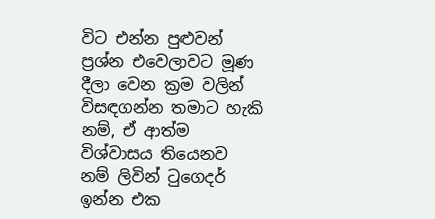විට එන්න පුළුවන් ප්‍රශ්න එවෙලාවට මූණ දීලා වෙන ක්‍රම වලින් විසඳගන්න තමාට හැකි නම්, ඒ ආත්ම විශ්වාසය තියෙනව නම් ලිවින් ටුගෙදර් ඉන්න එක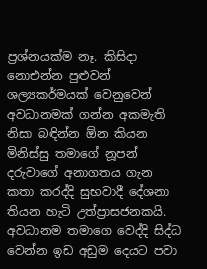ප්‍රශ්නයක්ම නෑ. කිසිදා නොඑන්න පුළුවන් ශල්‍යකර්මයක් වෙනුවෙන් අවධානමක් ගන්න අකමැති නිසා බඳින්න ඕන කියන මිනිස්සු තමාගේ නූපන් දරුවාගේ අනාගතය ගැන කතා කරද්දි සුභවාදී දේශනා තියන හැටි උත්ප්‍රාසජනකයි. අවධානම තමාගෙ වෙද්දි සිද්ධ වෙන්න ඉඩ අඩුම දෙයට පවා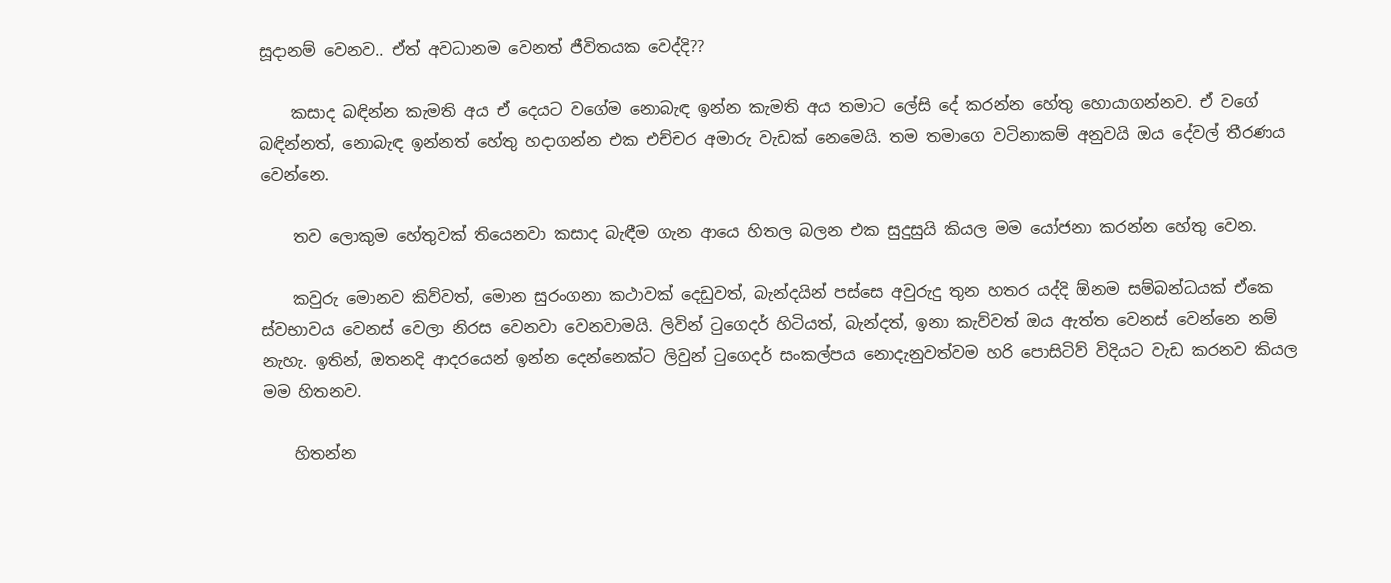සූදානම් වෙනව.. ඒත් අවධානම වෙනත් ජීවිතයක වෙද්දි??

    කසාද බඳින්න කැමති අය ඒ දෙයට වගේම නොබැඳ ඉන්න කැමති අය තමාට ලේසි දේ කරන්න හේතු හොයාගන්නව. ඒ වගේ බඳින්නත්, නොබැඳ ඉන්නත් හේතු හදාගන්න එක එච්චර අමාරු වැඩක් නෙමෙයි. තම තමාගෙ වටිනාකම් අනුවයි ඔය දේවල් තීරණය වෙන්නෙ.

    තව ලොකුම හේතුවක් තියෙනවා කසාද බැඳීම ගැන ආයෙ හිතල බලන එක සුදුසුයි කියල මම යෝජනා කරන්න හේතු වෙන.

    කවුරු මොනව කිව්වත්, මොන සුරංගනා කථාවක් දෙඩුවත්, බැන්දයින් පස්සෙ අවුරුදු තුන හතර යද්දි ඕනම සම්බන්ධයක් ඒකෙ ස්වභාවය වෙනස් වෙලා නිරස වෙනවා වෙනවාමයි. ලිවින් ටුගෙදර් හිටියත්, බැන්දත්, ඉනා කැව්වත් ඔය ඇත්ත වෙනස් වෙන්නෙ නම් නැහැ. ඉතින්, ඔතනදි ආදරයෙන් ඉන්න දෙන්නෙක්ට ලිවුන් ටුගෙදර් සංකල්පය නොදැනුවත්වම හරි පොසිටිව් විදියට වැඩ කරනව කියල මම හිතනව.

    හිතන්න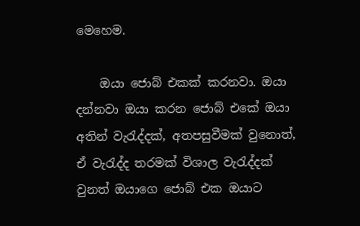මෙහෙම.

    ඔයා ජොබ් එකක් කරනවා. ඔයා දන්නවා ඔයා කරන ජොබ් එකේ ඔයා අතින් වැරැද්දක්, අතපසුවීමක් වුනොත්, ඒ වැරැද්ද තරමක් විශාල වැරැද්දක් වුනත් ඔයාගෙ ජොබ් එක ඔයාට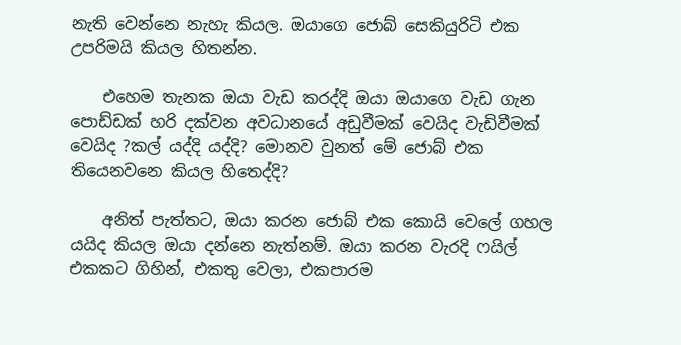නැති වෙන්නෙ නැහැ කියල. ඔයාගෙ ජොබ් සෙකියුරිටි එක උපරිමයි කියල හිතන්න.

    එහෙම තැනක ඔයා වැඩ කරද්දි ඔයා ඔයාගෙ වැඩ ගැන පොඩ්ඩක් හරි දක්වන අවධානයේ අඩුවීමක් වෙයිද වැඩිවීමක් වෙයිද ?කල් යද්දි යද්දි? මොනව වුනත් මේ ජොබ් එක තියෙනවනෙ කියල හිතෙද්දි?

    අනිත් පැත්තට, ඔයා කරන ජොබ් එක කොයි වෙලේ ගහල යයිද කියල ඔයා දන්නෙ නැත්නම්. ඔයා කරන වැරදි ෆයිල් එකකට ගිහින්, එකතු වෙලා, එකපාරම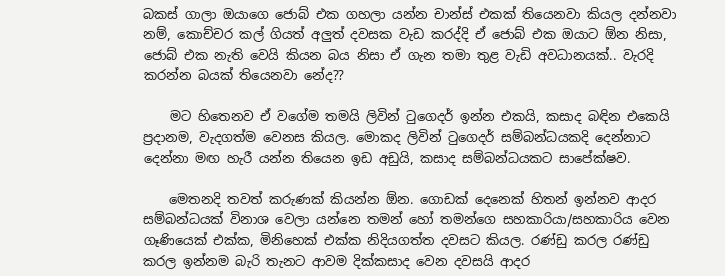බකස් ගාලා ඔයාගෙ ජොබ් එක ගහලා යන්න චාන්ස් එකක් තියෙනවා කියල දන්නවා නම්, කොච්චර කල් ගියත් අලුත් දවසක වැඩ කරද්දි ඒ ජොබ් එක ඔයාට ඕන නිසා, ජොබ් එක නැති වෙයි කියන බය නිසා ඒ ගැන තමා තුළ වැඩි අවධානයක්.. වැරදි කරන්න බයක් තියෙනවා නේද??

    මට හිතෙනව ඒ වගේම තමයි ලිවින් ටුගෙදර් ඉන්න එකයි, කසාද බඳින එකෙයි ප්‍රදානම, වැදගත්ම වෙනස කියල. මොකද ලිවින් ටුගෙදර් සම්බන්ධයකදි දෙන්නාට දෙන්නා මඟ හැරී යන්න තියෙන ඉඩ අඩුයි, කසාද සම්බන්ධයකට සාපේක්ෂව.

    මෙතනදි තවත් කරුණක් කියන්න ඕන. ගොඩක් දෙනෙක් හිතන් ඉන්නව ආදර සම්බන්ධයක් විනාශ වෙලා යන්නෙ තමන් හෝ තමන්ගෙ සහකාරියා/සහකාරිය වෙන ගෑණියෙක් එක්ක, මිනිහෙක් එක්ක නිදියගත්ත දවසට කියල. රණ්ඩු කරල රණ්ඩු කරල ඉන්නම බැරි තැනට ආවම දික්කසාද වෙන දවසයි ආදර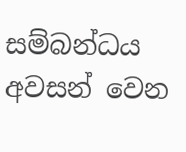සම්බන්ධය අවසන් වෙන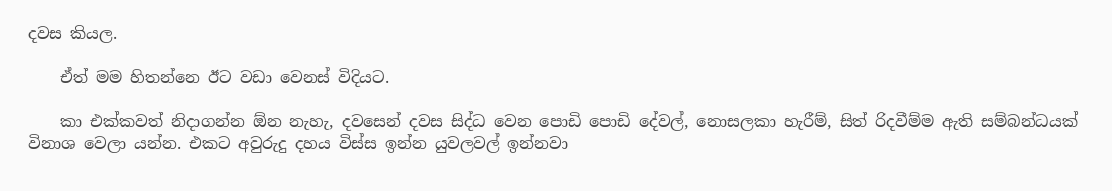දවස කියල.

    ඒත් මම හිතන්නෙ ඊට වඩා වෙනස් විදියට.

    කා එක්කවත් නිදාගන්න ඕන නැහැ, දවසෙන් දවස සිද්ධ වෙන පොඩි පොඩි දේවල්, නොසලකා හැරීම්, සිත් රිදවීම්ම ඇති සම්බන්ධයක් විනාශ වෙලා යන්න. එකට අවුරුදු දහය විස්ස ඉන්න යුවලවල් ඉන්නවා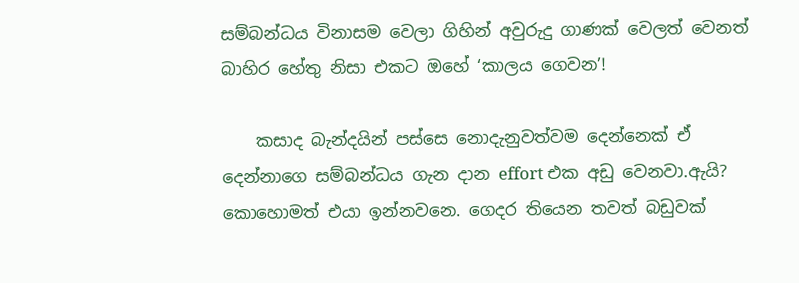සම්බන්ධය විනාසම වෙලා ගිහින් අවුරුදු ගාණක් වෙලත් වෙනත් බාහිර හේතු නිසා එකට ඔහේ ‘කාලය ගෙවන’!

    කසාද බැන්දයින් පස්සෙ නොදැනුවත්වම දෙන්නෙක් ඒ දෙන්නාගෙ සම්බන්ධය ගැන දාන effort එක අඩු වෙනවා.ඇයි? කොහොමත් එයා ඉන්නවනෙ. ගෙදර තියෙන තවත් බඩුවක්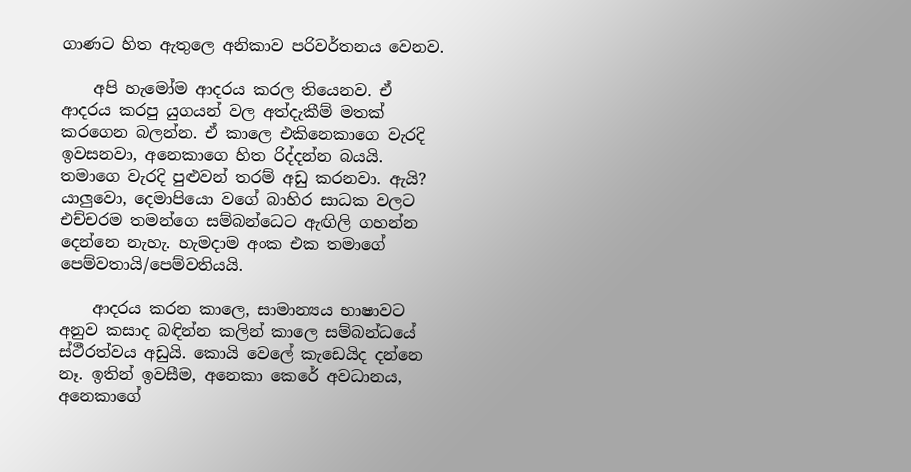ගාණට හිත ඇතුලෙ අනිකාව පරිවර්තනය වෙනව.

    අපි හැමෝම ආදරය කරල තියෙනව. ඒ ආදරය කරපු යුගයන් වල අත්දැකීම් මතක් කරගෙන බලන්න. ඒ කාලෙ එකිනෙකාගෙ වැරදි ඉවසනවා, අනෙකාගෙ හිත රිද්දන්න බයයි. තමාගෙ වැරදි පුළුවන් තරම් අඩු කරනවා. ඇයි? යාලුවො, දෙමාපියො වගේ බාහිර සාධක වලට එච්චරම තමන්ගෙ සම්බන්ධෙට ඇඟිලි ගහන්න දෙන්නෙ නැහැ. හැමදාම අංක එක තමාගේ පෙම්වතායි/පෙම්වතියයි.

    ආදරය කරන කාලෙ, සාමාන්‍යය භාෂාවට අනුව කසාද බඳින්න කලින් කාලෙ සම්බන්ධයේ ස්ථීරත්වය අඩුයි. කොයි වෙලේ කැඩෙයිද දන්නෙ නෑ. ඉතින් ඉවසීම, අනෙකා කෙරේ අවධානය, අනෙකාගේ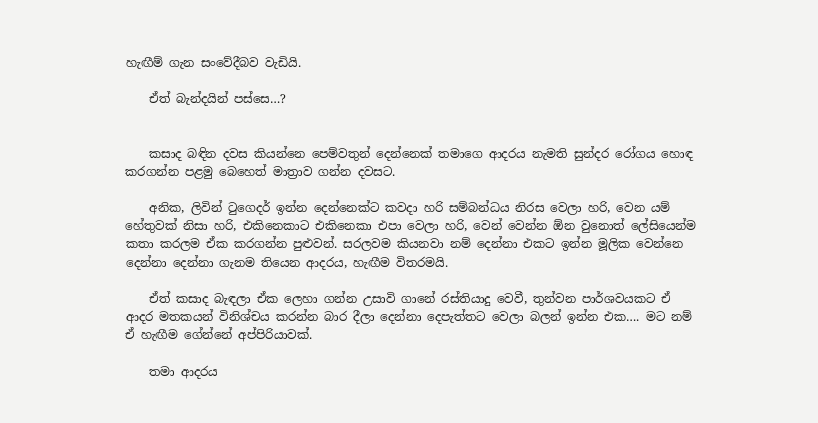හැඟීම් ගැන සංවේදීබව වැඩියි.

    ඒත් බැන්දයින් පස්සෙ…?


    කසාද බඳින දවස කියන්නෙ පෙම්වතුන් දෙන්නෙක් තමාගෙ ආදරය නැමති සුන්දර රෝගය හොඳ කරගන්න පළමු බෙහෙත් මාත්‍රාව ගන්න දවසට.

    අනික, ලිවින් ටුගෙදර් ඉන්න දෙන්නෙක්ට කවදා හරි සම්බන්ධය නිරස වෙලා හරි, වෙන යම් හේතුවක් නිසා හරි, එකිනෙකාට එකිනෙකා එපා වෙලා හරි, වෙන් වෙන්න ඕන වුනොත් ලේසියෙන්ම කතා කරලම ඒක කරගන්න පුළුවන්. සරලවම කියනවා නම් දෙන්නා එකට ඉන්න මූලික වෙන්නෙ දෙන්නා දෙන්නා ගැනම තියෙන ආදරය, හැඟීම විතරමයි.

    ඒත් කසාද බැඳලා ඒක ලෙහා ගන්න උසාවි ගානේ රස්තියාදු වෙවී, තුන්වන පාර්ශවයකට ඒ ආදර මතකයන් විනිශ්චය කරන්න බාර දීලා දෙන්නා දෙපැත්තට වෙලා බලන් ඉන්න එක…. මට නම් ඒ හැඟීම ගේන්නේ අප්පිරියාවක්.

    තමා ආදරය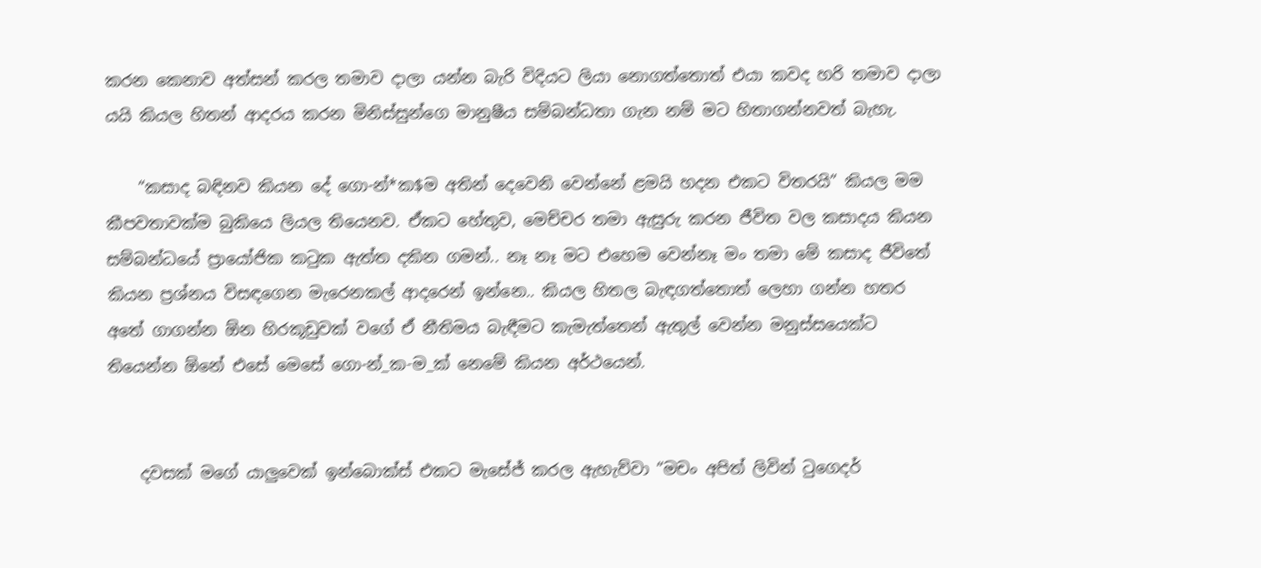කරන කෙනාව අත්සන් කරල තමාව දාලා යන්න බැරි විදියට ලියා නොගත්තොත් එයා කවද හරි තමාව දාලා යයි කියල හිතන් ආදරය කරන මිනිස්සුන්ගෙ මානුෂීය සම්බන්ධතා ගැන නම් මට හිතාගන්නවත් බැහැ.

    “කසාද බඳිනව කියන දේ ගො-න්*ක$ම අතින් දෙවෙනි වෙන්නේ ළමයි හදන එකට විතරයි” කියල මම කීපවතාවක්ම බුකියෙ ලියල තියෙනව. ඒකට හේතුව, මෙච්චර තමා ඇසුරු කරන ජීවිත වල කසාදය කියන සම්බන්ධයේ ප්‍රායෝජික කටුක ඇත්ත දකින ගමන්.. නෑ නෑ මට එහෙම වෙන්නෑ මං තමා මේ කසාද ජීවිතේ කියන ප්‍රශ්නය විසඳගෙන මැරෙනකල් ආදරෙන් ඉන්නෙ.. කියල හිතල බැඳගත්තොත් ලෙහා ගන්න හතර අතේ ගාගන්න ඕන හිරකූඩුවක් වගේ ඒ නීතිමය බැඳීමට කැමැත්තෙන් ඇතුල් වෙන්න මනුස්සයෙක්ට තියෙන්න ඕනේ එසේ මෙසේ ගො-න්_ක-ම_ක් නෙමේ කියන අර්ථයෙන්.


    දවසක් මගේ යාලුවෙක් ඉන්බොක්ස් එකට මැසේජ් කරල ඇහැව්වා “මචං අපිත් ලිවින් ටුගෙදර්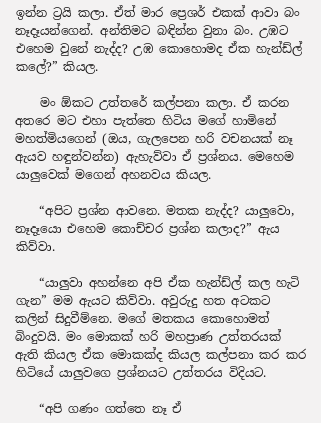ඉන්න ට්‍රයි කලා. ඒත් මාර ප්‍රෙශර් එකක් ආවා බං නෑදෑයන්ගෙන්. අන්තිමට බඳින්න වුනා බං. උඹට එහෙම වුනේ නැද්ද? උඹ කොහොමද ඒක හැන්ඩ්ල් කලේ?” කියල.

    මං ඕකට උත්තරේ කල්පනා කලා. ඒ කරන අතරෙ මට එහා පැත්තෙ හිටිය මගේ හාමිනේ මහත්මියගෙන් (ඔය, ගැලපෙන හරි වචනයක් නෑ ඇයව හඳුන්වන්න) ඇහැව්වා ඒ ප්‍රශ්නය. මෙහෙම යාලුවෙක් මගෙන් අහනවය කියල.

    “අපිට ප්‍රශ්න ආවනෙ. මතක නැද්ද? යාලුවො, නෑදෑයො එහෙම කොච්චර ප්‍රශ්න කලාද?” ඇය කිව්වා.

    “යාලුවා අහන්නෙ අපි ඒක හැන්ඩ්ල් කල හැටි ගැන” මම ඇයට කිව්වා. අවුරුදු හත අටකට කලින් සිදුවීම්නෙ. මගේ මතකය කොහොමත් බිංදුවයි. මං මොකක් හරි මහප්‍රාණ උත්තරයක් ඇති කියල ඒක මොකක්ද කියල කල්පනා කර කර හිටියේ යාලුවගෙ ප්‍රශ්නයට උත්තරය විදියට.

    “අපි ගණං ගත්තෙ නෑ ඒ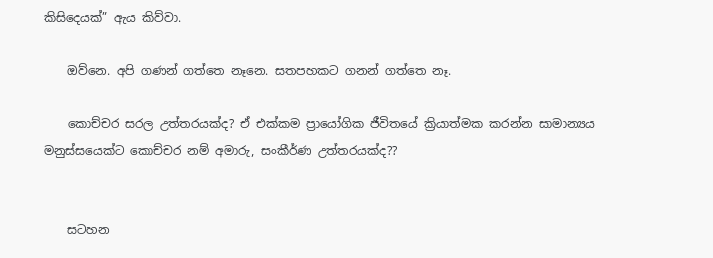කිසිදෙයක්” ඇය කිව්වා.

    ඔව්නෙ. අපි ගණන් ගත්තෙ නෑනෙ. සතපහකට ගනන් ගත්තෙ නෑ.

    කොච්චර සරල උත්තරයක්ද? ඒ එක්කම ප්‍රායෝගික ජීවිතයේ ක්‍රියාත්මක කරන්න සාමාන්‍යය මනුස්සයෙක්ට කොච්චර නම් අමාරු, සංකීර්ණ උත්තරයක්ද??


    සටහන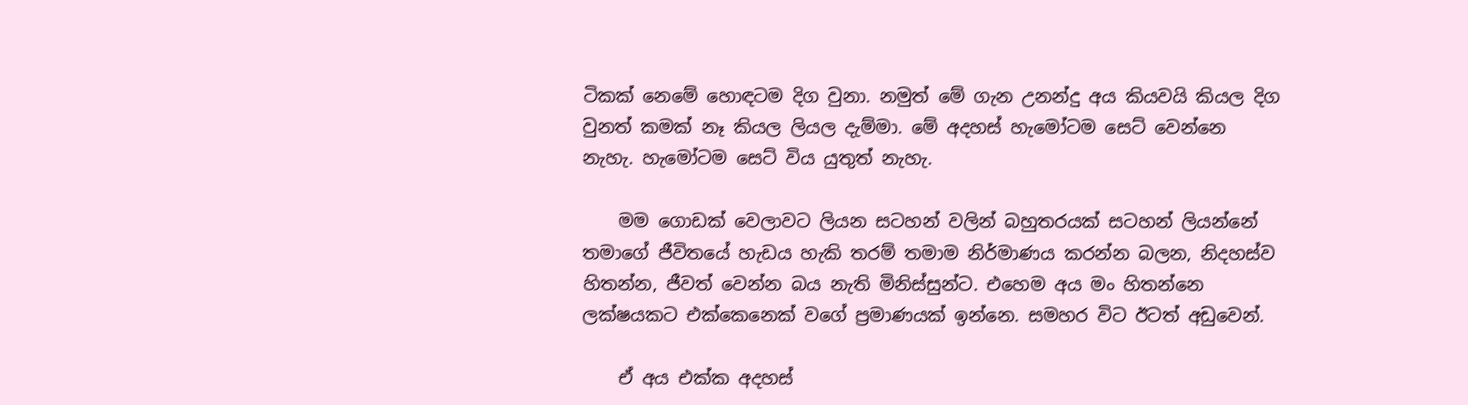ටිකක් නෙමේ හොඳටම දිග වුනා. නමුත් මේ ගැන උනන්දු අය කියවයි කියල දිග වුනත් කමක් නෑ කියල ලියල දැම්මා. මේ අදහස් හැමෝටම සෙට් වෙන්නෙ නැහැ. හැමෝටම සෙට් විය යුතුත් නැහැ.

    මම ගොඩක් වෙලාවට ලියන සටහන් වලින් බහුතරයක් සටහන් ලියන්නේ තමාගේ ජීවිතයේ හැඩය හැකි තරම් තමාම නිර්මාණය කරන්න බලන, නිදහස්ව හිතන්න, ජීවත් වෙන්න බය නැති මිනිස්සුන්ට. එහෙම අය මං හිතන්නෙ ලක්ෂයකට එක්කෙනෙක් වගේ ප්‍රමාණයක් ඉන්නෙ. සමහර විට ඊටත් අඩුවෙන්.

    ඒ අය එක්ක අදහස්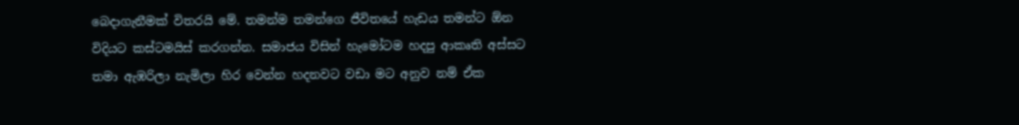බෙදාගැනීමක් විතරයි මේ. තමන්ම තමන්ගෙ ජීවිතයේ හැඩය තමන්ට ඕන විදියට කස්ටමයිස් කරගන්න. සමාජය විසින් හැමෝටම හදපු ආකෘති අස්සට තමා ඇඹරිලා නැමිලා හිර වෙන්න හදනවට වඩා මට අනුව නම් ඒක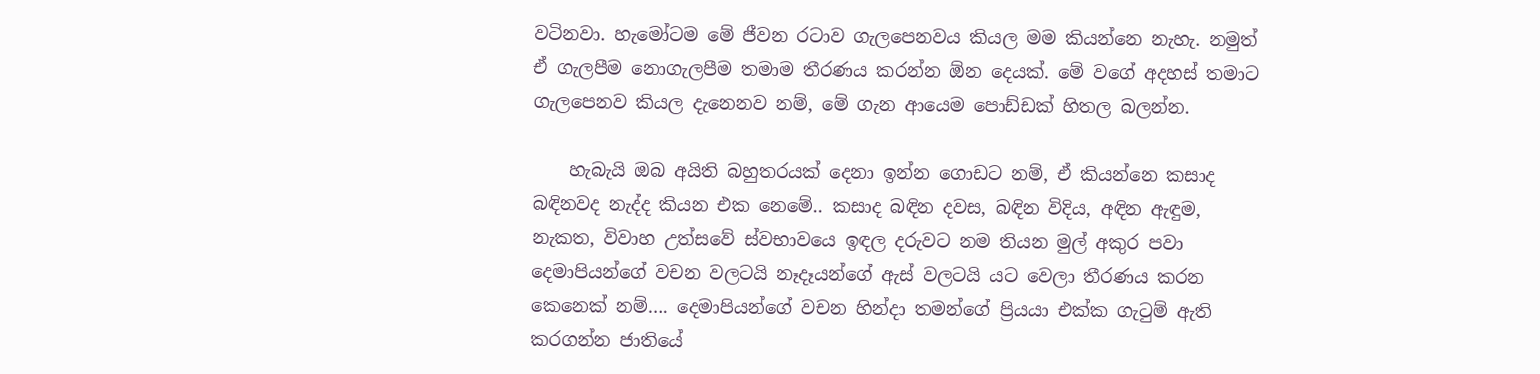වටිනවා. හැමෝටම මේ ජීවන රටාව ගැලපෙනවය කියල මම කියන්නෙ නැහැ. නමුත් ඒ ගැලපීම නොගැලපීම තමාම තීරණය කරන්න ඕන දෙයක්. මේ වගේ අදහස් තමාට ගැලපෙනව කියල දැනෙනව නම්, මේ ගැන ආයෙම පොඩ්ඩක් හිතල බලන්න.

    හැබැයි ඔබ අයිති බහුතරයක් දෙනා ඉන්න ගොඩට නම්, ඒ කියන්නෙ කසාද බඳිනවද නැද්ද කියන එක නෙමේ.. කසාද බඳින දවස, බඳින විදිය, අඳින ඇඳුම, නැකත, විවාහ උත්සවේ ස්වභාවයෙ ඉඳල දරුවට නම තියන මුල් අකුර පවා දෙමාපියන්ගේ වචන වලටයි නෑදෑයන්ගේ ඇස් වලටයි යට වෙලා තීරණය කරන කෙනෙක් නම්…. දෙමාපියන්ගේ වචන හින්දා තමන්ගේ ප්‍රියයා එක්ක ගැටුම් ඇති කරගන්න ජාතියේ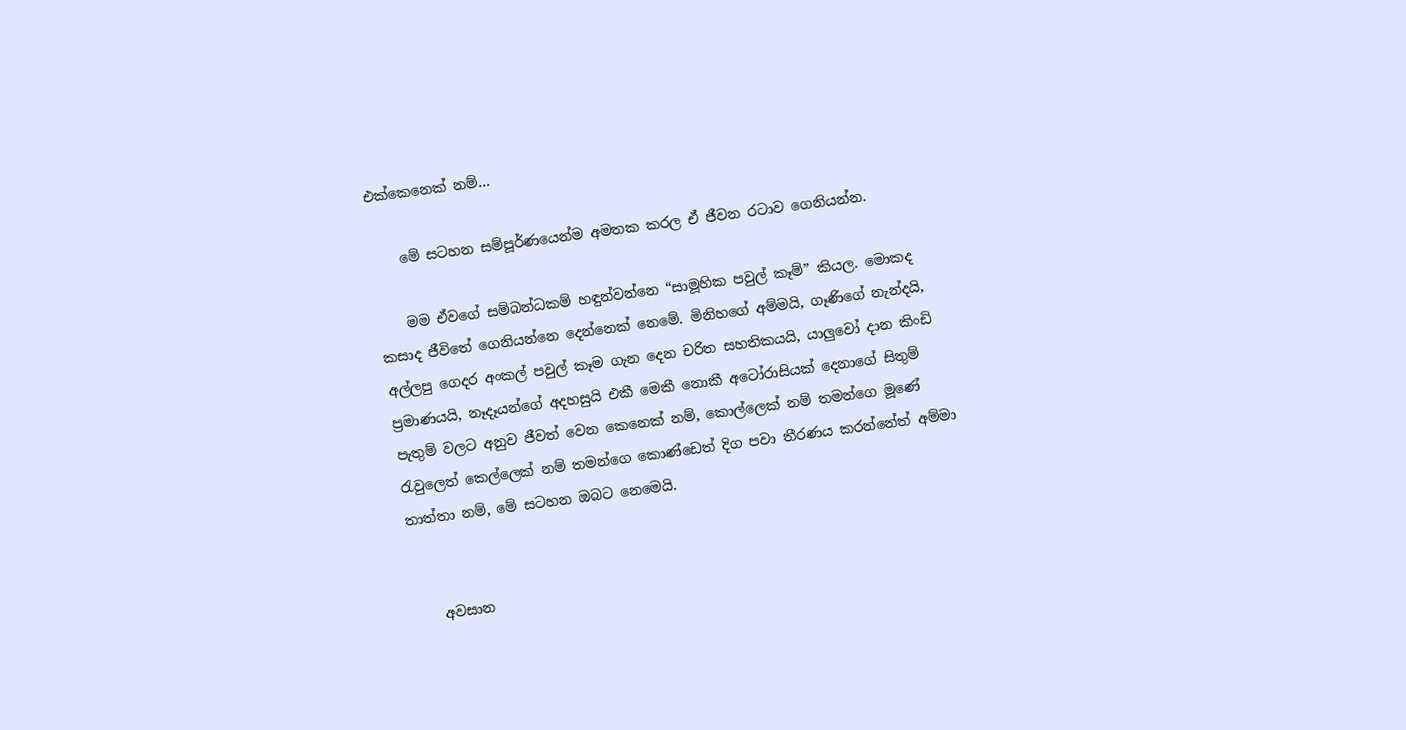එක්කෙනෙක් නම්…

    මේ සටහන සම්පූර්ණයෙන්ම අමතක කරල ඒ ජීවන රටාව ගෙනියන්න.

    මම ඒවගේ සම්බන්ධකම් හඳුන්වන්නෙ “සාමූහික පවුල් කෑම්” කියල. මොකද කසාද ජීවිතේ ගෙනියන්නෙ දෙන්නෙක් නෙමේ. මිනිහගේ අම්මයි, ගෑණිගේ නැන්දයි, අල්ලපු ගෙදර අංකල් පවුල් කෑම ගැන දෙන චරිත සහතිකයයි, යාලුවෝ දාන කිංඩි ප්‍රමාණයයි, නෑදෑයන්ගේ අදහසුයි එකී මෙකී නොකී අටෝරාසියක් දෙනාගේ සිතුම් පැතුම් වලට අනුව ජීවත් වෙන කෙනෙක් නම්, කොල්ලෙක් නම් තමන්ගෙ මූණේ රැවුලෙත් කෙල්ලෙක් නම් තමන්ගෙ කොණ්ඩෙත් දිග පවා තීරණය කරන්නේත් අම්මා තාත්තා නම්, මේ සටහන ඔබට නෙමෙයි.


    අවසාන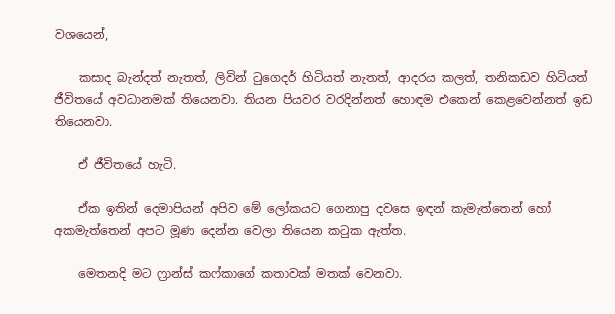වශයෙන්,

    කසාද බැන්දත් නැතත්, ලිවින් ටුගෙදර් හිටියත් නැතත්, ආදරය කලත්, තනිකඩව හිටියත් ජීවිතයේ අවධානමක් තියෙනවා. තියන පියවර වරදින්නත් හොඳම එකෙන් කෙළවෙන්නත් ඉඩ තියෙනවා.

    ඒ ජීවිතයේ හැටි.

    ඒක ඉතින් දෙමාපියන් අපිව මේ ලෝකයට ගෙනාපු දවසෙ ඉඳන් කැමැත්තෙන් හෝ අකමැත්තෙන් අපට මූණ දෙන්න වෙලා තියෙන කටුක ඇත්ත.

    මෙතනදි මට ෆ්‍රාන්ස් කෆ්කාගේ කතාවක් මතක් වෙනවා.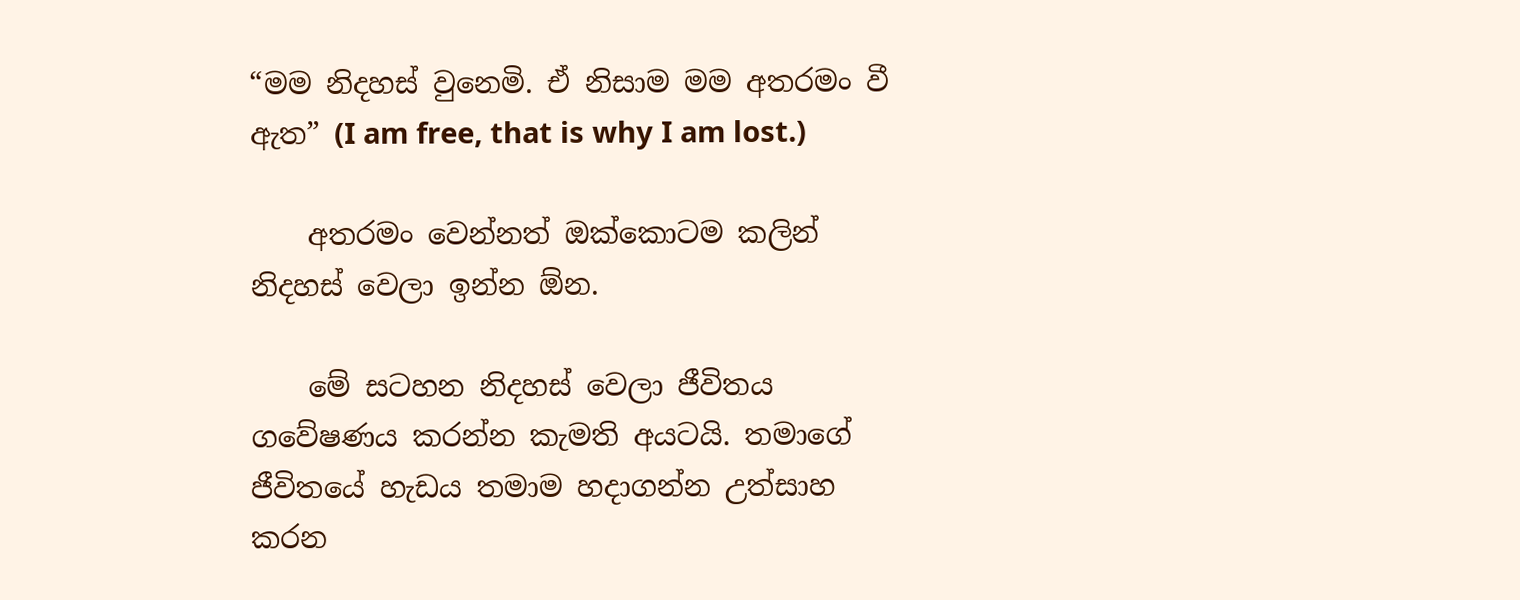“මම නිදහස් වුනෙමි. ඒ නිසාම මම අතරමං වී ඇත” (I am free, that is why I am lost.)

    අතරමං වෙන්නත් ඔක්කොටම කලින් නිදහස් වෙලා ඉන්න ඕන.

    මේ සටහන නිදහස් වෙලා ජීවිතය ගවේෂණය කරන්න කැමති අයටයි. තමාගේ ජීවිතයේ හැඩය තමාම හදාගන්න උත්සාහ කරන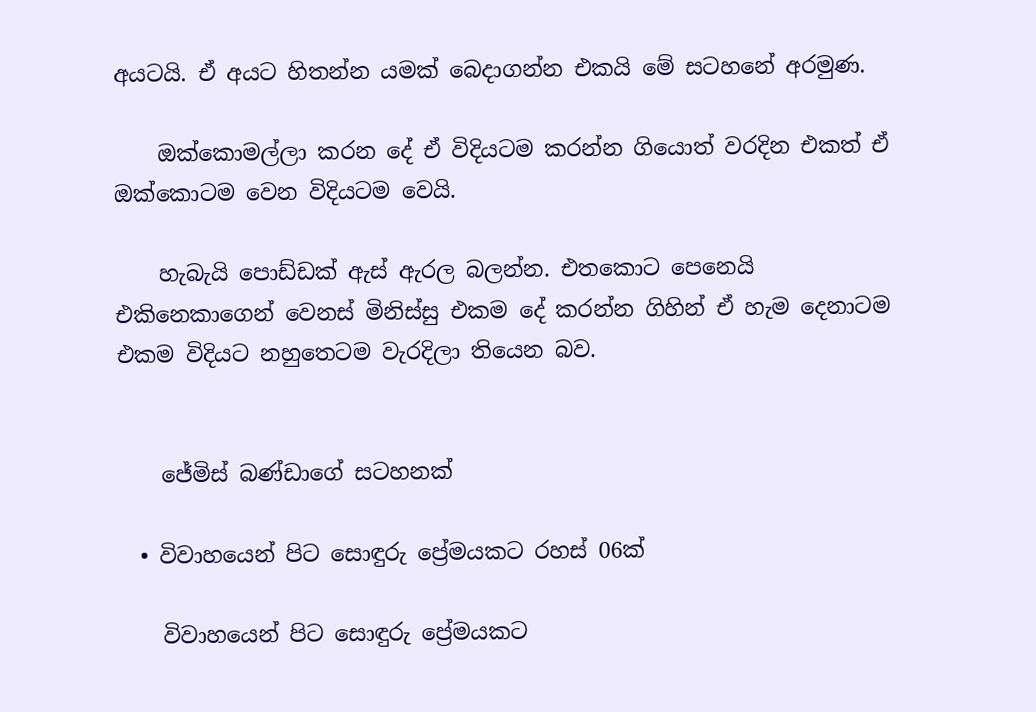අයටයි. ඒ අයට හිතන්න යමක් බෙදාගන්න එකයි මේ සටහනේ අරමුණ.

    ඔක්කොමල්ලා කරන දේ ඒ විදියටම කරන්න ගියොත් වරදින එකත් ඒ ඔක්කොටම වෙන විදියටම වෙයි.

    හැබැයි පොඩ්ඩක් ඇස් ඇරල බලන්න. එතකොට පෙනෙයි එකිනෙකාගෙන් වෙනස් මිනිස්සු එකම දේ කරන්න ගිහින් ඒ හැම දෙනාටම එකම විදියට නහුතෙටම වැරදිලා තියෙන බව.


    ජේමිස් බණ්ඩාගේ සටහනක්

  • විවාහයෙන් පිට සොඳුරු ප්‍රේමයකට රහස් 06ක්

    විවාහයෙන් පිට සොඳුරු ප්‍රේමයකට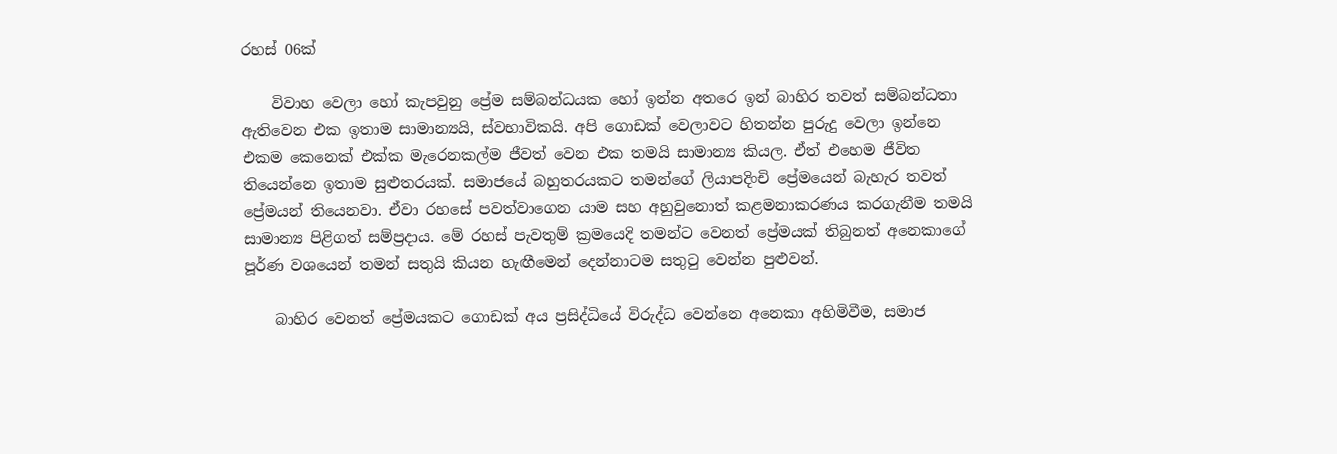රහස් 06ක්

    විවාහ වෙලා ‍හෝ කැපවුනු ප්‍රේම සම්බන්ධයක හෝ ඉන්න අතරෙ ඉන් බාහිර තවත් සම්බන්ධතා ඇතිවෙන එක ඉතාම සාමාන්‍යයි, ස්වභාවිකයි. අපි ගොඩක් වෙලාවට හිතන්න පුරුදු වෙලා ඉන්නෙ එකම කෙනෙක් එක්ක මැරෙනකල්ම ජීවත් වෙන එක තමයි සාමාන්‍ය කියල. ඒත් එහෙම ජීවිත තියෙන්නෙ ඉතාම සුළුතරයක්. සමාජයේ බහුතරයකට තමන්ගේ ලියාපදිංචි ප්‍රේමයෙන් බැහැර තවත් ප්‍රේමයන් තියෙනවා. ඒවා රහසේ පවත්වාගෙන යාම සහ අහුවුනොත් කළමනාකරණය කරගැනීම තමයි සාමාන්‍ය පිළිගත් සම්ප්‍රදාය. මේ රහස් පැවතුම් ක්‍රමයෙදි තමන්ට වෙනත් ප්‍රේමයක් තිබුනත් අනෙකා‍ගේ පූර්ණ වශයෙන් තමන් සතුයි කියන හැඟීමෙන් දෙන්නාටම සතුටු වෙන්න පුළුවන්.

    බාහිර වෙනත් ප්‍රේමයකට ගොඩක් අය ප්‍රසිද්ධියේ විරුද්ධ වෙන්නෙ අනෙකා අහිමිවීම, සමාජ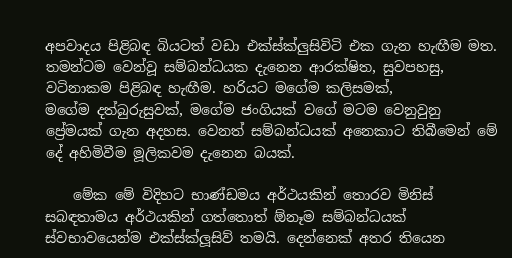අපවාදය පිළිබඳ බියටත් වඩා එක්ස්ක්ලුසිවිටි එක ගැන හැඟීම මත. තමන්ටම වෙන්වූ සම්බන්ධයක දැනෙන ආරක්ෂිත, සුවපහසු, වටිනාකම පිළිබඳ හැඟීම. හරියට මගේම කලිසමක්, මගේම ‍දත්බුරුසුවක්, මගේම ජංගියක් වගේ මටම වෙනුවුනු ප්‍රේමයක් ගැන අදහස. වෙනත් සම්බන්ධයක් අනෙකාට තිබීමෙන් මේ දේ අහිමිවීම මූලිකවම දැනෙන බයක්.

    මේක මේ විදිහට භාණ්ඩමය අර්ථයකින් තොරව මිනිස් සබඳතාමය අර්ථයකින් ගත්තොත් ඕනෑම සම්බන්ධයක් ස්වභාවයෙන්ම එක්ස්ක්ලූසිව් තමයි. දෙන්නෙක් අතර තියෙන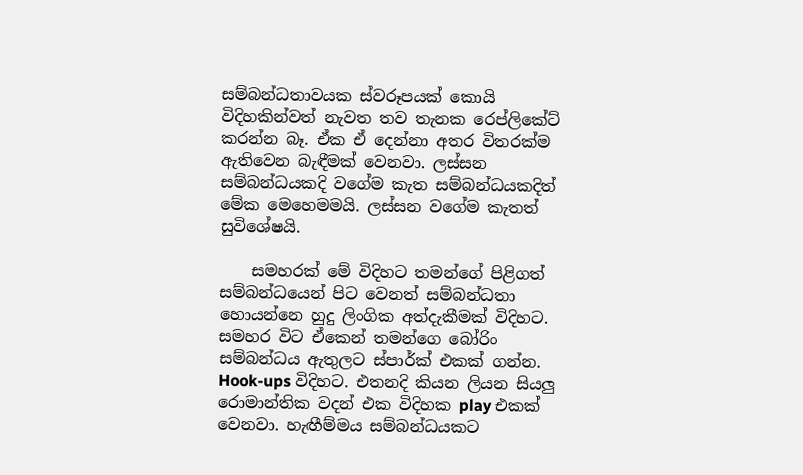සම්බන්ධතාවයක ස්වරූපයක් කොයි විදිහකින්වත් නැවත තව තැනක රෙප්ලිකේට් කරන්න බෑ. ඒක ඒ දෙන්නා අතර විතරක්ම ඇතිවෙන බැඳීමක් වෙනවා. ලස්සන සම්බන්ධයකදි වගේම කැත සම්බන්ධයකදිත් මේක මෙහෙමමයි. ලස්සන වගේම කැතත් සුවිශේෂයි.

    සමහරක් මේ විදිහට තමන්ගේ පිළිගත් සම්බන්ධයෙන් පිට වෙනත් සම්බන්ධතා හොයන්නෙ හුදු ලිංගික අත්දැකීමක් විදිහට. සමහර විට ඒකෙන් තමන්ගෙ බෝරිං සම්බන්ධය ඇතුලට ස්පාර්ක් එකක් ගන්න. Hook-ups විදිහට. එතනදි කියන ලියන සියලු රොමාන්තික වදන් එක විදිහක play එකක් වෙනවා. හැඟීම්මය සම්බන්ධයකට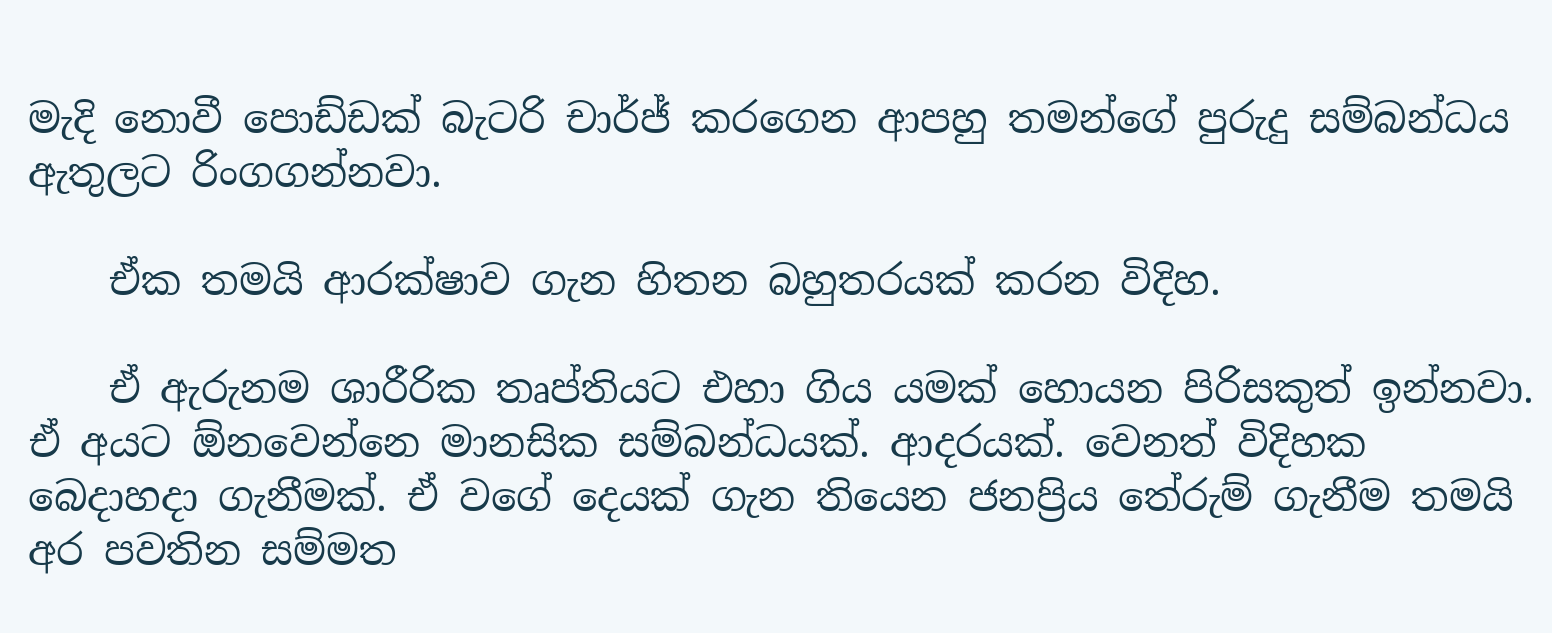මැදි නොවී පොඩ්ඩක් බැටරි චාර්ජ් කරගෙන ආපහු තමන්ගේ පුරුදු සම්බන්ධය ඇතුලට රිංගගන්නවා.

    ඒක තමයි ආරක්ෂාව ගැන හිතන බහුතරයක් කරන විදිහ.

    ඒ ඇරුනම ශාරීරික තෘප්තියට එහා ගිය යමක් හොයන පිරිසකුත් ඉන්නවා. ඒ අයට ඕනවෙන්නෙ මානසික සම්බන්ධයක්. ආදරයක්. වෙනත් විදිහක බෙදාහදා ගැනීමක්. ඒ වගේ දෙයක් ගැන තියෙන ජනප්‍රිය තේරුම් ගැනීම තමයි අර පවතින සම්මත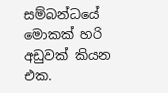සම්බන්ධයේ මොකක් හරි අඩුවක් කියන එක.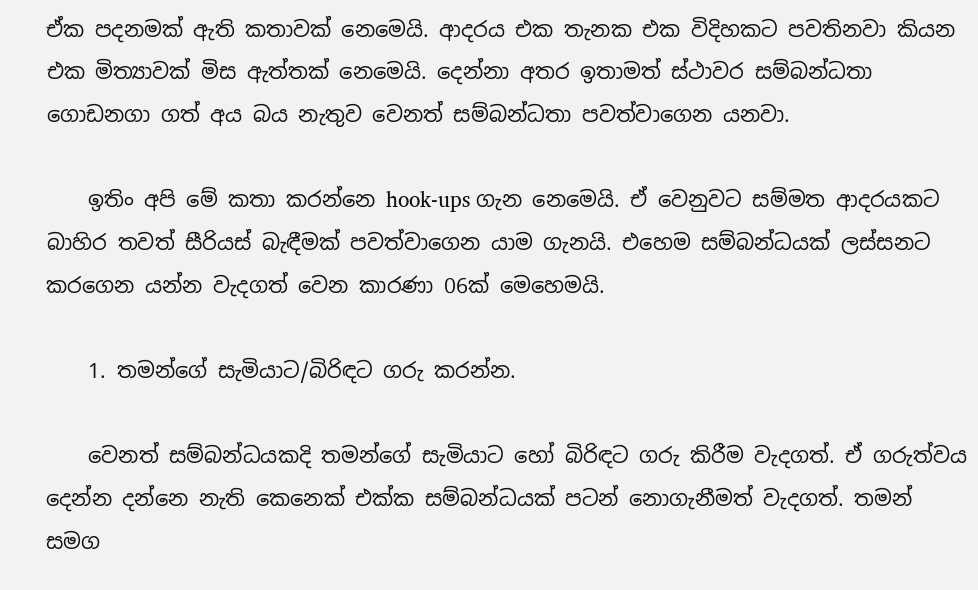ඒක පදනමක් ඇති කතාවක් නෙමෙයි. ආදරය එක තැනක එක විදිහකට පවතිනවා කියන එක මිත්‍යාවක් මිස ඇත්තක් නෙමෙයි. දෙන්නා අතර ඉතාමත් ස්ථාවර සම්බන්ධතා ගොඩනගා ගත් අය බය නැතුව වෙනත් සම්බන්ධතා පවත්වාගෙන යනවා.

    ඉතිං අපි මේ කතා කරන්නෙ hook-ups ගැන නෙමෙයි. ඒ වෙනුවට සම්මත ආදරයකට බාහිර තවත් සීරියස් බැඳීමක් පවත්වාගෙන යාම ගැනයි. එහෙම සම්බන්ධයක් ලස්සනට කරගෙන යන්න වැදගත් වෙන කාරණා 06ක් මෙහෙමයි.

    1. තමන්ගේ සැමියාට/බිරිඳට ගරු කරන්න.

    වෙනත් සම්බන්ධයකදි තමන්ගේ සැමියාට හෝ බිරිඳට ගරු කිරීම වැදගත්. ඒ ගරුත්වය දෙන්න දන්නෙ නැති කෙනෙක් එක්ක සම්බන්ධයක් පටන් ‍නොගැනීමත් වැදගත්. තමන් සමග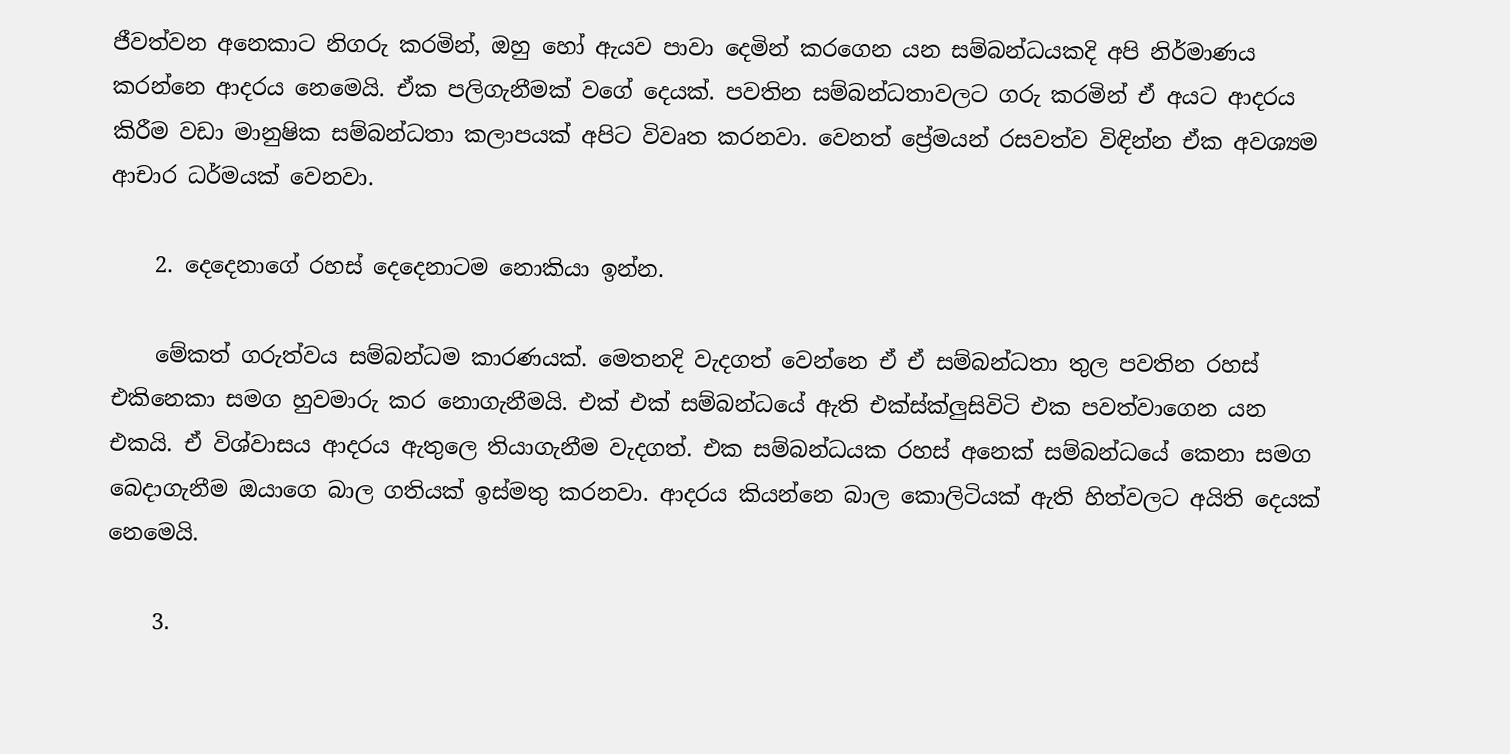ජීවත්වන අනෙකාට නිගරු කරමින්, ඔහු හෝ ඇයව පාවා දෙමින් කරගෙන යන සම්බන්ධයකදි අපි නිර්මාණය කරන්නෙ ආදරය නෙමෙයි. ඒක පලිගැනීමක් වගේ දෙයක්. පවතින සම්බන්ධතාවලට ගරු කරමින් ඒ අයට ආදරය කිරීම වඩා මානුෂික සම්බන්ධතා කලාපයක් අපිට විවෘත කරනවා. වෙනත් ප්‍රේමයන් රසවත්ව විඳින්න ඒක අවශ්‍යම ආචාර ධර්මයක් වෙනවා.

    2. දෙදෙනාගේ රහස් දෙදෙනාටම නොකියා ඉන්න.

    මේකත් ගරුත්වය සම්බන්ධම කාරණයක්. මෙතනදි වැදගත් වෙන්නෙ ඒ ඒ සම්බන්ධතා තුල පවතින රහස් එකිනෙකා සමග හුවමාරු කර නොගැනීමයි. එක් එක් සම්බන්ධයේ ඇති එක්ස්ක්ලුසිවිටි එක පවත්වාගෙන යන එකයි. ඒ විශ්වාසය ආදරය ඇතුලෙ තියාගැනීම වැදගත්. එක සම්බන්ධයක රහස් අනෙක් සම්බන්ධයේ කෙනා සමග බෙදාගැනීම ඔයාගෙ බාල ගතියක් ඉස්මතු කරනවා. ආදරය කියන්නෙ බාල කොලිටියක් ඇති හිත්වලට අයිති දෙයක් නෙමෙයි.

    3.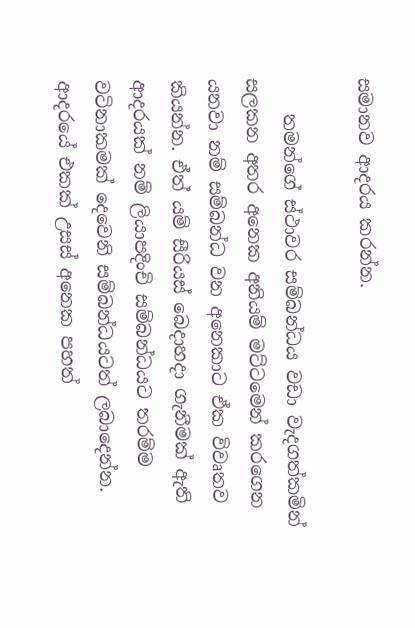සමානව ආදරය කරන්න.

    තමන්ගේ ස්ථාවර සම්බන්ධය වඩා වැදගත්කමින් සලකන අතර අනෙක අනියම් මට්ටමෙන් කරගෙන යනවා නම් සම්බන්ධ වන අනෙකාට ඒක විවෘතව කියන්න. ඒත් යම් සීරියස් බෙදාහදා ගැනීමක් ඇති ආදරයක් නම් ලියාපදිංචි සම්බන්ධයට තරම්ම වටිනාකමක් දෙවෙනි සම්බන්ධයටත් ලබාදෙන්න. ආදරයේ එකක් උසස් අනෙක පහත්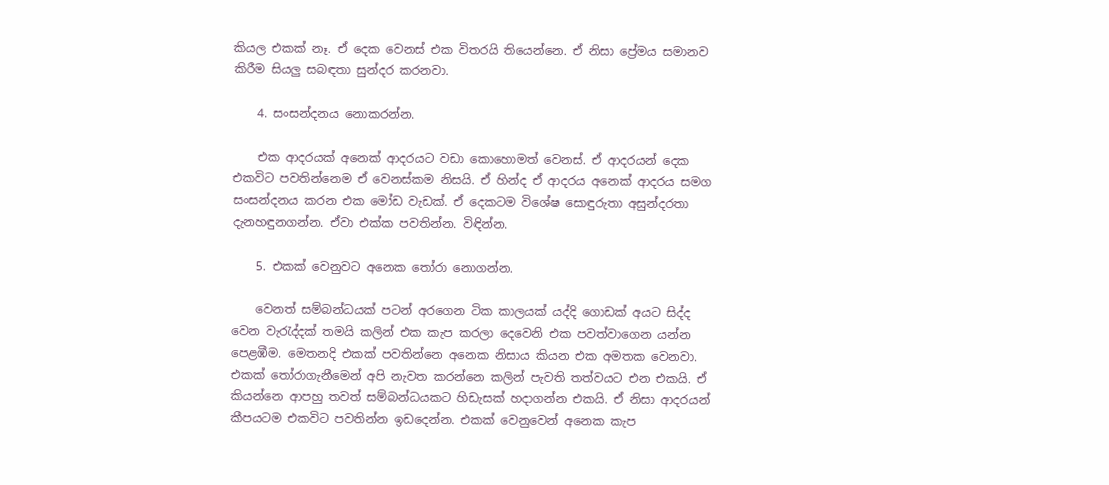කියල එකක් නෑ. ඒ දෙක වෙනස් එක විතරයි තියෙන්නෙ. ඒ නිසා ප්‍රේමය සමානව කිරීම සියලු සබඳතා සුන්දර කරනවා.

    4. සංසන්දනය නොකරන්න.

    එක ආදරයක් අනෙක් ආදරයට වඩා කොහොමත් වෙනස්. ඒ ආදරයන් දෙක එකවිට පවතින්නෙම ඒ වෙනස්කම නිසයි. ඒ හින්ද ඒ ආදරය අනෙක් ආදරය සමග සංසන්දනය කරන එක මෝඩ වැඩක්. ඒ දෙකටම විශේෂ සොඳුරුතා අසුන්දරතා දැනහඳුනගන්න. ඒවා එක්ක පවතින්න. විඳින්න.

    5. එකක් වෙනුවට අනෙක තෝරා නොගන්න.

    වෙනත් සම්බන්ධයක් පටන් අරගෙන ටික කාලයක් යද්දි ගොඩක් අයට සිද්ද වෙන වැරැද්දක් තමයි කලින් එක කැප කරලා දෙවෙනි එක පවත්වාගෙන යන්න පෙළඹීම. මෙතනදි එකක් පවතින්නෙ අනෙක නිසාය කියන එක අමතක වෙනවා. එකක් තෝරාගැනීමෙන් අපි නැවත කරන්නෙ කලින් පැවති තත්වයට එන එකයි. ඒ කියන්නෙ ආපහු තවත් සම්බන්ධයකට හිඩැසක් හදාගන්න එකයි. ඒ නිසා ආදරයන් කීපයටම එකවිට පවතින්න ඉඩදෙන්න. එකක් වෙනුවෙන් අනෙක කැප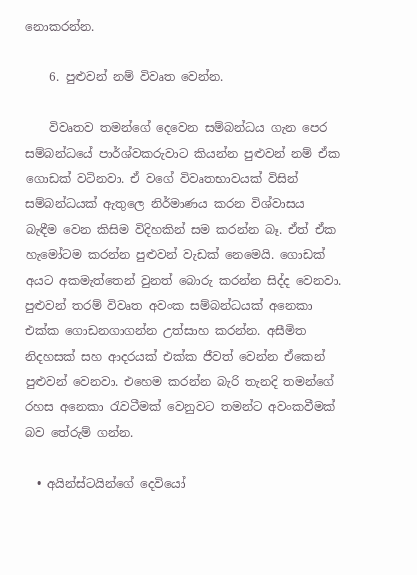නොකරන්න.

    6. පුළුවන් නම් විවෘත වෙන්න.

    විවෘතව තමන්ගේ දෙවෙන සම්බන්ධය ගැන පෙර සම්බන්ධයේ පාර්ශ්වකරුවාට කියන්න පුළුවන් නම් ඒක ගොඩක් වටිනවා. ඒ වගේ විවෘතභාවයක් විසින් සම්බන්ධයක් ඇතුලෙ නිර්මාණය කරන විශ්වාසය බැඳීම වෙන කිසිම විදිහකින් සම කරන්න බෑ. ඒත් ඒක හැමෝටම කරන්න පුළුවන් වැඩක් නෙමෙයි. ගොඩක් අයට අකමැත්තෙන් වුනත් බොරු කරන්න සිද්ද වෙනවා. පුළුවන් තරම් විවෘත අවංක සම්බන්ධයක් අනෙකා එක්ක ගොඩනගාගන්න උත්සාහ කරන්න. අසීමිත නිදහසක් සහ ආදරයක් එක්ක ජීවත් වෙන්න ඒකෙන් පුළුවන් වෙනවා. එහෙම කරන්න බැරි තැනදි තමන්ගේ රහස අනෙකා රැවටීමක් වෙනුවට තමන්ට අවංකවීමක් බව තේරුම් ගන්න.

  • අයින්ස්ටයින්ගේ දෙවියෝ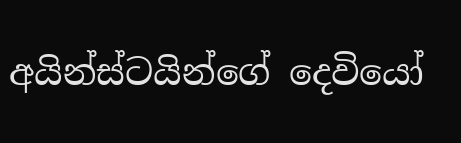අයින්ස්ටයින්ගේ දෙවියෝ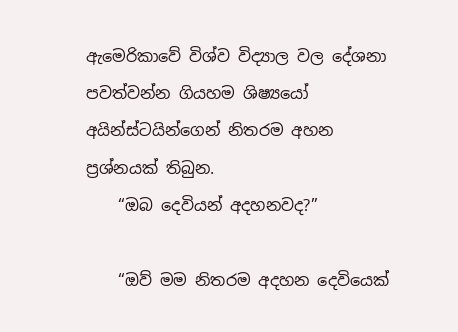ඇමෙරිකාවේ විශ්ව විද්‍යාල වල දේශනා පවත්වන්න ගියහම ශිෂ්‍යයෝ අයින්ස්ටයින්ගෙන් නිතරම අහන ප්‍රශ්නයක් තිබුන.
    “ඔබ දෙවියන් අදහනවද?”

    “ඔව් මම නිතරම අදහන දෙවියෙක්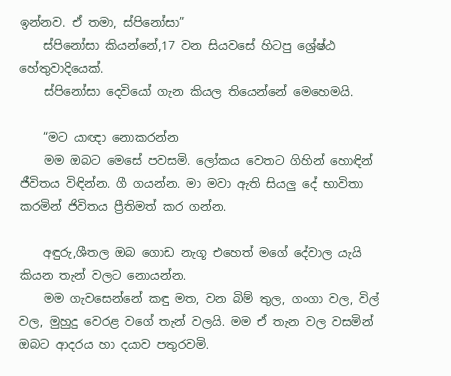ඉන්නව. ඒ තමා, ස්පිනෝසා”
    ස්පිනෝසා කියන්නේ,17 වන සියවසේ හිටපු ශ්‍රේෂ්ඨ හේතුවාදියෙක්.
    ස්පිනෝසා දෙවියෝ ගැන කියල තියෙන්නේ මෙහෙමයි.

    “මට යාඥා නොකරන්න
    මම ඔබට මෙසේ පවසමි. ලෝකය වෙතට ගිහින් හොඳින් ජීවිතය විඳින්න. ගී ගයන්න. මා මවා ඇති සියලු දේ භාවිතා කරමින් ජිවිතය ප්‍රීතිමත් කර ගන්න.

    අඳුරු,ශීතල ඔබ ගොඩ නැගූ එහෙත් මගේ දේවාල යැයි කියන තැන් වලට නොයන්න.
    මම ගැවසෙන්නේ කඳු මත, වන බිම් තුල, ගංගා වල, විල් වල, මුහුදු වෙරළ වගේ තැන් වලයි. මම ඒ තැන වල වසමින් ඔබට ආදරය හා දයාව පතුරවමි.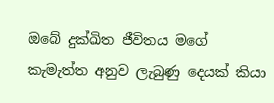ඔබේ දුක්ඛිත ජීවිතය මගේ කැමැත්ත අනුව ලැබුණු දෙයක් කියා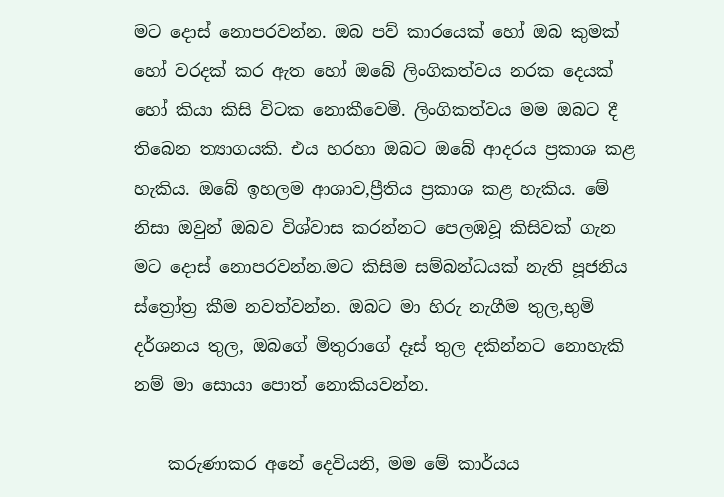මට දොස් නොපරවන්න. ඔබ පව් කාරයෙක් හෝ ඔබ කුමක් හෝ වරදක් කර ඇත හෝ ඔබේ ලිංගිකත්වය නරක දෙයක් හෝ කියා කිසි විටක නොකීවෙමි. ලිංගිකත්වය මම ඔබට දී තිබෙන ත්‍යාගයකි. එය හරහා ඔබට ඔබේ ආදරය ප්‍රකාශ කළ හැකිය. ඔබේ ඉහලම ආශාව,ප්‍රීතිය ප්‍රකාශ කළ හැකිය. මේ නිසා ඔවුන් ඔබව විශ්වාස කරන්නට පෙලඹවූ කිසිවක් ගැන මට දොස් නොපරවන්න.මට කිසිම සම්බන්ධයක් නැති පූජනිය ස්ත්‍රෝත්‍ර කීම නවත්වන්න. ඔබට මා හිරු නැගීම තුල,භුමි දර්ශනය තුල, ඔබගේ මිතුරාගේ දෑස් තුල දකින්නට නොහැකි නම් මා සොයා පොත් නොකියවන්න.

    කරුණාකර අනේ දෙවියනි, මම මේ කාර්යය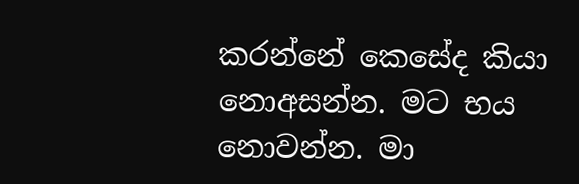කරන්නේ කෙසේද කියා නොඅසන්න. මට භය නොවන්න. මා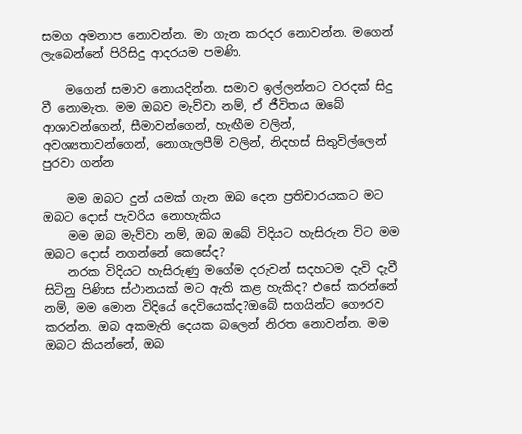සමග අමනාප නොවන්න. මා ගැන කරදර නොවන්න. මගෙන් ලැබෙන්නේ පිරිසිදු ආදරයම පමණි.

    මගෙන් සමාව නොයදින්න. සමාව ඉල්ලන්නට වරදක් සිදු වී නොමැත. මම ඔබව මැව්වා නම්, ඒ ජීවිතය ඔබේ ආශාවන්ගෙන්, සීමාවන්ගෙන්, හැඟීම වලින්, අවශ්‍යතාවන්ගෙන්, නොගැලපීම් වලින්, නිදහස් සිතුවිල්ලෙන් පුරවා ගන්න

    මම ඔබට දුන් යමක් ගැන ඔබ දෙන ප්‍රතිචාරයකට මට ඔබට දොස් පැවරිය නොහැකිය
    මම ඔබ මැව්වා නම්, ඔබ ඔබේ විදියට හැසිරුන විට මම ඔබට දොස් නගන්නේ කෙසේද?
    නරක විදියට හැසිරුණු මගේම දරුවන් සදහටම දැවි දැවී සිටිනු පිණිස ස්ථානයක් මට ඇති කළ හැකිද? එසේ කරන්නේ නම්, මම මොන විදියේ දෙවියෙක්ද?ඔබේ සගයින්ට ගෞරව කරන්න. ඔබ අකමැති දෙයක බලෙන් නිරත නොවන්න. මම ඔබට කියන්නේ, ඔබ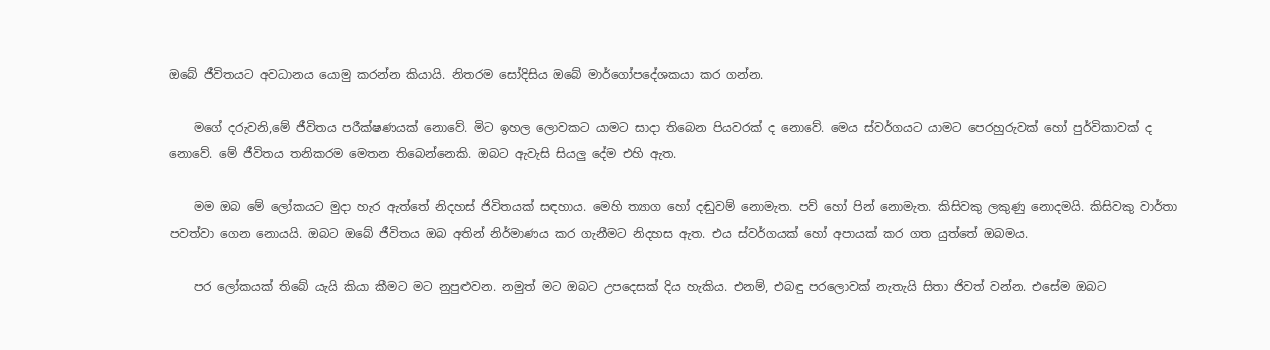ඔබේ ජීවිතයට අවධානය යොමු කරන්න කියායි. නිතරම සෝදිසිය ඔබේ මාර්ගෝපදේශකයා කර ගන්න.

    මගේ දරුවනි,මේ ජීවිතය පරීක්ෂණයක් නොවේ. මිට ඉහල ලොවකට යාමට සාදා තිබෙන පියවරක් ද නොවේ. මෙය ස්වර්ගයට යාමට පෙරහුරුවක් හෝ පුර්විකාවක් ද නොවේ. මේ ජීවිතය තනිකරම මෙතන තිබෙන්නෙකි. ඔබට ඇවැසි සියලු දේම එහි ඇත.

    මම ඔබ මේ ලෝකයට මුදා හැර ඇත්තේ නිදහස් ජිවිතයක් සඳහාය. මෙහි ත්‍යාග හෝ දඬුවම් නොමැත. පව් හෝ පින් නොමැත. කිසිවකු ලකුණු නොදමයි. කිසිවකු වාර්තා පවත්වා ගෙන නොයයි. ඔබට ඔබේ ජීවිතය ඔබ අතින් නිර්මාණය කර ගැනීමට නිදහස ඇත. එය ස්වර්ගයක් හෝ අපායක් කර ගත යුත්තේ ඔබමය.

    පර ලෝකයක් තිබේ යැයි කියා කීමට මට නුපුළුවන. නමුත් මට ඔබට උපදෙසක් දිය හැකිය. එනම්, එබඳු පරලොවක් නැතැයි සිතා ජිවත් වන්න. එසේම ඔබට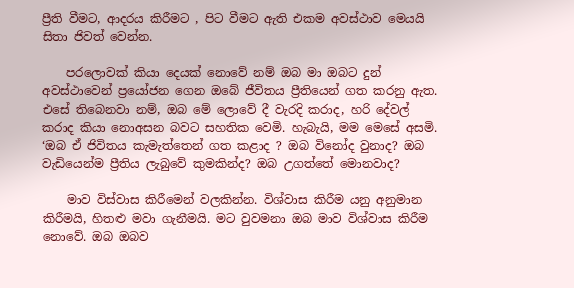ප්‍රීති වීමට, ආදරය කිරීමට , පිට වීමට ඇති එකම අවස්ථාව මෙයයි සිතා ජිවත් වෙන්න.

    පරලොවක් කියා දෙයක් නොවේ නම් ඔබ මා ඔබට දුන් අවස්ථාවෙන් ප්‍රයෝජන ගෙන ඔබේ ජීවිතය ප්‍රීතියෙන් ගත කරනු ඇත. එසේ තිබෙනවා නම්, ඔබ මේ ලොවේ දී වැරදි කරාද, හරි දේවල් කරාද කියා නොඅසන බවට සහතික වෙමි. හැබැයි, මම මෙසේ අසමි. ‘ඔබ ඒ ජිවිතය කැමැත්තෙන් ගත කළාද ? ඔබ විනෝද වුනාද? ඔබ වැඩියෙන්ම ප්‍රීතිය ලැබුවේ කුමකින්ද? ඔබ උගත්තේ මොනවාද?

    මාව විස්වාස කිරීමෙන් වලකින්න. විශ්වාස කිරීම යනු අනුමාන කිරීමයි, හිතළු මවා ගැනීමයි. මට වුවමනා ඔබ මාව විශ්වාස කිරීම නොවේ. ඔබ ඔබව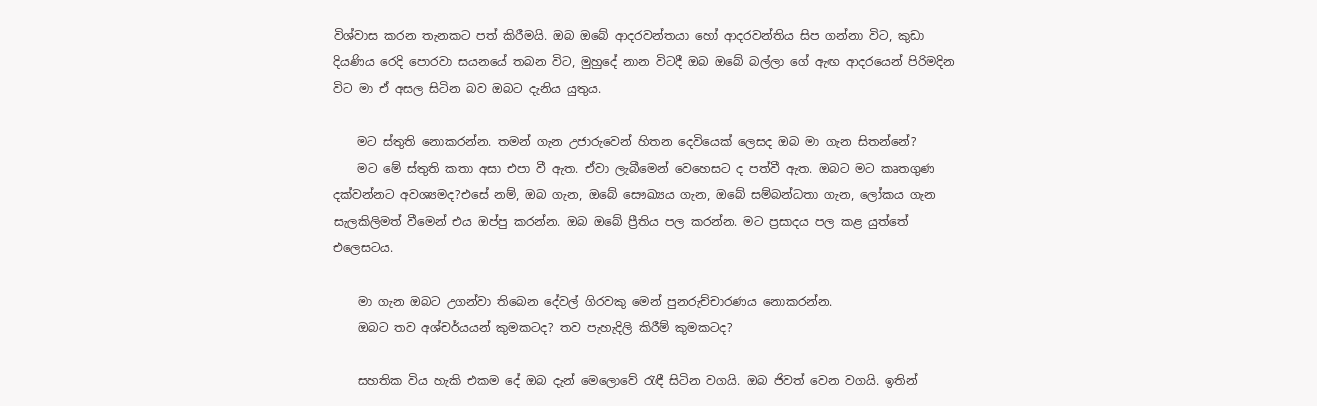විශ්වාස කරන තැනකට පත් කිරීමයි. ඔබ ඔබේ ආදරවන්තයා හෝ ආදරවන්තිය සිප ගන්නා විට, කුඩා දියණිය රෙදි පොරවා සයනයේ තබන විට, මුහුදේ නාන විටදී ඔබ ඔබේ බල්ලා ගේ ඇඟ ආදරයෙන් පිරිමදින විට මා ඒ අසල සිටින බව ඔබට දැනිය යුතුය.

    මට ස්තුති නොකරන්න. තමන් ගැන උජාරුවෙන් හිතන දෙවියෙක් ලෙසද ඔබ මා ගැන සිතන්නේ?
    මට මේ ස්තුති කතා අසා එපා වී ඇත. ඒවා ලැබීමෙන් වෙහෙසට ද පත්වී ඇත. ඔබට මට කෘතගුණ දක්වන්නට අවශ්‍යමද?එසේ නම්, ඔබ ගැන, ඔබේ සෞඛ්‍යය ගැන, ඔබේ සම්බන්ධතා ගැන, ලෝකය ගැන සැලකිලිමත් වීමෙන් එය ඔප්පු කරන්න. ඔබ ඔබේ ප්‍රීතිය පල කරන්න. මට ප්‍රසාදය පල කළ යුත්තේ එලෙසටය.

    මා ගැන ඔබට උගන්වා තිබෙන දේවල් ගිරවකු මෙන් පුනරුච්චාරණය නොකරන්න.
    ඔබට තව අශ්චර්යයන් කුමකටද? තව පැහැදිලි කිරීම් කුමකටද?

    සහතික විය හැකි එකම දේ ඔබ දැන් මෙලොවේ රැඳී සිටින වගයි. ඔබ ජිවත් වෙන වගයි. ඉතින්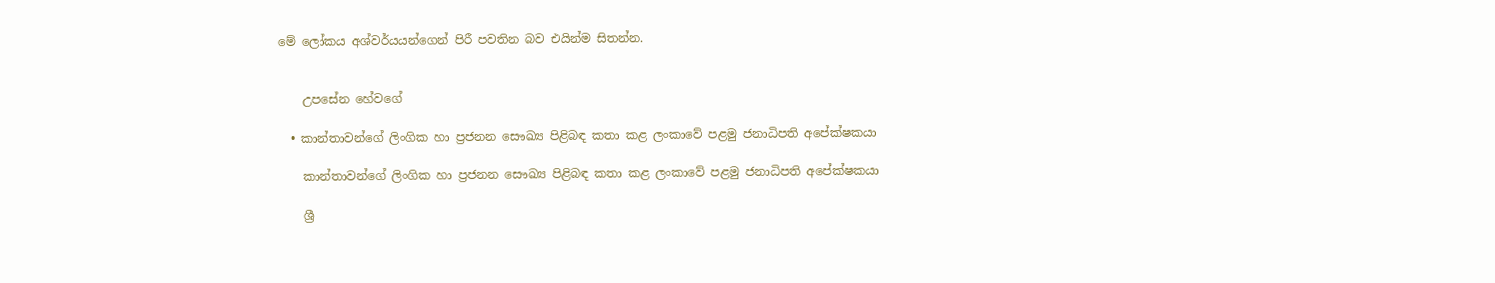මේ ලෝකය අශ්වර්යයන්ගෙන් පිරී පවතින බව එයින්ම සිතන්න.


    උපසේන හේවගේ

  • කාන්තාවන්ගේ ලිංගික හා ප්‍රජනන සෞඛ්‍ය පිළිබඳ කතා කළ ලංකාවේ පළමු ජනාධිපති අපේක්ෂකයා

    කාන්තාවන්ගේ ලිංගික හා ප්‍රජනන සෞඛ්‍ය පිළිබඳ කතා කළ ලංකාවේ පළමු ජනාධිපති අපේක්ෂකයා

    ශ්‍රී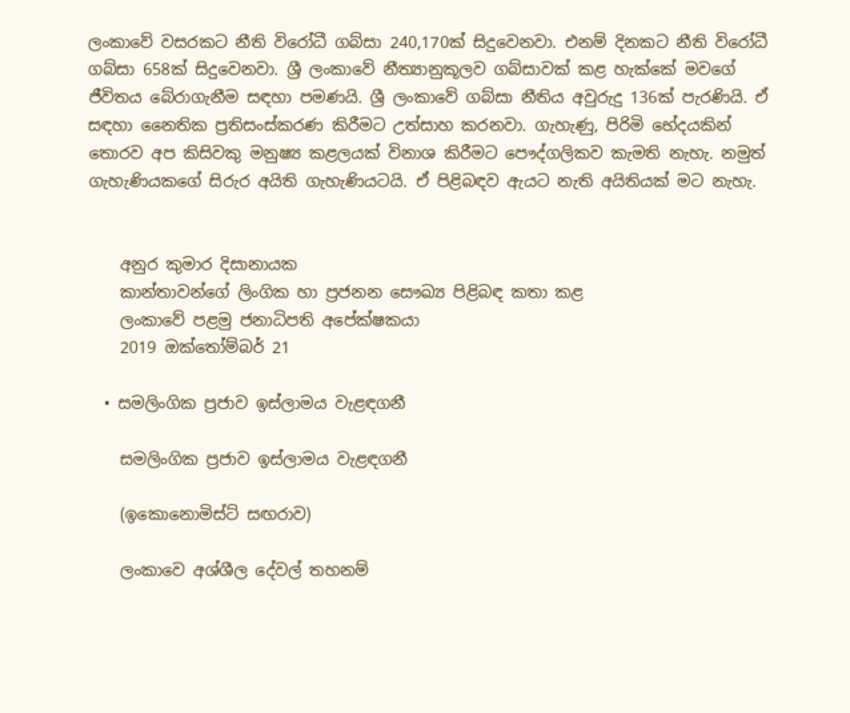ලංකාවේ වසරකට නීති විරෝධී ගබ්සා 240,170ක් සිදුවෙනවා. එනම් දිනකට නීති විරෝධී ගබ්සා 658ක් සිදුවෙනවා. ශ්‍රී ලංකාවේ නීත්‍යානුකූලව ගබ්සාවක් කළ හැක්කේ මවගේ ජීවිතය බේරාගැනීම සඳහා පමණයි. ශ්‍රී ලංකාවේ ගබ්සා නීතිය අවුරුදු 136ක් පැරණියි. ඒ සඳහා නෛතික ප්‍රතිසංස්කරණ කිරීමට උත්සාහ කරනවා. ගැහැණු, පිරිමි භේදයකින් තොරව අප කිසිවකු මනුෂ්‍ය කළලයක් විනාශ කිරීමට පෞද්ගලිකව කැමති නැහැ. නමුත් ගැහැණියකගේ සිරුර අයිති ගැහැණියටයි. ඒ පිළිබඳව ඇයට නැති අයිතියක් මට නැහැ.


    අනුර කුමාර දිසානායක
    කාන්තාවන්ගේ ලිංගික හා ප්‍රජනන සෞඛ්‍ය පිළිබඳ කතා කළ
    ලංකාවේ පළමු ජනාධිපති අපේක්ෂකයා
    2019 ඔක්තෝම්බර් 21

  • සමලිංගික ප්‍රජාව ඉස්ලාමය වැළඳගනී

    සමලිංගික ප්‍රජාව ඉස්ලාමය වැළඳගනී

    (ඉකොනොමිස්ට් සඟරාව)

    ලංකාවෙ අශ්ශීල දේවල් තහනම්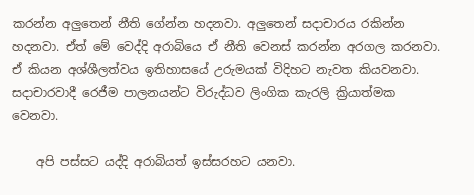කරන්න අලුතෙන් නීති ගේන්න හදනවා. අලුතෙන් සදාචාරය රකින්න හදනවා. ඒත් මේ වෙද්දි අරාබියෙ ඒ නීති වෙනස් කරන්න අරගල කරනවා. ඒ කියන අශ්ශීලත්වය ඉතිහාසයේ උරුමයක් විදිහට නැවත කියවනවා. සදාචාරවාදී රෙජීම පාලනයන්ට විරුද්ධව ලිංගික කැරලි ක්‍රියාත්මක වෙනවා.

    අපි පස්සට යද්දි අරාබියත් ඉස්සරහට යනවා.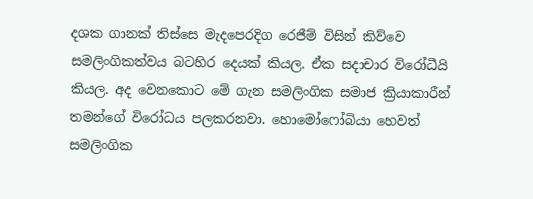දශක ගානක් තිස්සෙ මැදපෙරදිග රෙජීම් විසින් කිව්වෙ සමලිංගිකත්වය බටහිර දෙයක් කියල. ඒක සදාචාර විරෝධීයි කියල. අද වෙනකොට මේ ගැන සමලිංගික සමාජ ක්‍රියාකාරීන් තමන්ගේ විරෝධය පලකරනවා. හොමෝෆෝබියා හෙවත් සමලිංගික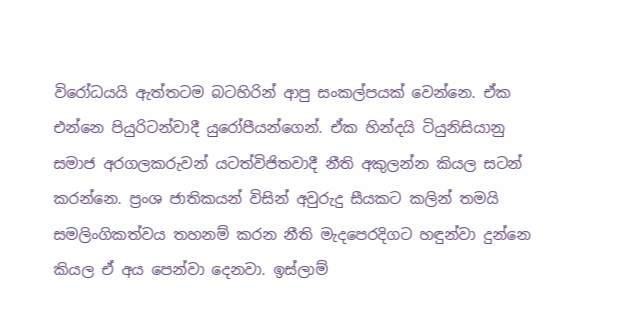විරෝධයයි ඇත්තටම බටහිරින් ආපු සංකල්පයක් වෙන්නෙ. ඒක එන්නෙ පියුරිටන්වාදී යුරෝපීයන්ගෙන්. ඒක හින්දයි ටියුනිසියානු සමාජ අරගලකරුවන් යටත්විජිතවාදී නීති අකුලන්න කියල සටන් කරන්නෙ. ප්‍රංශ ජාතිකයන් විසින් අවුරුදු සීයකට කලින් තමයි සමලිංගිකත්වය තහනම් කරන නීති මැදපෙරදිගට හඳුන්වා දුන්නෙ කියල ඒ අය පෙන්වා දෙනවා. ඉස්ලාම්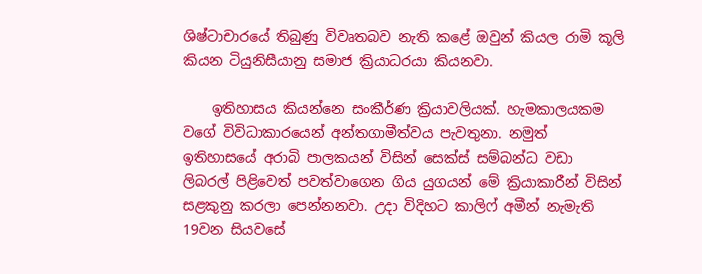ශිෂ්ටාචාරයේ තිබුණු විවෘතබව නැති කළේ ඔවුන් කියල රාමි කූලි කියන ටියුනිසීයානු සමාජ ක්‍රියාධරයා කියනවා.

    ඉතිහාසය කියන්නෙ සංකීර්ණ ක්‍රියාවලියක්. හැමකාලයකම වගේ විවිධාකාරයෙන් අන්තගාමීත්වය පැවතුනා. නමුත් ඉතිහාසයේ අරාබි පාලකයන් විසින් සෙක්ස් සම්බන්ධ වඩා ලිබරල් පිළිවෙත් පවත්වාගෙන ගිය යුගයන් මේ ක්‍රියාකාරීන් විසින් සළකුනු කරලා පෙන්නනවා. උදා විදිහට කාලිෆ් අමීන් නැමැති 19වන සියවසේ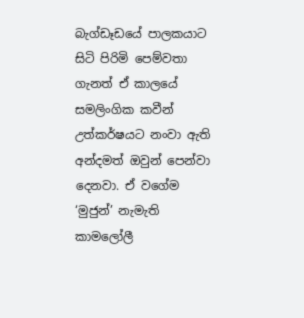බැග්ඩෑඩයේ පාලකයාට සිටි පිරිමි පෙම්වතා ගැනත් ඒ කාලයේ සමලිංගික කවීන් උත්කර්ෂයට නංවා ඇති අන්දමත් ඔවුන් පෙන්වා දෙනවා. ඒ වගේම ‘මුජුන්’ නැමැති කාමලෝලී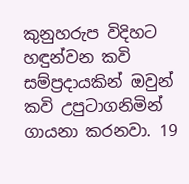කුනුහරුප විදිහට හඳුන්වන කවි සම්ප්‍රදායකින් ඔවුන් කවි උපුටාගනිමින් ගායනා කරනවා. 19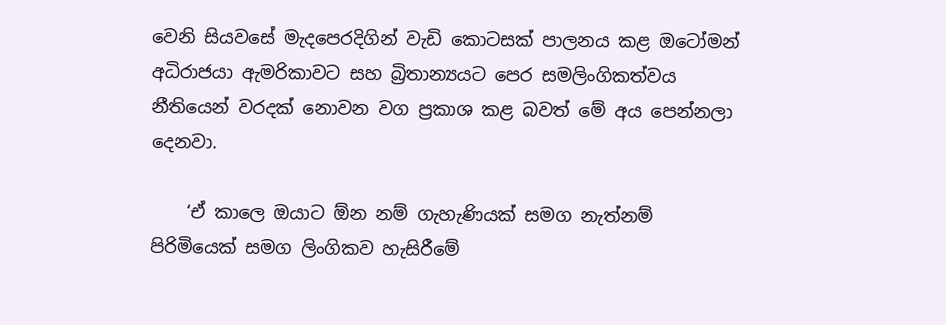වෙනි සියවසේ මැදපෙරදිගින් වැඩි කොටසක් පාලනය කළ ඔටෝමන් අධිරාජයා ඇමරිකාවට සහ බ්‍රිතාන්‍යයට පෙර සමලිංගිකත්වය නීතියෙන් වරදක් නොවන වග ප්‍රකාශ කළ බවත් මේ අය පෙන්නලා දෙනවා.

    ‘ඒ කාලෙ ඔයාට ඕන නම් ගැහැණියක් සමග නැත්නම් පිරිමියෙක් සමග ලිංගිකව හැසිරීමේ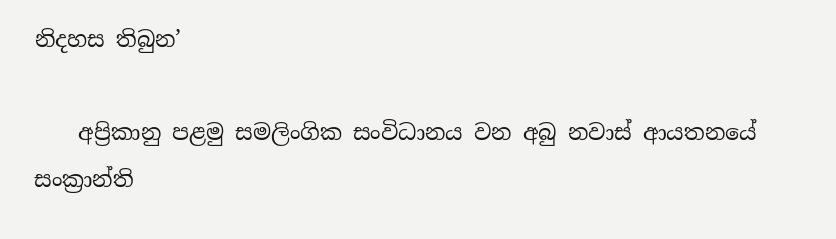නිදහස තිබුන’

    අප්‍රිකානු පළමු සමලිංගික සංවිධානය වන අබු නවාස් ආයතනයේ සංක්‍රාන්ති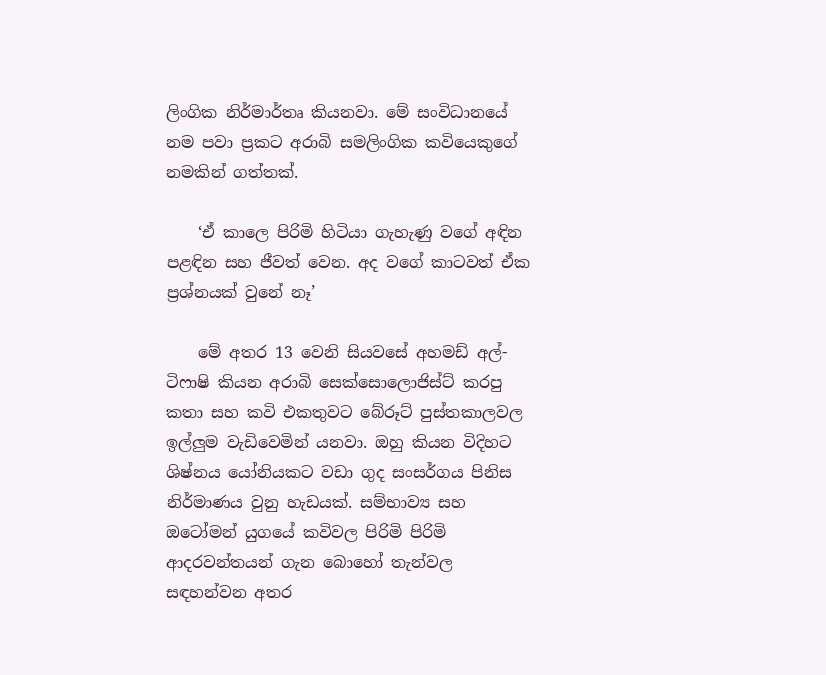ලිංගික නිර්මාර්තෘ කියනවා. මේ සංවිධානයේ නම පවා ප්‍රකට අරාබි සමලිංගික කවියෙකුගේ නමකින් ගත්තක්.

    ‘ඒ කාලෙ පිරිමි හිටියා ගැහැණු වගේ අඳින පළඳින සහ ජීවත් වෙන. අද වගේ කාටවත් ඒක ප්‍රශ්නයක් වුනේ නෑ’

    මේ අතර 13 වෙනි සියවසේ අහමඩ් අල්-ටිෆාෂි කියන අරාබි සෙක්සොලොජිස්ට් කරපු කතා සහ කවි එකතුවට බේරූට් පුස්තකාලවල ඉල්ලුම වැඩිවෙමින් යනවා. ඔහු කියන විදිහට ශිෂ්නය යෝනියකට වඩා ගුද සංසර්ගය පිනිස නිර්මාණය වුනු හැඩයක්. සම්භාව්‍ය සහ ඔටෝමන් යුගයේ කවිවල පිරිමි පිරිමි ආදරවන්තයන් ගැන බොහෝ තැන්වල සඳහන්වන අතර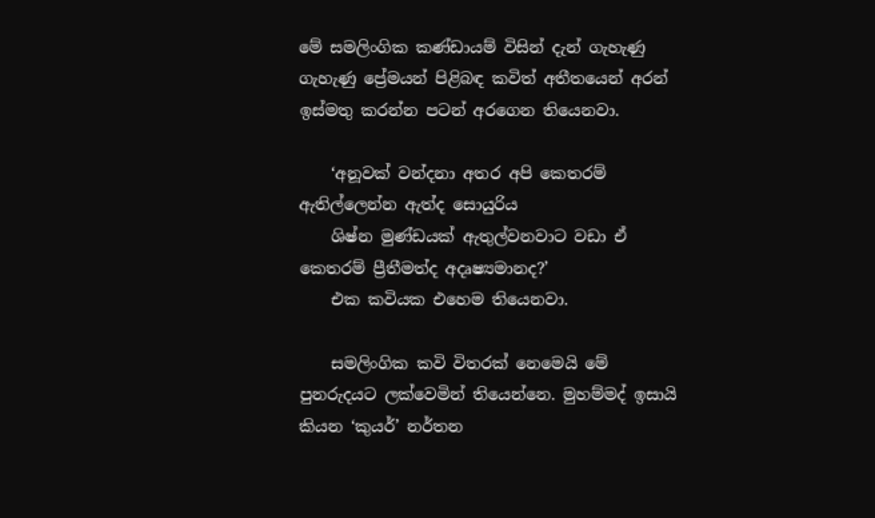මේ සමලිංගික කණ්ඩායම් විසින් දැන් ගැහැණු ගැහැණු ප්‍රේමයන් පිළිබඳ කවිත් අතීතයෙන් අරන් ඉස්මතු කරන්න පටන් අරගෙන තියෙනවා.

    ‘අනූවක් වන්දනා අතර අපි කෙතරම් ඇතිල්ලෙන්න ඇත්ද සොයුරිය
    ශිෂ්න මුණ්ඩයක් ඇතුල්වනවාට වඩා ඒ කෙතරම් ප්‍රීතීමත්ද අදෘෂ්‍යමානද?’
    එක කවියක එහෙම තියෙනවා.

    සමලිංගික කවි විතරක් නෙමෙයි මේ පුනරුදයට ලක්වෙමින් තියෙන්නෙ. මුහම්මද් ඉසායි කියන ‘කුයර්’ නර්තන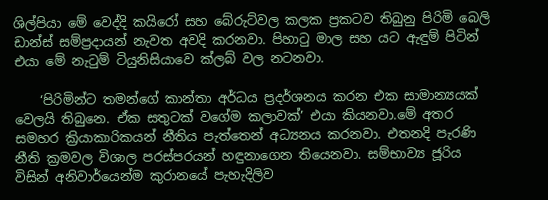ශිල්පියා මේ වෙද්දි කයිරෝ සහ බේරුට්වල කලක ප්‍රකටව තිබුනු පිරිමි බෙලි ඩාන්ස් සම්ප්‍රදායන් නැවත අවදි කරනවා. පිහාටු මාල සහ යට ඇඳුම් පිටින් එයා මේ නැටුම් ටියුනිසියාවෙ ක්ලබ් වල නටනවා.

    ‘පිරිමින්ට තමන්ගේ කාන්තා අර්ධය ප්‍රදර්ශනය කරන එක සාමාන්‍යයක් වෙලයි තිබුනෙ. ඒක සතුටක් වගේම කලාවක්’ එයා කියනවා.මේ අතර සමහර ක්‍රියාකාරිකයන් නීතිය පැත්තෙන් අධ්‍යනය කරනවා. එතනදි පැරණි නීති ක්‍රමවල විශාල පරස්පරයන් හඳුනාගෙන තියෙනවා. සම්භාව්‍ය ජූරිය විසින් අනිවාර්යෙන්ම කුරානයේ පැහැදිලිව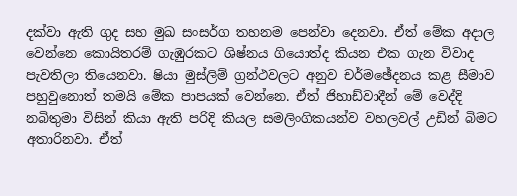දක්වා ඇති ගුද සහ මුඛ සංසර්ග තහනම පෙන්වා දෙනවා. ඒත් මේක අදාල වෙන්නෙ කොයිතරම් ගැඹුරකට ශිෂ්නය ගියොත්ද කියන එක ගැන විවාද පැවතිලා තියෙනවා. ෂියා මුස්ලිම් ග්‍රන්ථවලට අනුව චර්මඡේදනය කළ සීමාව පහුවුනොත් තමයි මේක පාපයක් වෙන්නෙ. ඒත් ජිහාඩ්වාදීන් මේ වෙද්දි නබිතුමා විසින් කියා ඇති පරිදි කියල සමලිංගිකයන්ව වහලවල් උඩින් බිමට අතාරිනවා. ඒත්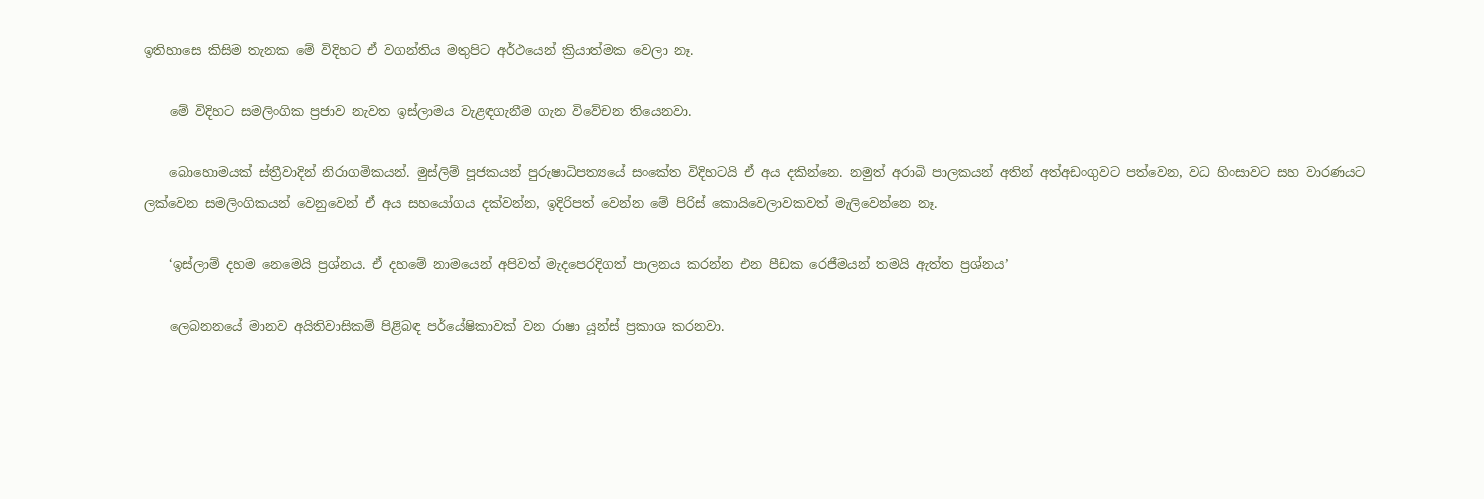ඉතිහාසෙ කිසිම තැනක මේ විදිහට ඒ වගන්තිය මතුපිට අර්ථයෙන් ක්‍රියාත්මක වෙලා නෑ.

    මේ විදිහට සමලිංගික ප්‍රජාව නැවත ඉස්ලාමය වැළඳගැනීම ගැන විවේචන තියෙනවා.

    බොහොමයක් ස්ත්‍රීවාදින් නිරාගමිකයන්. මුස්ලිම් පූජකයන් පුරුෂාධිපත්‍යයේ සංකේත විදිහටයි ඒ අය දකින්නෙ. නමුත් අරාබි පාලකයන් අතින් අත්අඩංගුවට පත්වෙන, වධ හිංසාවට සහ වාරණයට ලක්වෙන සමලිංගිකයන් වෙනුවෙන් ඒ අය සහයෝගය දක්වන්න, ඉදිරිපත් වෙන්න මේ පිරිස් කොයිවෙලාවකවත් මැලිවෙන්නෙ නෑ.

    ‘ඉස්ලාම් දහම නෙමෙයි ප්‍රශ්නය. ඒ දහමේ නාමයෙන් අපිවත් මැදපෙරදිගත් පාලනය කරන්න එන පීඩක රෙජීමයන් තමයි ඇත්ත ප්‍රශ්නය’

    ලෙබනනයේ මානව අයිතිවාසිකම් පිළිබඳ පර්යේෂිකාවක් වන රාෂා යූන්ස් ප්‍රකාශ කරනවා.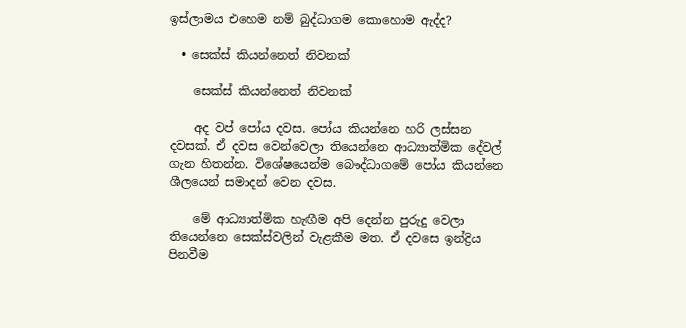ඉස්ලාමය එහෙම නම් බුද්ධාගම කොහොම ඇද්ද?

  • සෙක්ස් කියන්නෙත් නිවනක්

    සෙක්ස් කියන්නෙත් නිවනක්

    අද වප් පෝය දවස. පෝය කියන්නෙ හරි ලස්සන දවසක්. ඒ දවස වෙන්වෙලා තියෙන්නෙ ආධ්‍යාත්මික දේවල් ගැන හිතන්න. විශේෂයෙන්ම බෞද්ධාගමේ පෝය කියන්නෙ ශීලයෙන් සමාදන් වෙන දවස.

    මේ ආධ්‍යාත්මික හැඟීම අපි දෙන්න පුරුදු වෙලා තියෙන්නෙ සෙක්ස්වලින් වැළකීම මත. ඒ දවසෙ ඉන්ද්‍රිය පිනවීම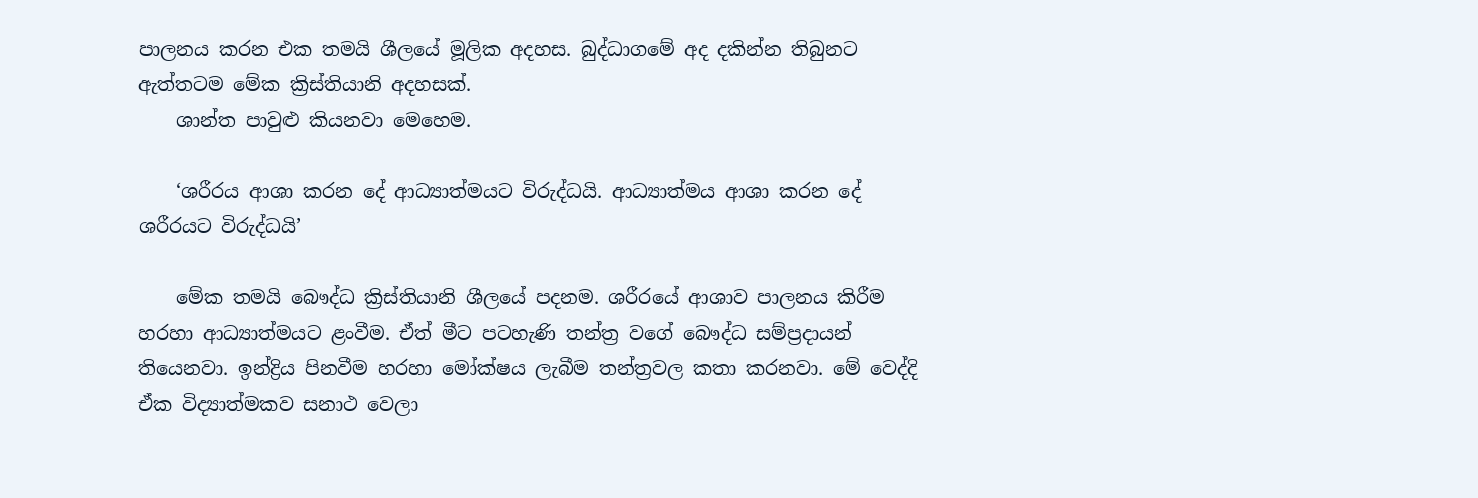පාලනය කරන එක තමයි ශීලයේ මූලික අදහස. බුද්ධාගමේ අද දකින්න තිබුනට ඇත්තටම මේක ක්‍රිස්තියානි අදහසක්.
    ශාන්ත පාවුළු කියනවා මෙහෙම.

    ‘ශරීරය ආශා කරන දේ ආධ්‍යාත්මයට විරුද්ධයි. ආධ්‍යාත්මය ආශා කරන දේ ශරීරයට විරුද්ධයි’

    මේක තමයි බෞද්ධ ක්‍රිස්තියානි ශීලයේ පදනම. ශරීරයේ ආශාව පාලනය කිරීම හරහා ආධ්‍යාත්මයට ළංවීම. ඒත් මීට පටහැණි තන්ත්‍ර වගේ බෞද්ධ සම්ප්‍රදායන් තියෙනවා. ඉන්ද්‍රිය පිනවීම හරහා මෝක්ෂය ලැබීම තන්ත්‍රවල කතා කරනවා. මේ වෙද්දි ඒක විද්‍යාත්මකව සනාථ වෙලා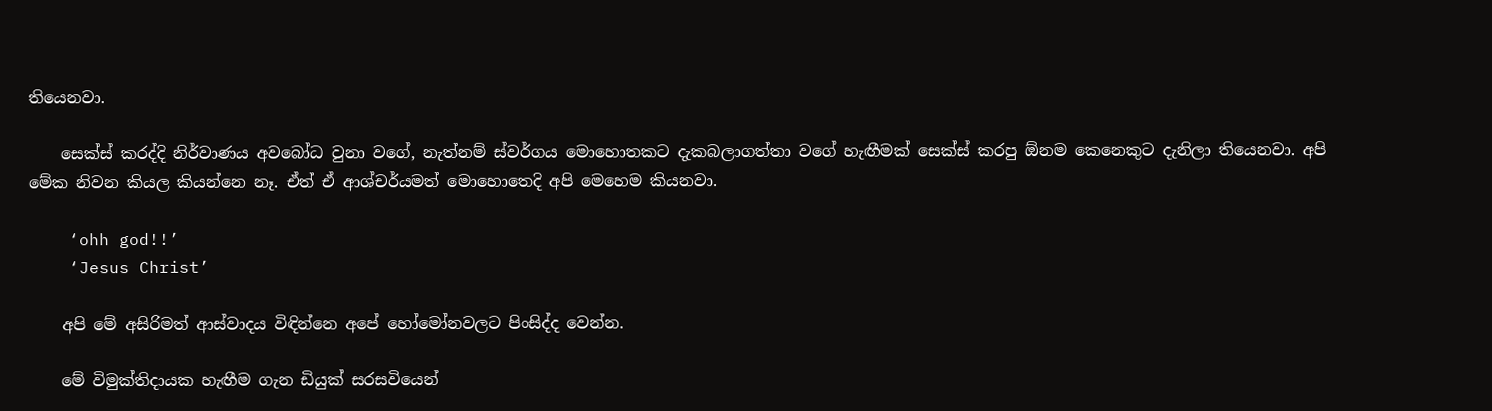තියෙනවා.

    සෙක්ස් කරද්දි නිර්වාණය අවබෝධ වුනා වගේ, නැත්නම් ස්වර්ගය මොහොතකට දැකබලාගත්තා වගේ හැඟීමක් සෙක්ස් කරපු ඕනම කෙනෙකුට දැනිලා තියෙනවා. අපි මේක නිවන කියල කියන්නෙ නෑ. ඒත් ඒ ආශ්චර්යමත් මොහොතෙදි අපි මෙහෙම කියනවා.

    ‘ohh god!!’
    ‘Jesus Christ’

    අපි මේ අසිරිමත් ආස්වාදය විඳින්නෙ අපේ හෝමෝනවලට පිංසිද්ද වෙන්න.

    මේ විමුක්තිදායක හැඟීම ගැන ඩියුක් සරසවියෙන්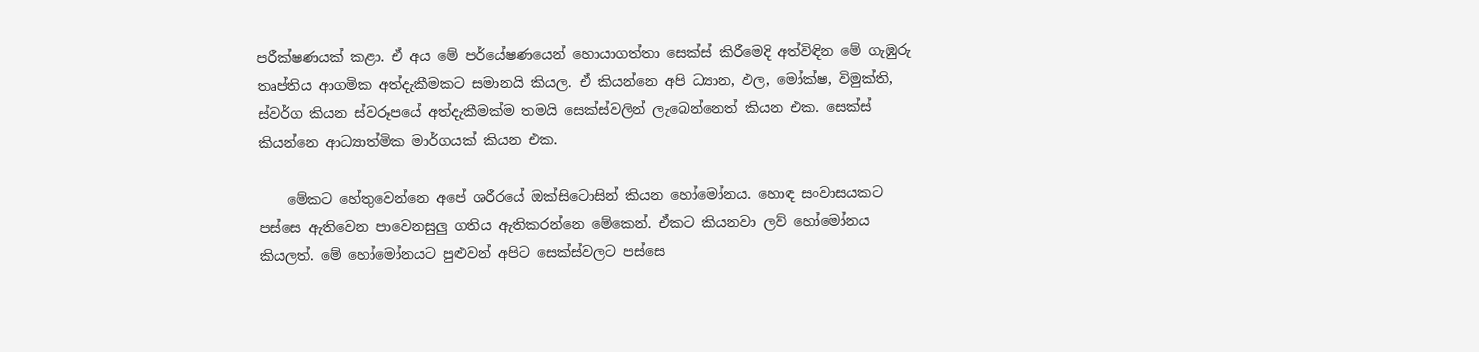පරීක්ෂණයක් කළා. ඒ අය මේ පර්යේෂණයෙන් හොයාගත්තා සෙක්ස් කිරීමෙදි අත්විඳින මේ ගැඹුරු තෘප්තිය ආගමික අත්දැකීමකට සමානයි කියල. ඒ කියන්නෙ අපි ධ්‍යාන, ඵල, මෝක්ෂ, විමුක්ති, ස්වර්ග කියන ස්වරූපයේ අත්දැකීමක්ම තමයි සෙක්ස්වලින් ලැබෙන්නෙත් කියන එක. සෙක්ස් කියන්නෙ ආධ්‍යාත්මික මාර්ගයක් කියන එක.

    මේකට හේතුවෙන්නෙ අපේ ශරීර‍යේ ඔක්සි‍ටොසින් කියන හෝමෝනය. හොඳ සංවාසයකට පස්සෙ ඇතිවෙන පාවෙනසුලු ගතිය ඇතිකරන්නෙ මේකෙන්. ඒකට කියනවා ලව් හෝමෝනය කියලත්. මේ හෝමෝනයට පුළුවන් අපිට සෙක්ස්වලට පස්සෙ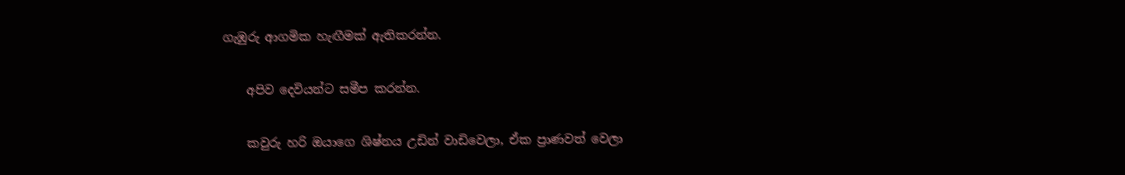ගැඹුරු ආගමික හැඟීමක් ඇතිකරන්න.

    අපිව දෙවියන්ට සමීප කරන්න.

    කවුරු හරි ඔයාගෙ ශිෂ්නය උඩින් වාඩිවෙලා, ඒක ප්‍රාණවත් වෙලා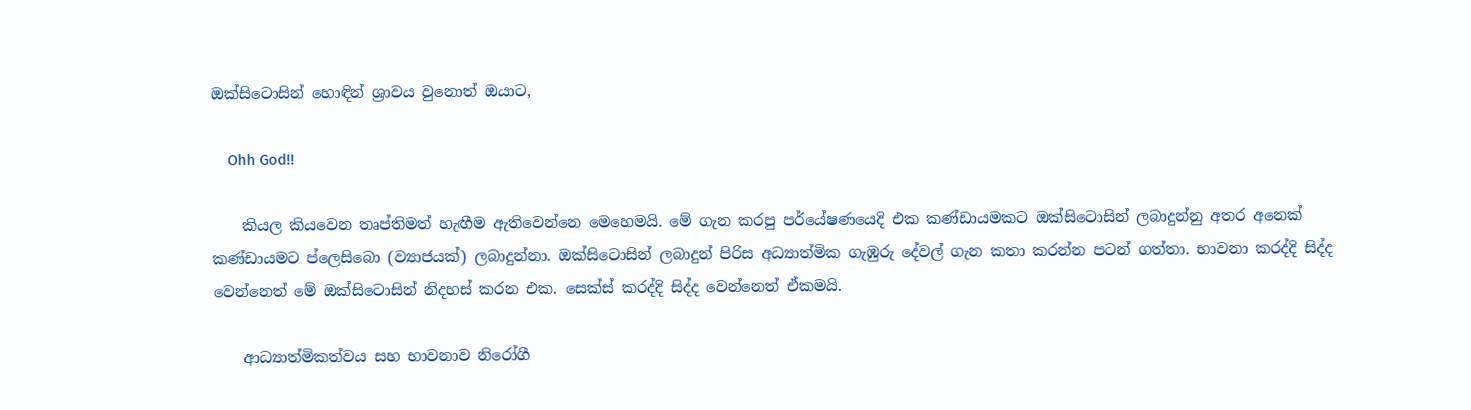ඔක්සිටොසින් හොඳින් ශ්‍රාවය වුනොත් ඔයාට,

    Ohh God!!

    කියල කියවෙන තෘප්තිමත් හැඟීම ඇතිවෙන්නෙ මෙහෙමයි. මේ ගැන කරපු පර්යේෂණයෙදි එක කණ්ඩායමකට ඔක්සිටොසින් ලබාදුන්නු අතර අනෙක් කණ්ඩායමට ප්ලෙසිබො (ව්‍යාජයක්) ලබාදුන්නා. ඔක්සිටොසින් ලබාදුන් පිරිස අධ්‍යාත්මික ගැඹුරු දේවල් ගැන කතා කරන්න පටන් ගත්තා. භාවනා කරද්දි සිද්ද වෙන්නෙත් මේ ඔක්සිටොසින් නිදහස් කරන එක. සෙක්ස් කරද්දි සිද්ද වෙන්නෙත් ඒකමයි.

    ආධ්‍යාත්මිකත්වය සහ භාවනාව නිරෝගී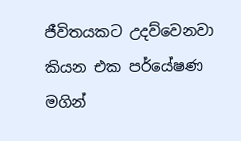ජීවිතයකට උදව්වෙනවා කියන එක පර්යේෂණ මගින්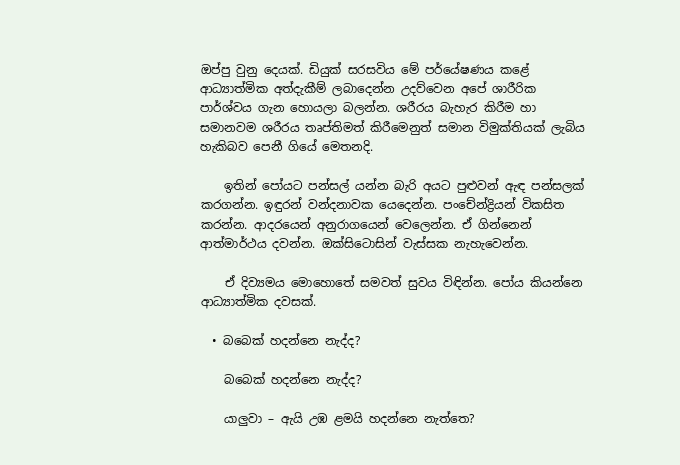ඔප්පු වුනු දෙයක්. ඩියුක් සරසවිය මේ පර්යේෂණය කළේ ආධ්‍යාත්මික අත්දැකීම් ලබාදෙන්න උදව්වෙන අපේ ශාරීරික පාර්ශ්වය ගැන හොයලා බලන්න. ශරීරය බැහැර කිරීම හා සමානවම ශරීරය තෘප්තිමත් කිරීමෙනුත් සමාන විමුක්තියක් ලැබිය හැකිබව පෙනී ගියේ මෙතනදි.

    ඉතින් පෝයට පන්සල් යන්න බැරි අයට පුළුවන් ඇඳ පන්සලක් කරගන්න. ඉඳුරන් වන්දනාවක යෙදෙන්න. පංචේන්ද්‍රියන් විකසිත කරන්න. ආදරයෙන් අනුරාගයෙන් වෙලෙන්න. ඒ ගින්නෙන් ආත්මාර්ථය දවන්න. ඔක්සිටොසින් වැස්සක නැහැවෙන්න.

    ඒ දිව්‍යමය මොහොතේ සමවත් සුවය විඳින්න. පෝය කියන්නෙ ආධ්‍යාත්මික දවසක්.

  • බබෙක් හදන්නෙ නැද්ද?

    බබෙක් හදන්නෙ නැද්ද?

    යාලුවා – ඇයි උඹ ළමයි හදන්නෙ නැත්තෙ?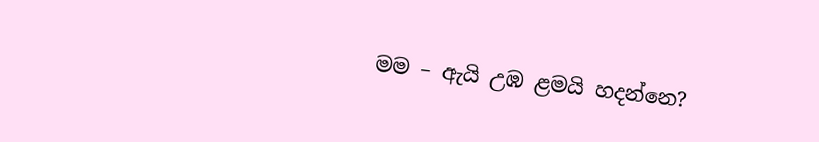මම – ඇයි උඹ ළමයි හදන්නෙ?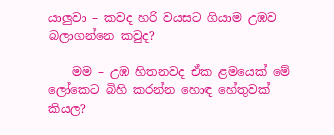යාලුවා – කවද හරි වයසට ගියාම උඹව බලාගන්නෙ කවුද?

    මම – උඹ හිතනවද ඒක ළමයෙක් මේ ලෝකෙට බිහි කරන්න හොඳ හේතුවක් කියල?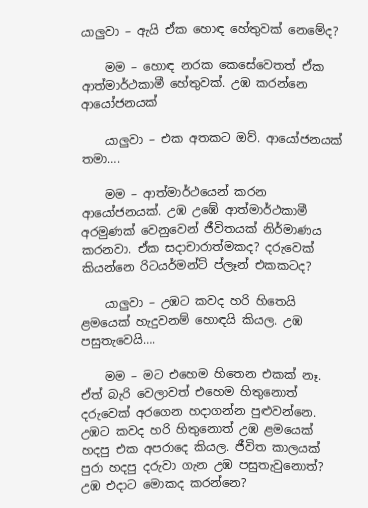යාලුවා – ඇයි ඒක හොඳ හේතුවක් නෙමේද?

    මම – හොඳ නරක කෙසේවෙතත් ඒක ආත්මාර්ථකාමී හේතුවක්. උඹ කරන්නෙ ආයෝජනයක්

    යාලුවා – එක අතකට ඔව්. ආයෝජනයක් තමා….

    මම – ආත්මාර්ථයෙන් කරන ආයෝජනයක්. උඹ උඹේ ආත්මාර්ථකාමී අරමුණක් වෙනුවෙන් ජීවිතයක් නිර්මාණය කරනවා. ඒක සදාචාරාත්මකද? දරුවෙක් කියන්නෙ රිටයර්මන්ට් ප්ලෑන් එකකටද?

    යාලුවා – උඹට කවද හරි හිතෙයි ළමයෙක් හැදුවනම් හොඳයි කියල. උඹ පසුතැවෙයි….

    මම – මට එහෙම හිතෙන එකක් නෑ. ඒත් බැරි වෙලාවත් එහෙම හිතුනොත් දරුවෙක් අරගෙන හදාගන්න පුළුවන්නෙ. උඹට කවද හරි හිතුනොත් උඹ ළමයෙක් හදපු එක අපරාදෙ කියල. ජීවිත කාලයක් පුරා හදපු දරුවා ගැන උඹ පසුතැවුනොත්? උඹ එදාට මොකද කරන්නෙ?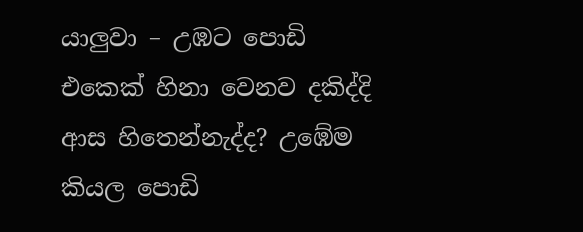යාලුවා – උඹට පොඩි එකෙක් හිනා වෙනව දකිද්දි ආස හිතෙන්නැද්ද? උඹේම කියල පොඩි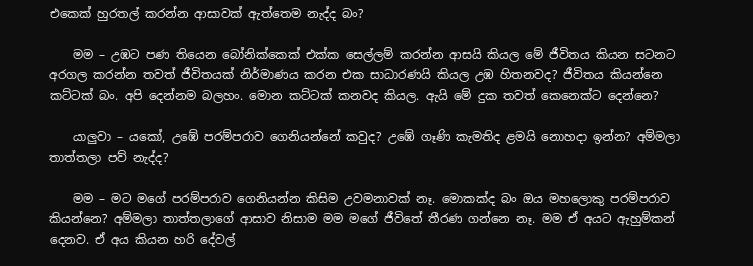එකෙක් හුරතල් කරන්න ආසාවක් ඇත්තෙම නැද්ද බං?

    මම – උඹට පණ තියෙන බෝනික්කෙක් එක්ක සෙල්ලම් කරන්න ආසයි කියල මේ ජීවිතය කියන සටනට අරගල කරන්න තවත් ජීවිතයක් නිර්මාණය කරන එක සාධාරණයි කියල උඹ හිතනවද? ජීවිතය කියන්නෙ කට්ටක් බං. අපි දෙන්නම බලහං. මොන කට්ටක් කනවද කියල. ඇයි මේ දුක තවත් කෙනෙක්ට දෙන්නෙ?

    යාලුවා – යකෝ, උඹේ පරම්පරාව ගෙනියන්නේ කවුද? උඹේ ගෑණි කැමතිද ළමයි නොහදා ඉන්න? අම්මලා තාත්තලා පව් නැද්ද?

    මම – මට මගේ පරම්පරාව ගෙනියන්න කිසිම උවමනාවක් නෑ. මොකක්ද බං ඔය මහලොකු පරම්පරාව කියන්නෙ? අම්මලා තාත්තලාගේ ආසාව නිසාම මම මගේ ජීවිතේ තීරණ ගන්නෙ නෑ. මම ඒ අයට ඇහුම්කන් දෙනව. ඒ අය කියන හරි දේවල්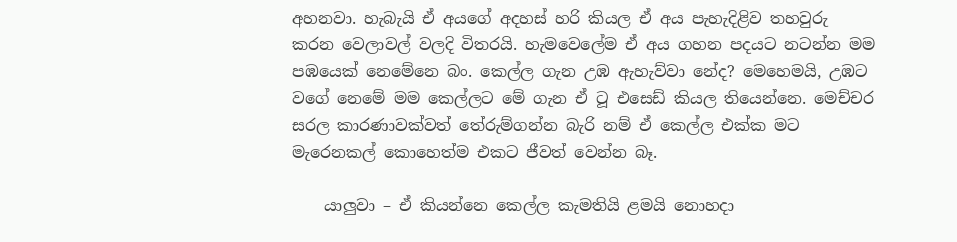අහනවා. හැබැයි ඒ අයගේ අදහස් හරි කියල ඒ අය පැහැදිළිව තහවුරු කරන වෙලාවල් වලදි විතරයි. හැමවෙලේම ඒ අය ගහන පදයට නටන්න මම පඹයෙක් නෙමේනෙ බං. කෙල්ල ගැන උඹ ඇහැව්වා නේද? මෙහෙමයි, උඹට වගේ නෙමේ මම කෙල්ලට මේ ගැන ඒ ටූ එසෙඩ් කියල තියෙන්නෙ. මෙච්චර සරල කාරණාවක්වත් තේරුම්ගන්න බැරි නම් ඒ කෙල්ල එක්ක මට මැරෙනකල් කොහෙත්ම එකට ජීවත් වෙන්න බෑ.

    යාලුවා – ඒ කියන්නෙ කෙල්ල කැමතියි ළමයි නොහදා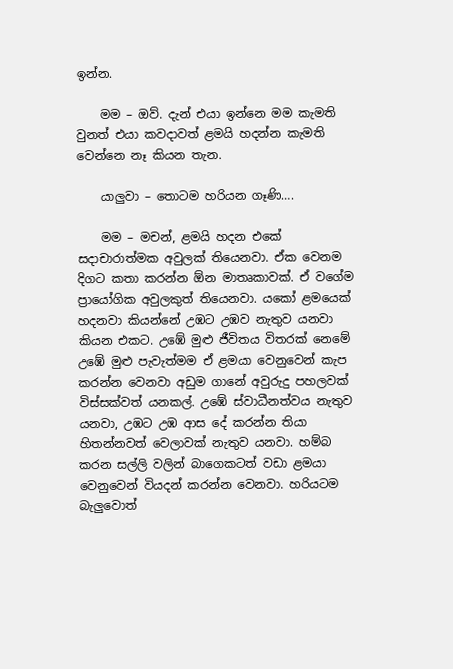ඉන්න.

    මම – ඔව්. දැන් එයා ඉන්නෙ මම කැමති වුනත් එයා කවදාවත් ළමයි හදන්න කැමති වෙන්නෙ නෑ කියන තැන.

    යාලුවා – තොටම හරියන ගෑණි….

    මම – මචන්, ළමයි හදන එකේ සදාචාරාත්මක අවුලක් තියෙනවා. ඒක වෙනම දිගට කතා කරන්න ඕන මාතෘකාවක්. ඒ වගේම ප්‍රායෝගික අවුලකුත් තියෙනවා. යකෝ ළමයෙක් හදනවා කියන්නේ උඹට උඹව නැතුව යනවා කියන එකට. උඹේ මුළු ජීවිතය විතරක් නෙමේ උඹේ මුළු පැවැත්මම ඒ ළමයා වෙනුවෙන් කැප කරන්න වෙනවා අඩුම ගානේ අවුරුදු පහලවක් විස්සක්වත් යනකල්. උඹේ ස්වාධීනත්වය නැතුව යනවා, උඹට උඹ ආස දේ කරන්න තියා හිතන්නවත් වෙලාවක් නැතුව යනවා. හම්බ කරන සල්ලි වලින් බාගෙකටත් වඩා ළමයා වෙනුවෙන් වියදන් කරන්න වෙනවා. හරියටම බැලුවොත්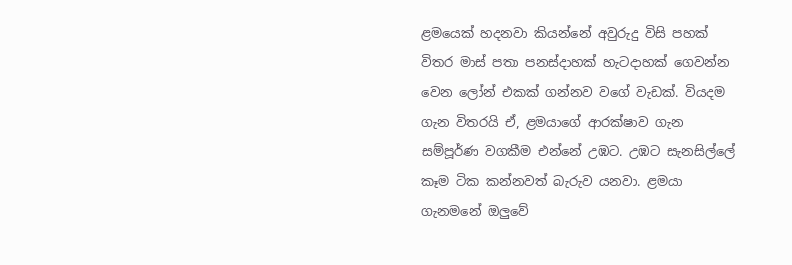ළමයෙක් හදනවා කියන්නේ අවුරුදු විසි පහක් විතර මාස් පතා පනස්දාහක් හැටදාහක් ගෙවන්න වෙන ලෝන් එකක් ගන්නව වගේ වැඩක්. වියදම ගැන විතරයි ඒ, ළමයාගේ ආරක්ෂාව ගැන සම්පූර්ණ වගකීම එන්නේ උඹට. උඹට සැනසිල්ලේ කෑම ටික කන්නවත් බැරුව යනවා. ළමයා ගැනමනේ ඔලුවේ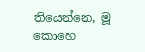තියෙන්නෙ, මූ කොහෙ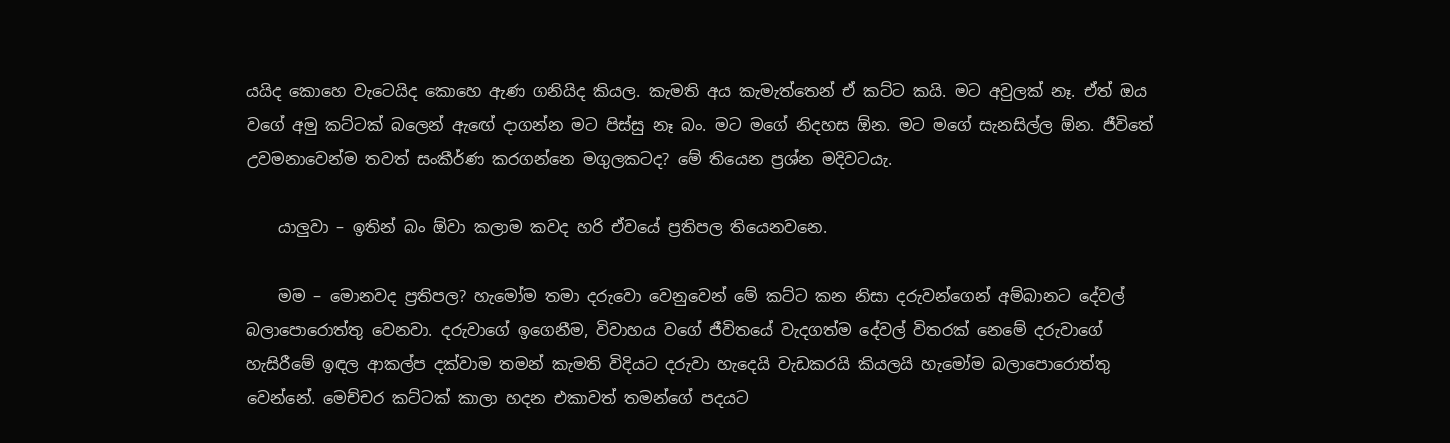යයිද කොහෙ වැටෙයිද කොහෙ ඇණ ගනියිද කියල. කැමති අය කැමැත්තෙන් ඒ කට්ට කයි. මට අවුලක් නෑ. ඒත් ඔය වගේ අමු කට්ටක් බලෙන් ඇඟේ දාගන්න මට පිස්සු නෑ බං. මට මගේ නිදහස ඕන. මට මගේ සැනසිල්ල ඕන. ජීවිතේ උවමනාවෙන්ම තවත් සංකීර්ණ කරගන්නෙ මගුලකටද? මේ තියෙන ප්‍රශ්න මදිවටයැ.

    යාලුවා – ඉතින් බං ඕවා කලාම කවද හරි ඒවයේ ප්‍රතිපල තියෙනවනෙ.

    මම – මොනවද ප්‍රතිපල? හැමෝම තමා දරුවො වෙනුවෙන් මේ කට්ට කන නිසා දරුවන්ගෙන් අම්බානට දේවල් බලාපොරොත්තු වෙනවා. දරුවාගේ ඉගෙනීම, විවාහය වගේ ජීවිතයේ වැදගත්ම දේවල් විතරක් නෙමේ දරුවාගේ හැසිරීමේ ඉඳල ආකල්ප දක්වාම තමන් කැමති විදියට දරුවා හැදෙයි වැඩකරයි කියලයි හැමෝම බලාපොරොත්තු වෙන්නේ. මෙච්චර කට්ටක් කාලා හදන එකාවත් තමන්ගේ පදයට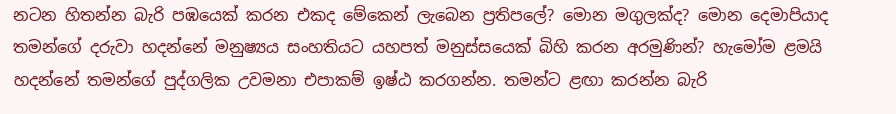නටන හිතන්න බැරි පඹයෙක් කරන එකද මේකෙන් ලැබෙන ප්‍රතිපලේ? මොන මගුලක්ද? මොන දෙමාපියාද තමන්ගේ දරුවා හදන්නේ මනුෂ්‍යය සංහතියට යහපත් මනුස්සයෙක් බිහි කරන අරමුණින්? හැමෝම ළමයි හදන්නේ තමන්ගේ පුද්ගලික උවමනා එපාකම් ඉෂ්ඨ කරගන්න. තමන්ට ළඟා කරන්න බැරි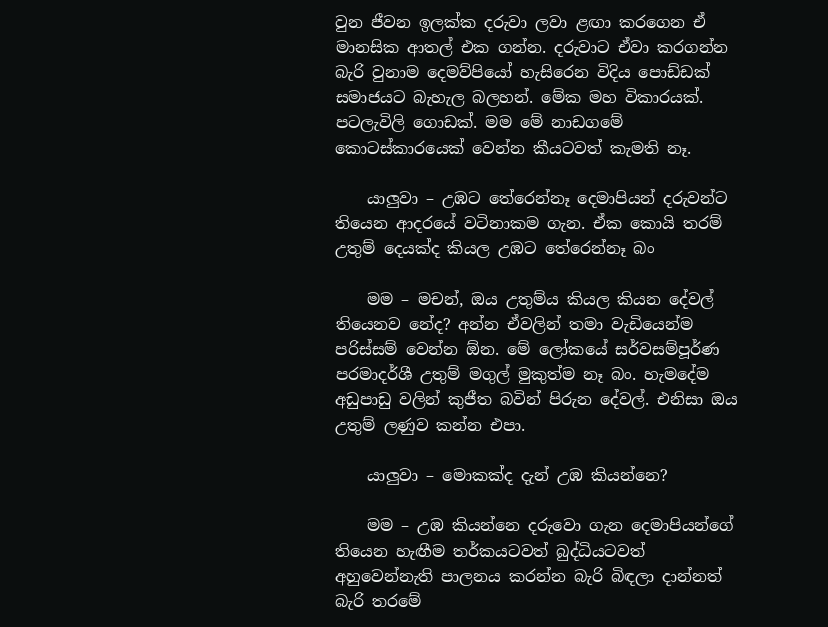වුන ජීවන ඉලක්ක දරුවා ලවා ළඟා කරගෙන ඒ මානසික ආතල් එක ගන්න. දරුවාට ඒවා කරගන්න බැරි වුනාම දෙමව්පියෝ හැසිරෙන විදිය පොඩ්ඩක් සමාජයට බැහැල බලහන්. මේක මහ විකාරයක්. පටලැවිලි ගොඩක්. මම මේ නාඩගමේ කොටස්කාරයෙක් වෙන්න කීයටවත් කැමති නෑ.

    යාලුවා – උඹට තේරෙන්නෑ දෙමාපියන් දරුවන්ට තියෙන ආදරයේ වටිනාකම ගැන. ඒක කොයි තරම් උතුම් දෙයක්ද කියල උඹට තේරෙන්නෑ බං

    මම – මචන්, ඔය උතුම්ය කියල කියන දේවල් තියෙනව නේද? අන්න ඒවලින් තමා වැඩියෙන්ම පරිස්සම් වෙන්න ඕන. මේ ලෝකයේ සර්වසම්පූර්ණ පරමාදර්ශී උතුම් මගුල් මුකුත්ම නෑ බං. හැමදේම අඩුපාඩු වලින් කුජීත බවින් පිරුන දේවල්. එනිසා ඔය උතුම් ලණුව කන්න එපා.

    යාලුවා – මොකක්ද දැන් උඹ කියන්නෙ?

    මම – උඹ කියන්නෙ දරුවො ගැන දෙමාපියන්ගේ තියෙන හැඟීම තර්කයටවත් බුද්ධියටවත් අහුවෙන්නැති පාලනය කරන්න බැරි බිඳලා දාන්නත් බැරි තරමේ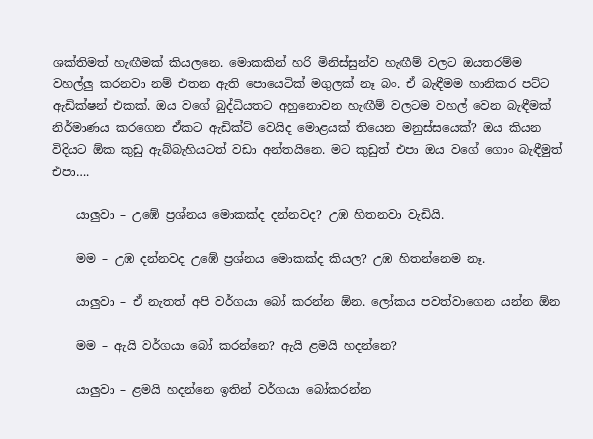ශක්තිමත් හැඟීමක් කියලනෙ. මොකකින් හරි මිනිස්සුන්ව හැඟීම් වලට ඔයතරම්ම වහල්ලු කරනවා නම් එතන ඇති පොයෙටික් මගුලක් නෑ බං. ඒ බැඳීමම හානිකර පට්ට ඇඩික්ෂන් එකක්. ඔය වගේ බුද්ධියතට අහුනොවන හැඟීම් වලටම වහල් වෙන බැඳීමක් නිර්මාණය කරගෙන ඒකට ඇඩික්ට් වෙයිද මොළයක් තියෙන මනුස්සයෙක්? ඔය කියන විදියට ඕක කුඩු ඇබ්බැහියටත් වඩා අන්තයිනෙ. මට කුඩුත් එපා ඔය වගේ ගොං බැඳීමුත් එපා….

    යාලුවා – උඹේ ප්‍රශ්නය මොකක්ද දන්නවද? උඹ හිතනවා වැඩියි.

    මම – උඹ දන්නවද උඹේ ප්‍රශ්නය මොකක්ද කියල? උඹ හිතන්නෙම නෑ.

    යාලුවා – ඒ නැතත් අපි වර්ගයා බෝ කරන්න ඕන. ලෝකය පවත්වාගෙන යන්න ඕන

    මම – ඇයි වර්ගයා බෝ කරන්නෙ? ඇයි ළමයි හදන්නෙ?

    යාලුවා – ළමයි හදන්නෙ ඉතින් වර්ගයා බෝකරන්න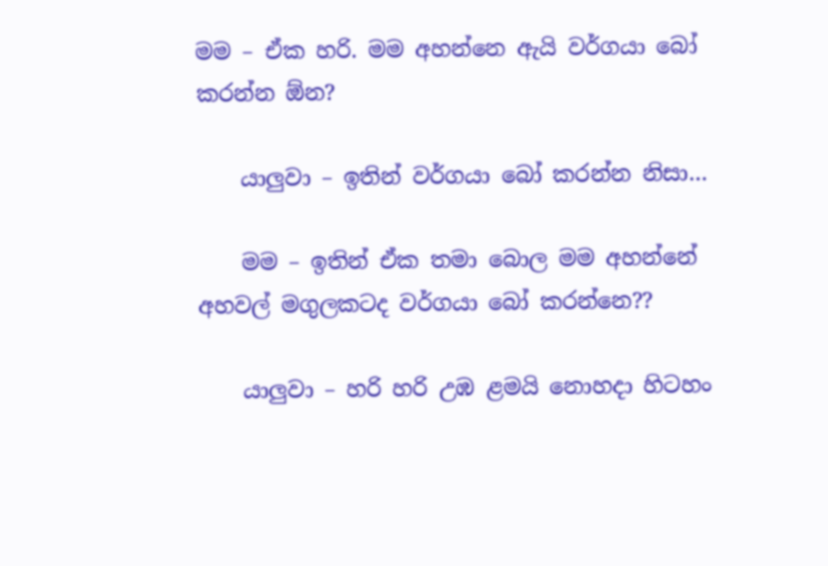මම – ඒක හරි. මම අහන්නෙ ඇයි වර්ගයා බෝ කරන්න ඕන?

    යාලුවා – ඉතින් වර්ගයා බෝ කරන්න නිසා…

    මම – ඉතින් ඒක තමා බොල මම අහන්නේ අහවල් මගුලකටද වර්ගයා බෝ කරන්නෙ??

    යාලුවා – හරි හරි උඹ ළමයි නොහදා හිටහං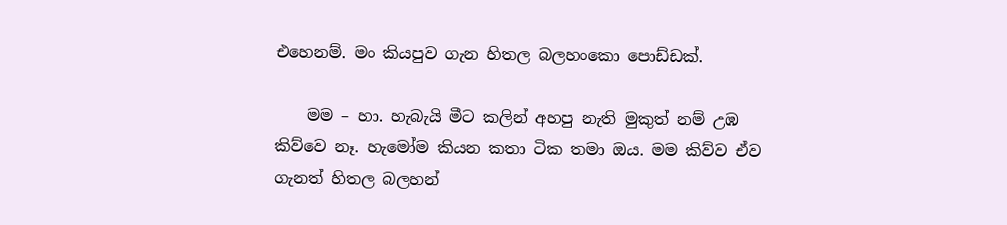එහෙනම්. මං කියපුව ගැන හිතල බලහංකො පොඩ්ඩක්.

    මම – හා. හැබැයි මීට කලින් අහපු නැති මුකුත් නම් උඹ කිව්වෙ නෑ. හැමෝම කියන කතා ටික තමා ඔය. මම කිව්ව ඒව ගැනත් හිතල බලහන්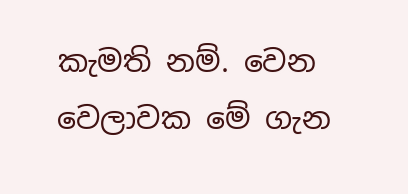කැමති නම්. වෙන වෙලාවක මේ ගැන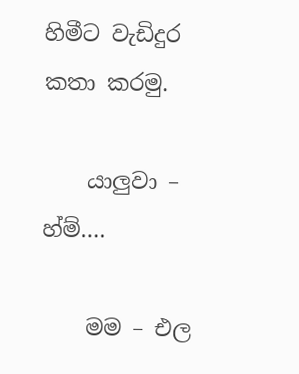හිමීට වැඩිදුර කතා කරමු.

    යාලුවා – හ්ම්….

    මම – එල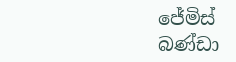ජේමිස් බණ්ඩා